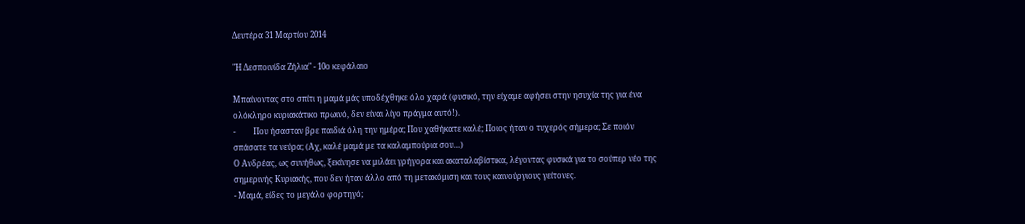Δευτέρα 31 Μαρτίου 2014

"Η Δεσποινίδα Ζήλια" - 10ο κεφάλαιο

Μπαίνοντας στο σπίτι η μαμά μάς υποδέχθηκε όλο χαρά (φυσικό, την είχαμε αφήσει στην ησυχία της για ένα ολόκληρο κυριακάτικο πρωινό, δεν είναι λίγο πράγμα αυτό!).
-         Που ήσασταν βρε παιδιά όλη την ημέρα; Που χαθήκατε καλέ; Ποιος ήταν ο τυχερός σήμερα; Σε ποιόν σπάσατε τα νεύρα; (Αχ, καλέ μαμά με τα καλαμπούρια σου…)
Ο Ανδρέας, ως συνήθως, ξεκίνησε να μιλάει γρήγορα και ακαταλαβίστικα, λέγοντας φυσικά για το σούπερ νέο της σημερινής Κυριακής, που δεν ήταν άλλο από τη μετακόμιση και τους καινούργιους γείτονες.
- Μαμά, είδες το μεγάλο φορτηγό;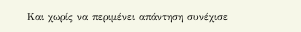Και χωρίς να περιμένει απάντηση συνέχισε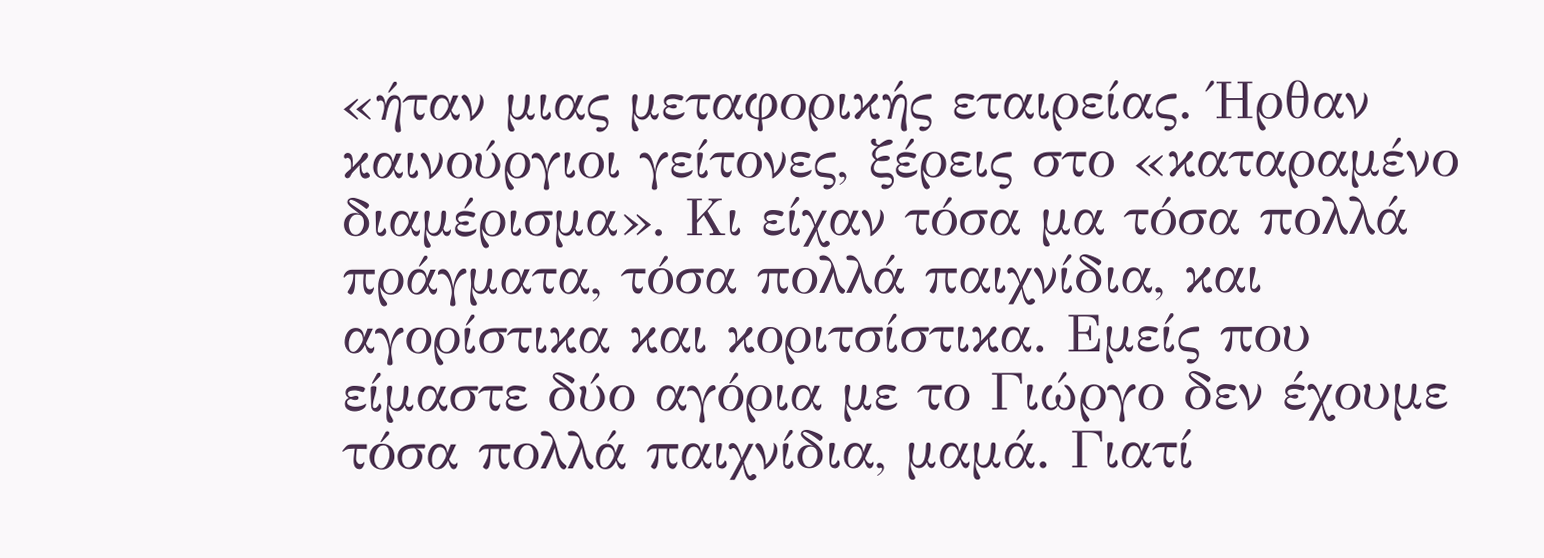«ήταν μιας μεταφορικής εταιρείας. Ήρθαν καινούργιοι γείτονες, ξέρεις στο «καταραμένο διαμέρισμα». Κι είχαν τόσα μα τόσα πολλά πράγματα, τόσα πολλά παιχνίδια, και αγορίστικα και κοριτσίστικα. Εμείς που είμαστε δύο αγόρια με το Γιώργο δεν έχουμε τόσα πολλά παιχνίδια, μαμά. Γιατί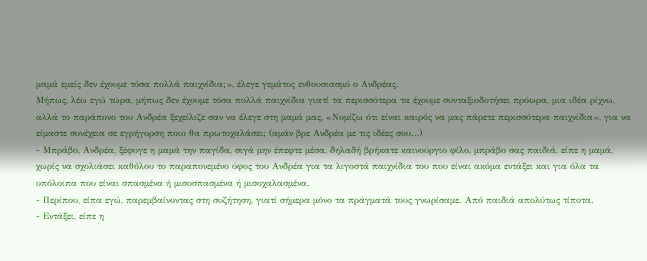μαμά εμείς δεν έχουμε τόσα πολλά παιχνίδια;», έλεγε γεμάτος ενθουσιασμό ο Ανδρέας.
Μήπως, λέω εγώ τώρα, μήπως δεν έχουμε τόσα πολλά παιχνίδια γιατί τα περισσότερα τα έχουμε συνταξιοδοτήσει πρόωρα, μια ιδέα ρίχνω, αλλά το παράπονο του Ανδρέα ξεχείλιζε σαν να έλεγε στη μαμά μας, «Νομίζω ότι είναι καιρός να μας πάρετε περισσότερα παιχνίδια», για να είμαστε συνέχεια σε εγρήγορση ποιο θα πρωτοχαλάσει; (αμάν βρε Ανδρέα με τις ιδέες σου…)
- Μπράβο, Ανδρέα, ξέφυγε η μαμά την παγίδα, σιγά μην έπεφτε μέσα, δηλαδή βρήκατε καινούργιο φίλο, μπράβο σας παιδιά, είπε η μαμά, χωρίς να σχολιάσει καθόλου το παραπονεμένο ύφος του Ανδρέα για τα λιγοστά παιχνίδια του που είναι ακόμα εντάξει και για όλα τα υπόλοιπα που είναι σπασμένα ή μισοσπασμένα ή μισοχαλασμένα.
- Περίπου, είπα εγώ, παρεμβαίνοντας στη συζήτηση, γιατί σήμερα μόνο τα πράγματά τους γνωρίσαμε. Από παιδιά απολύτως τίποτα.
- Εντάξει, είπε η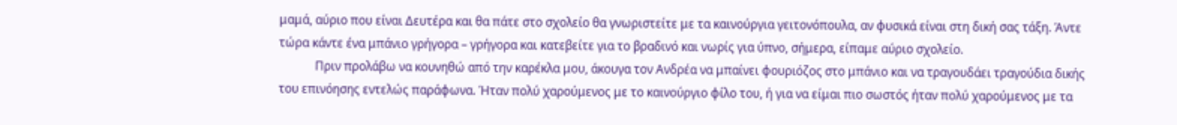μαμά, αύριο που είναι Δευτέρα και θα πάτε στο σχολείο θα γνωριστείτε με τα καινούργια γειτονόπουλα, αν φυσικά είναι στη δική σας τάξη. Άντε τώρα κάντε ένα μπάνιο γρήγορα – γρήγορα και κατεβείτε για το βραδινό και νωρίς για ύπνο, σήμερα, είπαμε αύριο σχολείο.
            Πριν προλάβω να κουνηθώ από την καρέκλα μου, άκουγα τον Ανδρέα να μπαίνει φουριόζος στο μπάνιο και να τραγουδάει τραγούδια δικής του επινόησης εντελώς παράφωνα. Ήταν πολύ χαρούμενος με το καινούργιο φίλο του, ή για να είμαι πιο σωστός ήταν πολύ χαρούμενος με τα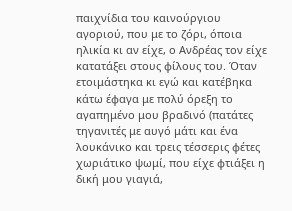παιχνίδια του καινούργιου αγοριού, που με το ζόρι, όποια ηλικία κι αν είχε, ο Ανδρέας τον είχε κατατάξει στους φίλους του. Όταν ετοιμάστηκα κι εγώ και κατέβηκα κάτω έφαγα με πολύ όρεξη το αγαπημένο μου βραδινό (πατάτες τηγανιτές με αυγό μάτι και ένα λουκάνικο και τρεις τέσσερις φέτες χωριάτικο ψωμί, που είχε φτιάξει η δική μου γιαγιά,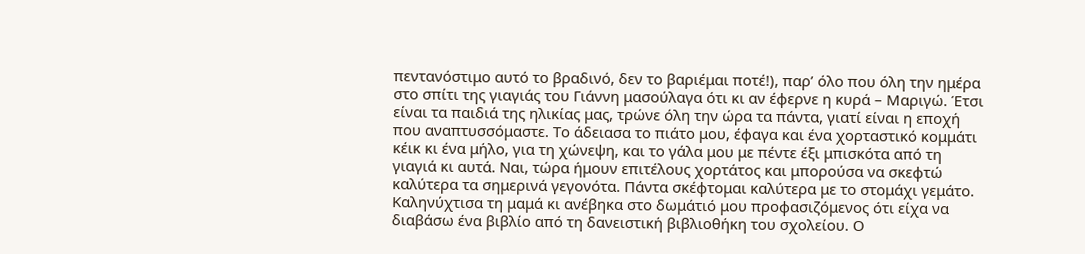πεντανόστιμο αυτό το βραδινό, δεν το βαριέμαι ποτέ!), παρ’ όλο που όλη την ημέρα στο σπίτι της γιαγιάς του Γιάννη μασούλαγα ότι κι αν έφερνε η κυρά – Μαριγώ. Έτσι είναι τα παιδιά της ηλικίας μας, τρώνε όλη την ώρα τα πάντα, γιατί είναι η εποχή που αναπτυσσόμαστε. Το άδειασα το πιάτο μου, έφαγα και ένα χορταστικό κομμάτι κέικ κι ένα μήλο, για τη χώνεψη, και το γάλα μου με πέντε έξι μπισκότα από τη γιαγιά κι αυτά. Ναι, τώρα ήμουν επιτέλους χορτάτος και μπορούσα να σκεφτώ καλύτερα τα σημερινά γεγονότα. Πάντα σκέφτομαι καλύτερα με το στομάχι γεμάτο.
Καληνύχτισα τη μαμά κι ανέβηκα στο δωμάτιό μου προφασιζόμενος ότι είχα να διαβάσω ένα βιβλίο από τη δανειστική βιβλιοθήκη του σχολείου. Ο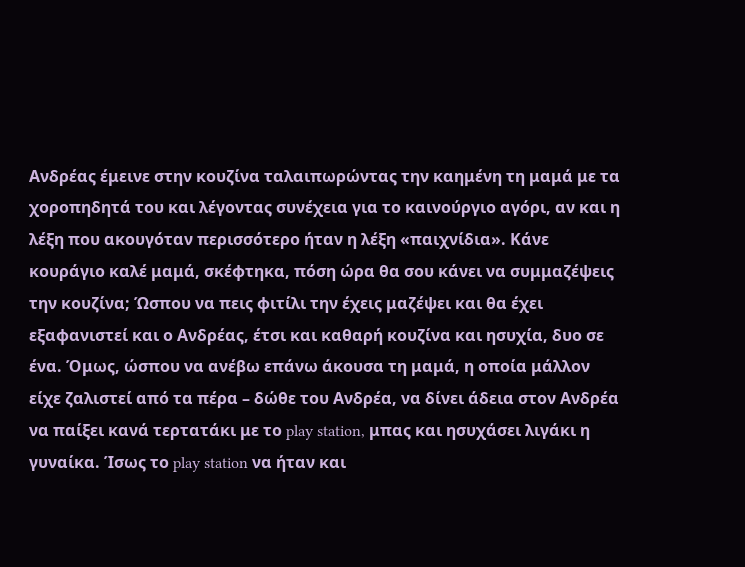Ανδρέας έμεινε στην κουζίνα ταλαιπωρώντας την καημένη τη μαμά με τα χοροπηδητά του και λέγοντας συνέχεια για το καινούργιο αγόρι, αν και η λέξη που ακουγόταν περισσότερο ήταν η λέξη «παιχνίδια». Κάνε κουράγιο καλέ μαμά, σκέφτηκα, πόση ώρα θα σου κάνει να συμμαζέψεις την κουζίνα; Ώσπου να πεις φιτίλι την έχεις μαζέψει και θα έχει εξαφανιστεί και ο Ανδρέας, έτσι και καθαρή κουζίνα και ησυχία, δυο σε ένα. Όμως, ώσπου να ανέβω επάνω άκουσα τη μαμά, η οποία μάλλον είχε ζαλιστεί από τα πέρα – δώθε του Ανδρέα, να δίνει άδεια στον Ανδρέα να παίξει κανά τερτατάκι με το play station, μπας και ησυχάσει λιγάκι η γυναίκα. Ίσως το play station να ήταν και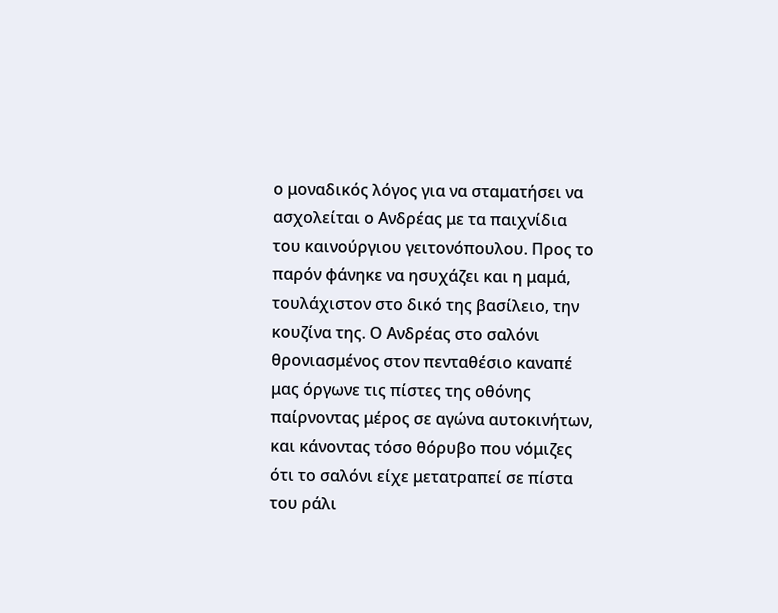ο μοναδικός λόγος για να σταματήσει να ασχολείται ο Ανδρέας με τα παιχνίδια του καινούργιου γειτονόπουλου. Προς το παρόν φάνηκε να ησυχάζει και η μαμά, τουλάχιστον στο δικό της βασίλειο, την κουζίνα της. Ο Ανδρέας στο σαλόνι θρονιασμένος στον πενταθέσιο καναπέ μας όργωνε τις πίστες της οθόνης παίρνοντας μέρος σε αγώνα αυτοκινήτων, και κάνοντας τόσο θόρυβο που νόμιζες ότι το σαλόνι είχε μετατραπεί σε πίστα του ράλι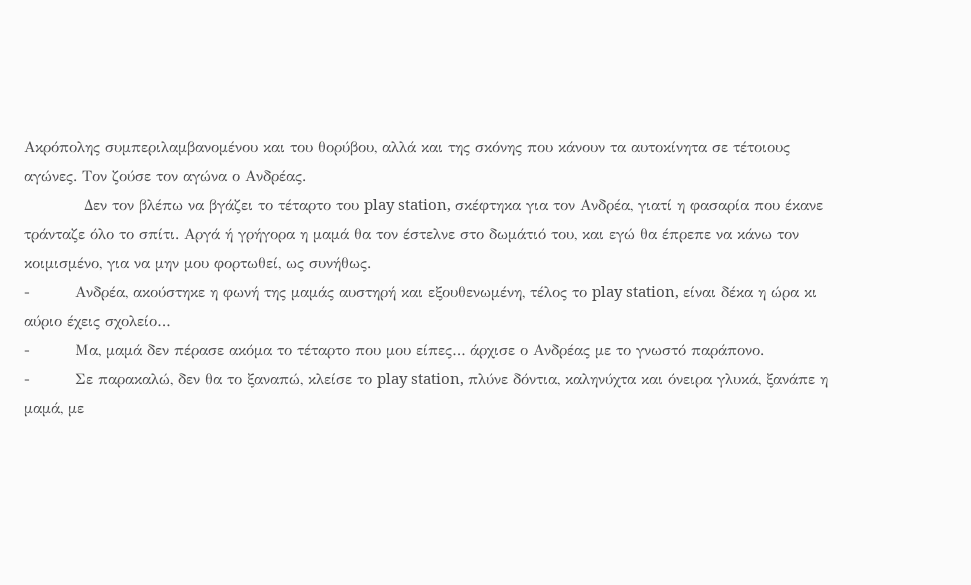Ακρόπολης συμπεριλαμβανομένου και του θορύβου, αλλά και της σκόνης που κάνουν τα αυτοκίνητα σε τέτοιους αγώνες. Τον ζούσε τον αγώνα ο Ανδρέας.
            Δεν τον βλέπω να βγάζει το τέταρτο του play station, σκέφτηκα για τον Ανδρέα, γιατί η φασαρία που έκανε τράνταζε όλο το σπίτι. Αργά ή γρήγορα η μαμά θα τον έστελνε στο δωμάτιό του, και εγώ θα έπρεπε να κάνω τον κοιμισμένο, για να μην μου φορτωθεί, ως συνήθως.
-         Ανδρέα, ακούστηκε η φωνή της μαμάς αυστηρή και εξουθενωμένη, τέλος το play station, είναι δέκα η ώρα κι αύριο έχεις σχολείο…
-         Μα, μαμά δεν πέρασε ακόμα το τέταρτο που μου είπες… άρχισε ο Ανδρέας με το γνωστό παράπονο.
-         Σε παρακαλώ, δεν θα το ξαναπώ, κλείσε το play station, πλύνε δόντια, καληνύχτα και όνειρα γλυκά, ξανάπε η μαμά, με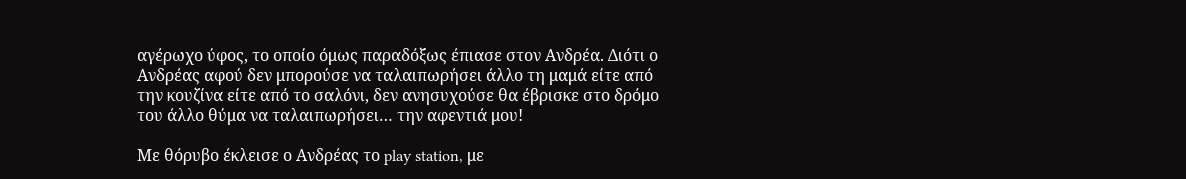αγέρωχο ύφος, το οποίο όμως παραδόξως έπιασε στον Ανδρέα. Διότι ο Ανδρέας αφού δεν μπορούσε να ταλαιπωρήσει άλλο τη μαμά είτε από την κουζίνα είτε από το σαλόνι, δεν ανησυχούσε θα έβρισκε στο δρόμο του άλλο θύμα να ταλαιπωρήσει… την αφεντιά μου!

Με θόρυβο έκλεισε ο Ανδρέας το play station, με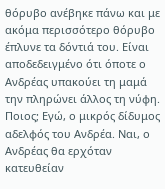θόρυβο ανέβηκε πάνω και με ακόμα περισσότερο θόρυβο έπλυνε τα δόντιά του. Είναι αποδεδειγμένο ότι όποτε ο Ανδρέας υπακούει τη μαμά την πληρώνει άλλος τη νύφη. Ποιος; Εγώ, ο μικρός δίδυμος αδελφός του Ανδρέα. Ναι, ο Ανδρέας θα ερχόταν κατευθείαν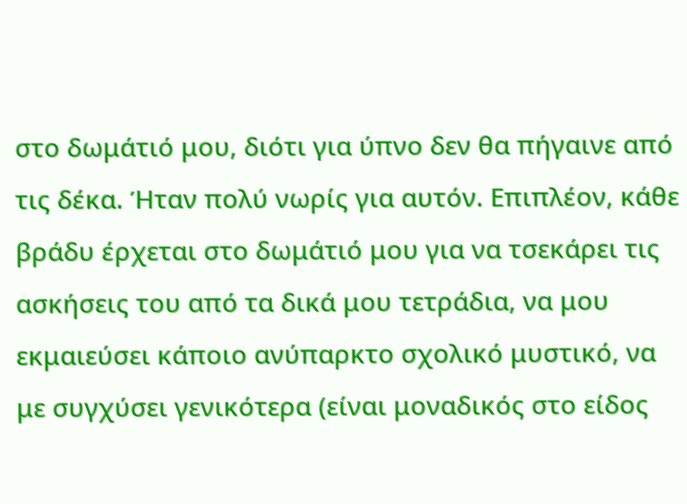στο δωμάτιό μου, διότι για ύπνο δεν θα πήγαινε από τις δέκα. Ήταν πολύ νωρίς για αυτόν. Επιπλέον, κάθε βράδυ έρχεται στο δωμάτιό μου για να τσεκάρει τις ασκήσεις του από τα δικά μου τετράδια, να μου εκμαιεύσει κάποιο ανύπαρκτο σχολικό μυστικό, να με συγχύσει γενικότερα (είναι μοναδικός στο είδος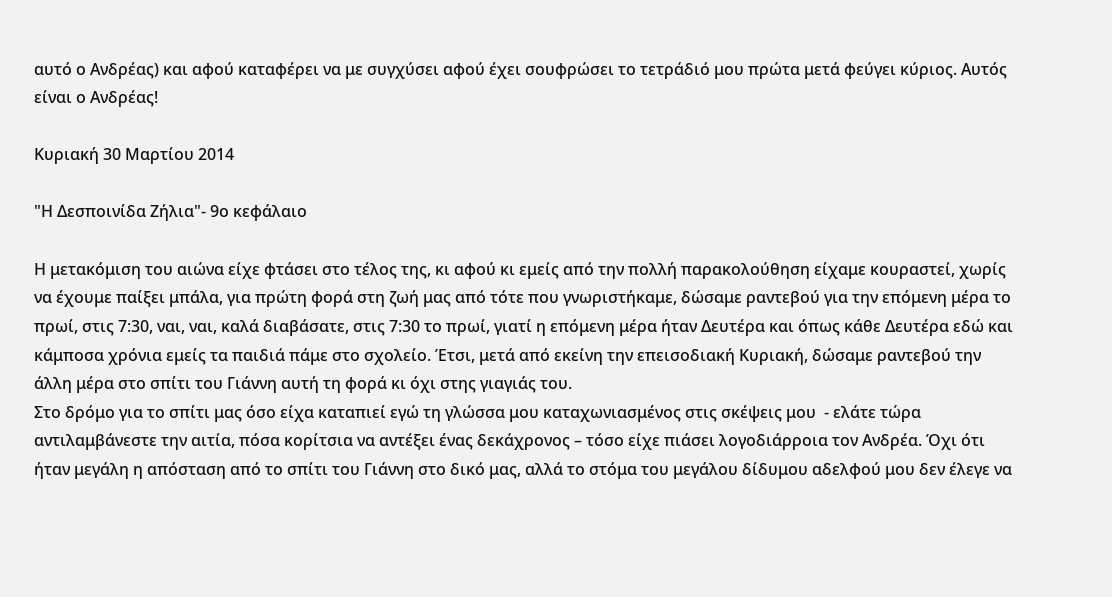αυτό ο Ανδρέας) και αφού καταφέρει να με συγχύσει αφού έχει σουφρώσει το τετράδιό μου πρώτα μετά φεύγει κύριος. Αυτός είναι ο Ανδρέας!

Κυριακή 30 Μαρτίου 2014

"Η Δεσποινίδα Ζήλια"- 9ο κεφάλαιο

Η μετακόμιση του αιώνα είχε φτάσει στο τέλος της, κι αφού κι εμείς από την πολλή παρακολούθηση είχαμε κουραστεί, χωρίς να έχουμε παίξει μπάλα, για πρώτη φορά στη ζωή μας από τότε που γνωριστήκαμε, δώσαμε ραντεβού για την επόμενη μέρα το πρωί, στις 7:30, ναι, ναι, καλά διαβάσατε, στις 7:30 το πρωί, γιατί η επόμενη μέρα ήταν Δευτέρα και όπως κάθε Δευτέρα εδώ και κάμποσα χρόνια εμείς τα παιδιά πάμε στο σχολείο. Έτσι, μετά από εκείνη την επεισοδιακή Κυριακή, δώσαμε ραντεβού την άλλη μέρα στο σπίτι του Γιάννη αυτή τη φορά κι όχι στης γιαγιάς του.
Στο δρόμο για το σπίτι μας όσο είχα καταπιεί εγώ τη γλώσσα μου καταχωνιασμένος στις σκέψεις μου  - ελάτε τώρα αντιλαμβάνεστε την αιτία, πόσα κορίτσια να αντέξει ένας δεκάχρονος – τόσο είχε πιάσει λογοδιάρροια τον Ανδρέα. Όχι ότι ήταν μεγάλη η απόσταση από το σπίτι του Γιάννη στο δικό μας, αλλά το στόμα του μεγάλου δίδυμου αδελφού μου δεν έλεγε να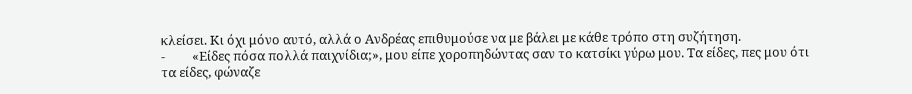κλείσει. Κι όχι μόνο αυτό, αλλά ο Ανδρέας επιθυμούσε να με βάλει με κάθε τρόπο στη συζήτηση.
-         «Είδες πόσα πολλά παιχνίδια;», μου είπε χοροπηδώντας σαν το κατσίκι γύρω μου. Τα είδες, πες μου ότι τα είδες, φώναζε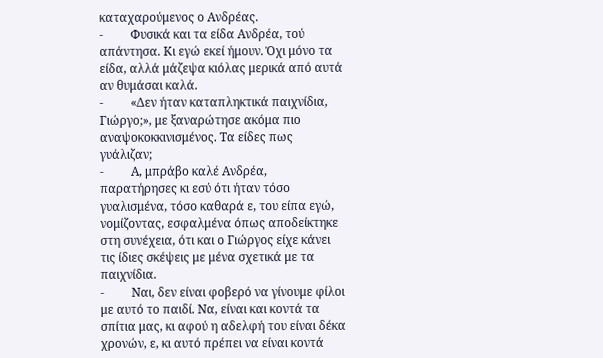καταχαρούμενος ο Ανδρέας.
-         Φυσικά και τα είδα Ανδρέα, τού απάντησα. Κι εγώ εκεί ήμουν. Όχι μόνο τα είδα, αλλά μάζεψα κιόλας μερικά από αυτά αν θυμάσαι καλά.
-         «Δεν ήταν καταπληκτικά παιχνίδια, Γιώργο;», με ξαναρώτησε ακόμα πιο αναψοκοκκινισμένος. Τα είδες πως γυάλιζαν;
-         Α, μπράβο καλέ Ανδρέα, παρατήρησες κι εσύ ότι ήταν τόσο γυαλισμένα, τόσο καθαρά ε, του είπα εγώ, νομίζοντας, εσφαλμένα όπως αποδείκτηκε στη συνέχεια, ότι και ο Γιώργος είχε κάνει τις ίδιες σκέψεις με μένα σχετικά με τα παιχνίδια.
-         Ναι, δεν είναι φοβερό να γίνουμε φίλοι με αυτό το παιδί. Να, είναι και κοντά τα σπίτια μας, κι αφού η αδελφή του είναι δέκα χρονών, ε, κι αυτό πρέπει να είναι κοντά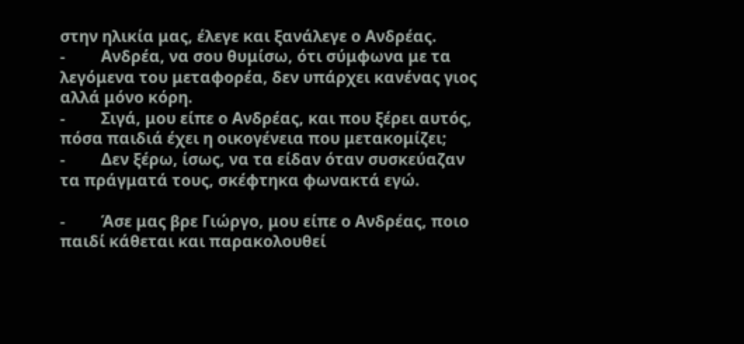στην ηλικία μας, έλεγε και ξανάλεγε ο Ανδρέας.
-         Ανδρέα, να σου θυμίσω, ότι σύμφωνα με τα λεγόμενα του μεταφορέα, δεν υπάρχει κανένας γιος αλλά μόνο κόρη.
-         Σιγά, μου είπε ο Ανδρέας, και που ξέρει αυτός, πόσα παιδιά έχει η οικογένεια που μετακομίζει;
-         Δεν ξέρω, ίσως, να τα είδαν όταν συσκεύαζαν τα πράγματά τους, σκέφτηκα φωνακτά εγώ.

-         Άσε μας βρε Γιώργο, μου είπε ο Ανδρέας, ποιο παιδί κάθεται και παρακολουθεί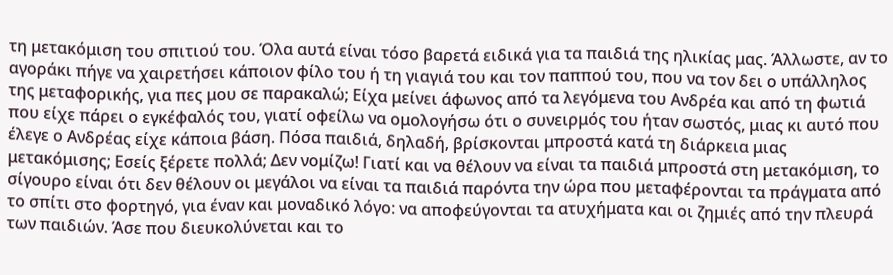τη μετακόμιση του σπιτιού του. Όλα αυτά είναι τόσο βαρετά ειδικά για τα παιδιά της ηλικίας μας. Άλλωστε, αν το αγοράκι πήγε να χαιρετήσει κάποιον φίλο του ή τη γιαγιά του και τον παππού του, που να τον δει ο υπάλληλος της μεταφορικής, για πες μου σε παρακαλώ; Είχα μείνει άφωνος από τα λεγόμενα του Ανδρέα και από τη φωτιά που είχε πάρει ο εγκέφαλός του, γιατί οφείλω να ομολογήσω ότι ο συνειρμός του ήταν σωστός, μιας κι αυτό που έλεγε ο Ανδρέας είχε κάποια βάση. Πόσα παιδιά, δηλαδή, βρίσκονται μπροστά κατά τη διάρκεια μιας μετακόμισης; Εσείς ξέρετε πολλά; Δεν νομίζω! Γιατί και να θέλουν να είναι τα παιδιά μπροστά στη μετακόμιση, το σίγουρο είναι ότι δεν θέλουν οι μεγάλοι να είναι τα παιδιά παρόντα την ώρα που μεταφέρονται τα πράγματα από το σπίτι στο φορτηγό, για έναν και μοναδικό λόγο: να αποφεύγονται τα ατυχήματα και οι ζημιές από την πλευρά των παιδιών. Άσε που διευκολύνεται και το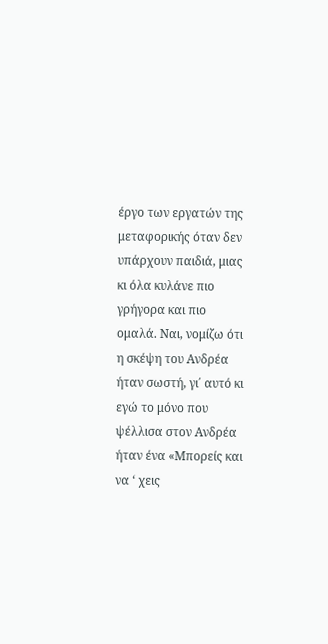έργο των εργατών της μεταφορικής όταν δεν υπάρχουν παιδιά, μιας κι όλα κυλάνε πιο γρήγορα και πιο ομαλά. Ναι, νομίζω ότι η σκέψη του Ανδρέα ήταν σωστή, γι΄ αυτό κι εγώ το μόνο που ψέλλισα στον Ανδρέα ήταν ένα «Μπορείς και να ‘ χεις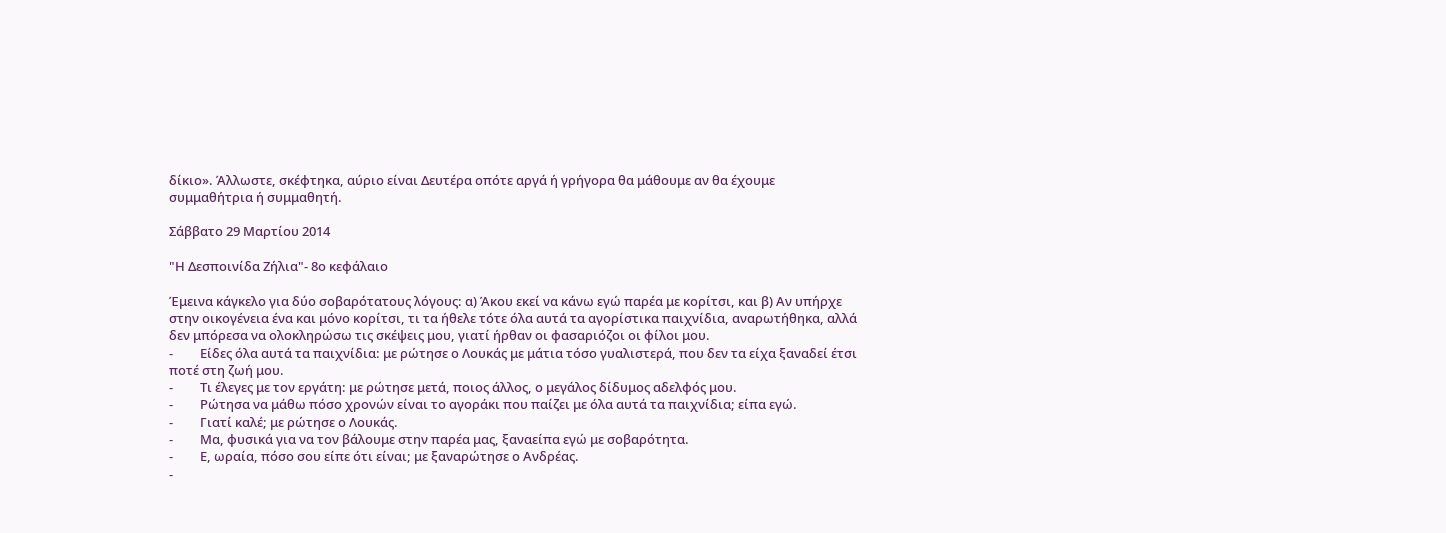δίκιο». Άλλωστε, σκέφτηκα, αύριο είναι Δευτέρα οπότε αργά ή γρήγορα θα μάθουμε αν θα έχουμε συμμαθήτρια ή συμμαθητή.

Σάββατο 29 Μαρτίου 2014

"Η Δεσποινίδα Ζήλια"- 8ο κεφάλαιο

Έμεινα κάγκελο για δύο σοβαρότατους λόγους: α) Άκου εκεί να κάνω εγώ παρέα με κορίτσι, και β) Αν υπήρχε στην οικογένεια ένα και μόνο κορίτσι, τι τα ήθελε τότε όλα αυτά τα αγορίστικα παιχνίδια, αναρωτήθηκα, αλλά δεν μπόρεσα να ολοκληρώσω τις σκέψεις μου, γιατί ήρθαν οι φασαριόζοι οι φίλοι μου.
-         Είδες όλα αυτά τα παιχνίδια: με ρώτησε ο Λουκάς με μάτια τόσο γυαλιστερά, που δεν τα είχα ξαναδεί έτσι ποτέ στη ζωή μου.
-         Τι έλεγες με τον εργάτη: με ρώτησε μετά, ποιος άλλος, ο μεγάλος δίδυμος αδελφός μου.
-         Ρώτησα να μάθω πόσο χρονών είναι το αγοράκι που παίζει με όλα αυτά τα παιχνίδια; είπα εγώ.
-         Γιατί καλέ; με ρώτησε ο Λουκάς.
-         Μα, φυσικά για να τον βάλουμε στην παρέα μας, ξαναείπα εγώ με σοβαρότητα.
-         Ε, ωραία, πόσο σου είπε ότι είναι; με ξαναρώτησε ο Ανδρέας.
-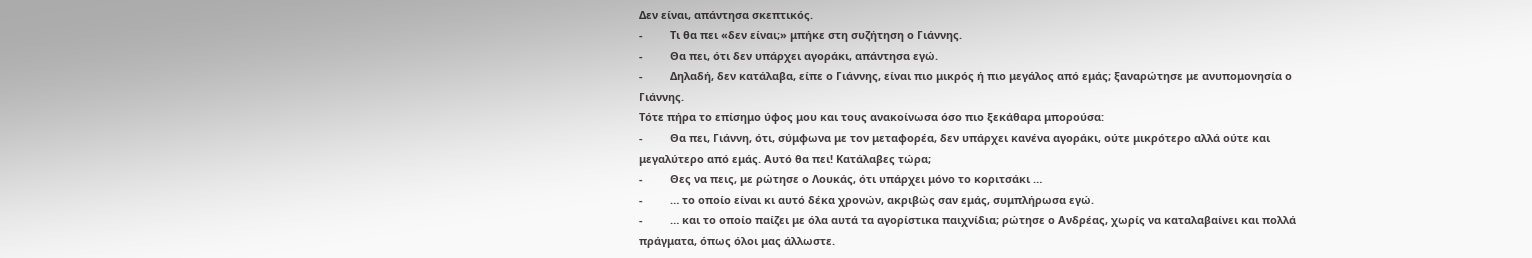Δεν είναι, απάντησα σκεπτικός.
-         Τι θα πει «δεν είναι;» μπήκε στη συζήτηση ο Γιάννης.
-         Θα πει, ότι δεν υπάρχει αγοράκι, απάντησα εγώ.
-         Δηλαδή, δεν κατάλαβα, είπε ο Γιάννης, είναι πιο μικρός ή πιο μεγάλος από εμάς; ξαναρώτησε με ανυπομονησία ο Γιάννης.
Τότε πήρα το επίσημο ύφος μου και τους ανακοίνωσα όσο πιο ξεκάθαρα μπορούσα:
-         Θα πει, Γιάννη, ότι, σύμφωνα με τον μεταφορέα, δεν υπάρχει κανένα αγοράκι, ούτε μικρότερο αλλά ούτε και μεγαλύτερο από εμάς. Αυτό θα πει! Κατάλαβες τώρα;
-         Θες να πεις, με ρώτησε ο Λουκάς, ότι υπάρχει μόνο το κοριτσάκι …
-         … το οποίο είναι κι αυτό δέκα χρονών, ακριβώς σαν εμάς, συμπλήρωσα εγώ.
-         … και το οποίο παίζει με όλα αυτά τα αγορίστικα παιχνίδια; ρώτησε ο Ανδρέας, χωρίς να καταλαβαίνει και πολλά πράγματα, όπως όλοι μας άλλωστε.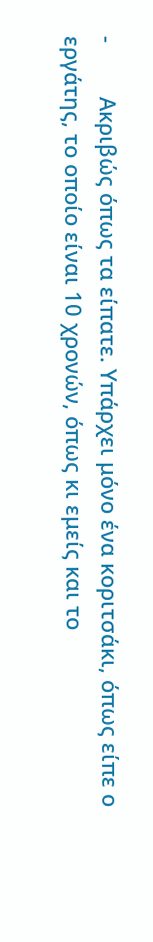-         Ακριβώς όπως τα είπατε. Υπάρχει μόνο ένα κοριτσάκι, όπως είπε ο εργάτης, το οποίο είναι 10 χρονών, όπως κι εμείς και το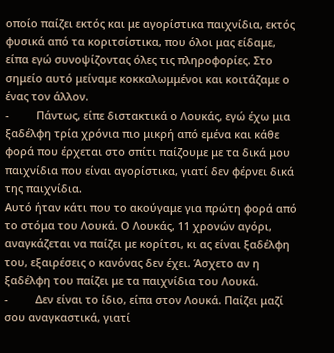οποίο παίζει εκτός και με αγορίστικα παιχνίδια, εκτός φυσικά από τα κοριτσίστικα, που όλοι μας είδαμε, είπα εγώ συνοψίζοντας όλες τις πληροφορίες. Στο σημείο αυτό μείναμε κοκκαλωμμένοι και κοιτάζαμε ο ένας τον άλλον.
-         Πάντως, είπε διστακτικά ο Λουκάς, εγώ έχω μια ξαδέλφη τρία χρόνια πιο μικρή από εμένα και κάθε φορά που έρχεται στο σπίτι παίζουμε με τα δικά μου παιχνίδια που είναι αγορίστικα, γιατί δεν φέρνει δικά της παιχνίδια.
Αυτό ήταν κάτι που το ακούγαμε για πρώτη φορά από το στόμα του Λουκά. Ο Λουκάς, 11 χρονών αγόρι, αναγκάζεται να παίζει με κορίτσι, κι ας είναι ξαδέλφη του, εξαιρέσεις ο κανόνας δεν έχει. Άσχετο αν η ξαδέλφη του παίζει με τα παιχνίδια του Λουκά.
-         Δεν είναι το ίδιο, είπα στον Λουκά. Παίζει μαζί σου αναγκαστικά, γιατί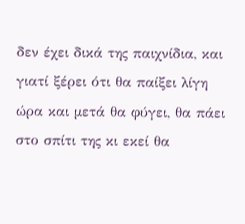δεν έχει δικά της παιχνίδια, και γιατί ξέρει ότι θα παίξει λίγη ώρα και μετά θα φύγει, θα πάει στο σπίτι της κι εκεί θα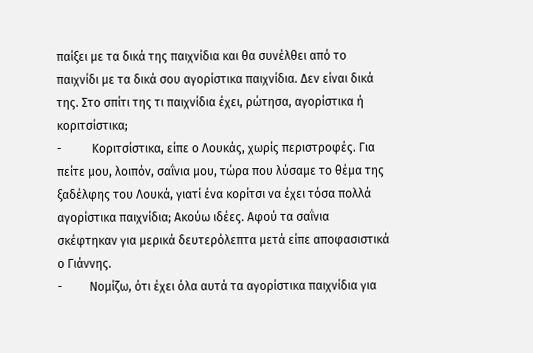παίξει με τα δικά της παιχνίδια και θα συνέλθει από το παιχνίδι με τα δικά σου αγορίστικα παιχνίδια. Δεν είναι δικά της. Στο σπίτι της τι παιχνίδια έχει, ρώτησα, αγορίστικα ή κοριτσίστικα;
-          Κοριτσίστικα, είπε ο Λουκάς, χωρίς περιστροφές. Για πείτε μου, λοιπόν, σαΐνια μου, τώρα που λύσαμε το θέμα της ξαδέλφης του Λουκά, γιατί ένα κορίτσι να έχει τόσα πολλά αγορίστικα παιχνίδια; Ακούω ιδέες. Αφού τα σαΐνια σκέφτηκαν για μερικά δευτερόλεπτα μετά είπε αποφασιστικά ο Γιάννης.
-         Νομίζω, ότι έχει όλα αυτά τα αγορίστικα παιχνίδια για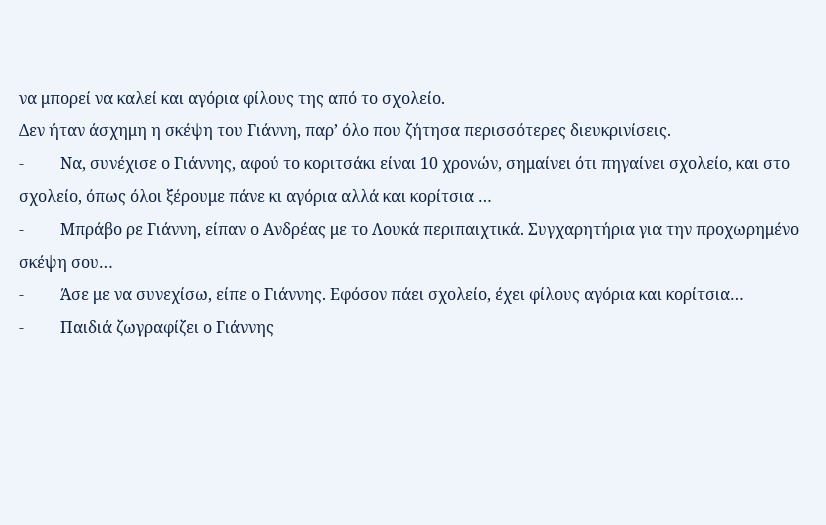να μπορεί να καλεί και αγόρια φίλους της από το σχολείο.
Δεν ήταν άσχημη η σκέψη του Γιάννη, παρ’ όλο που ζήτησα περισσότερες διευκρινίσεις.
-         Να, συνέχισε ο Γιάννης, αφού το κοριτσάκι είναι 10 χρονών, σημαίνει ότι πηγαίνει σχολείο, και στο σχολείο, όπως όλοι ξέρουμε πάνε κι αγόρια αλλά και κορίτσια …
-         Μπράβο ρε Γιάννη, είπαν ο Ανδρέας με το Λουκά περιπαιχτικά. Συγχαρητήρια για την προχωρημένο σκέψη σου…
-         Άσε με να συνεχίσω, είπε ο Γιάννης. Εφόσον πάει σχολείο, έχει φίλους αγόρια και κορίτσια…
-         Παιδιά ζωγραφίζει ο Γιάννης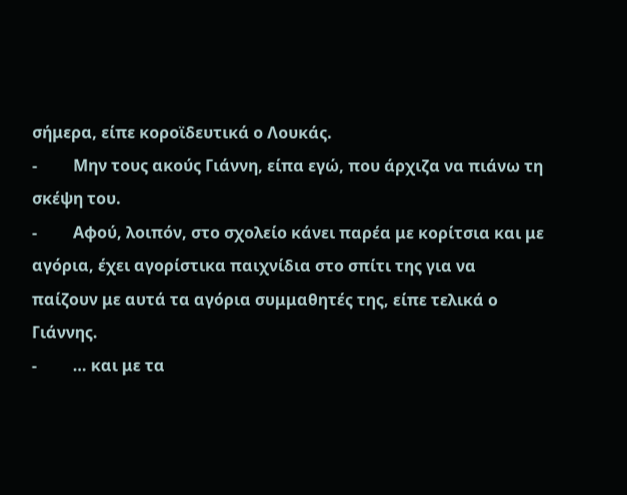σήμερα, είπε κοροϊδευτικά ο Λουκάς.
-         Μην τους ακούς Γιάννη, είπα εγώ, που άρχιζα να πιάνω τη σκέψη του.
-         Αφού, λοιπόν, στο σχολείο κάνει παρέα με κορίτσια και με αγόρια, έχει αγορίστικα παιχνίδια στο σπίτι της για να παίζουν με αυτά τα αγόρια συμμαθητές της, είπε τελικά ο Γιάννης.
-         … και με τα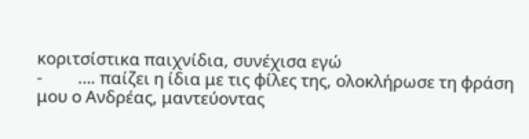κοριτσίστικα παιχνίδια, συνέχισα εγώ
-         …. παίζει η ίδια με τις φίλες της, ολοκλήρωσε τη φράση μου ο Ανδρέας, μαντεύοντας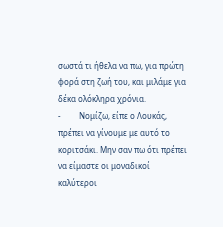σωστά τι ήθελα να πω, για πρώτη φορά στη ζωή του, και μιλάμε για δέκα ολόκληρα χρόνια.
-         Νομίζω, είπε ο Λουκάς, πρέπει να γίνουμε με αυτό το κοριτσάκι. Μην σαν πω ότι πρέπει να είμαστε οι μοναδικοί καλύτεροι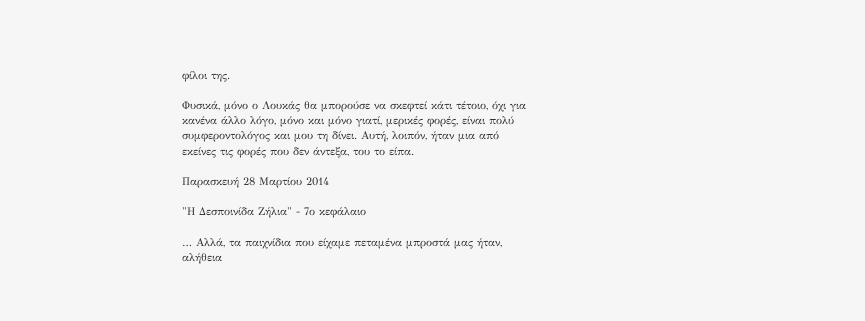φίλοι της.

Φυσικά, μόνο ο Λουκάς θα μπορούσε να σκεφτεί κάτι τέτοιο, όχι για κανένα άλλο λόγο, μόνο και μόνο γιατί, μερικές φορές, είναι πολύ συμφεροντολόγος και μου τη δίνει. Αυτή, λοιπόν, ήταν μια από εκείνες τις φορές που δεν άντεξα, του το είπα.

Παρασκευή 28 Μαρτίου 2014

"Η Δεσποινίδα Ζήλια" - 7ο κεφάλαιο

… Αλλά, τα παιχνίδια που είχαμε πεταμένα μπροστά μας ήταν, αλήθεια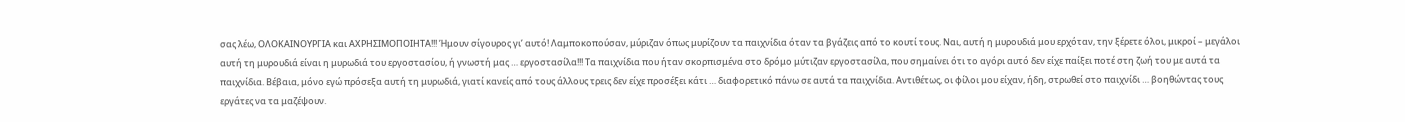σας λέω, ΟΛΟΚΑΙΝΟΥΡΓΙΑ και ΑΧΡΗΣΙΜΟΠΟΙΗΤΑ!!! Ήμουν σίγουρος γι’ αυτό! Λαμποκοπούσαν, μύριζαν όπως μυρίζουν τα παιχνίδια όταν τα βγάζεις από το κουτί τους. Ναι, αυτή η μυρουδιά μου ερχόταν, την ξέρετε όλοι, μικροί – μεγάλοι αυτή τη μυρουδιά είναι η μυρωδιά του εργοστασίου, ή γνωστή μας … εργοστασίλα!!! Τα παιχνίδια που ήταν σκορπισμένα στο δρόμο μύτιζαν εργοστασίλα, που σημαίνει ότι το αγόρι αυτό δεν είχε παίξει ποτέ στη ζωή του με αυτά τα παιχνίδια. Βέβαια, μόνο εγώ πρόσεξα αυτή τη μυρωδιά, γιατί κανείς από τους άλλους τρεις δεν είχε προσέξει κάτι … διαφορετικό πάνω σε αυτά τα παιχνίδια. Αντιθέτως, οι φίλοι μου είχαν, ήδη, στρωθεί στο παιχνίδι … βοηθώντας τους εργάτες να τα μαζέψουν.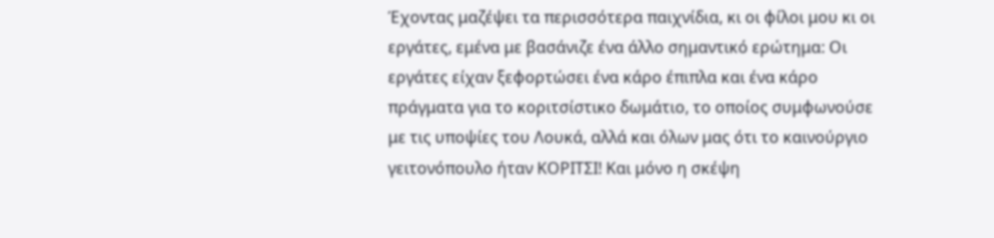Έχοντας μαζέψει τα περισσότερα παιχνίδια, κι οι φίλοι μου κι οι εργάτες, εμένα με βασάνιζε ένα άλλο σημαντικό ερώτημα: Οι εργάτες είχαν ξεφορτώσει ένα κάρο έπιπλα και ένα κάρο πράγματα για το κοριτσίστικο δωμάτιο, το οποίος συμφωνούσε με τις υποψίες του Λουκά, αλλά και όλων μας ότι το καινούργιο γειτονόπουλο ήταν ΚΟΡΙΤΣΙ! Και μόνο η σκέψη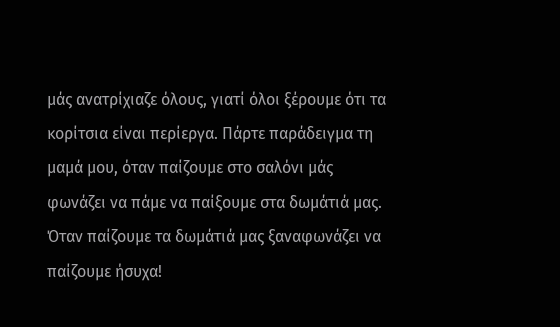μάς ανατρίχιαζε όλους, γιατί όλοι ξέρουμε ότι τα κορίτσια είναι περίεργα. Πάρτε παράδειγμα τη μαμά μου, όταν παίζουμε στο σαλόνι μάς φωνάζει να πάμε να παίξουμε στα δωμάτιά μας. Όταν παίζουμε τα δωμάτιά μας ξαναφωνάζει να παίζουμε ήσυχα!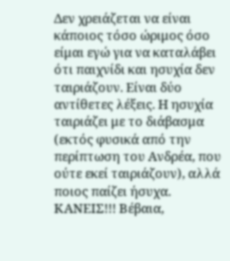Δεν χρειάζεται να είναι κάποιος τόσο ώριμος όσο είμαι εγώ για να καταλάβει ότι παιχνίδι και ησυχία δεν ταιριάζουν. Είναι δύο αντίθετες λέξεις. Η ησυχία ταιριάζει με το διάβασμα (εκτός φυσικά από την περίπτωση του Ανδρέα, που ούτε εκεί ταιριάζουν), αλλά ποιος παίζει ήσυχα. ΚΑΝΕΙΣ!!! Βέβαια,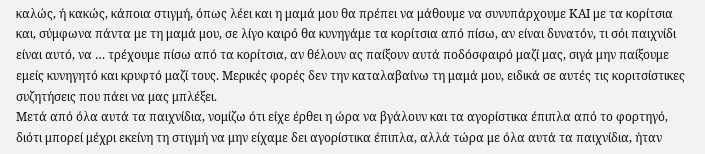καλώς, ή κακώς, κάποια στιγμή, όπως λέει και η μαμά μου θα πρέπει να μάθουμε να συνυπάρχουμε ΚΑΙ με τα κορίτσια και, σύμφωνα πάντα με τη μαμά μου, σε λίγο καιρό θα κυνηγάμε τα κορίτσια από πίσω, αν είναι δυνατόν, τι σόι παιχνίδι είναι αυτό, να … τρέχουμε πίσω από τα κορίτσια, αν θέλουν ας παίξουν αυτά ποδόσφαιρό μαζί μας, σιγά μην παίξουμε εμείς κυνηγητό και κρυφτό μαζί τους. Μερικές φορές δεν την καταλαβαίνω τη μαμά μου, ειδικά σε αυτές τις κοριτσίστικες συζητήσεις που πάει να μας μπλέξει.
Μετά από όλα αυτά τα παιχνίδια, νομίζω ότι είχε έρθει η ώρα να βγάλουν και τα αγορίστικα έπιπλα από το φορτηγό, διότι μπορεί μέχρι εκείνη τη στιγμή να μην είχαμε δει αγορίστικα έπιπλα, αλλά τώρα με όλα αυτά τα παιχνίδια, ήταν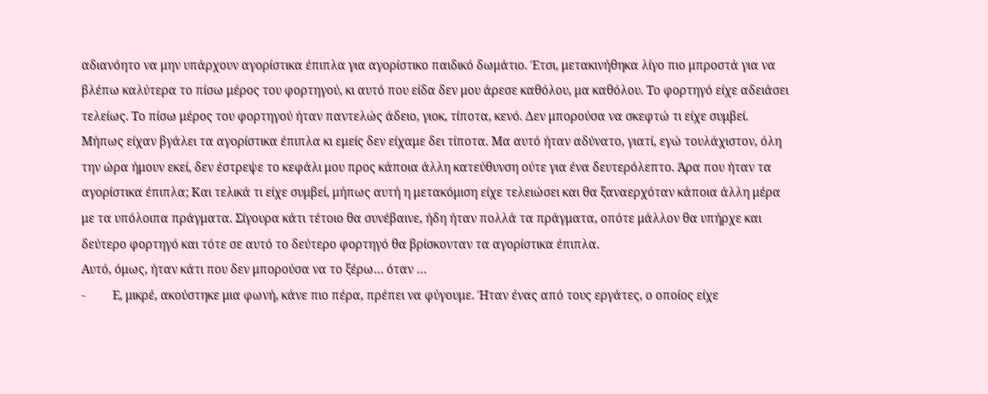αδιανόητο να μην υπάρχουν αγορίστικα έπιπλα για αγορίστικο παιδικό δωμάτιο. Έτσι, μετακινήθηκα λίγο πιο μπροστά για να βλέπω καλύτερα το πίσω μέρος του φορτηγού, κι αυτό που είδα δεν μου άρεσε καθόλου, μα καθόλου. Το φορτηγό είχε αδειάσει τελείως. Το πίσω μέρος του φορτηγού ήταν παντελώς άδειο, γιοκ, τίποτα, κενό. Δεν μπορούσα να σκεφτώ τι είχε συμβεί. Μήπως είχαν βγάλει τα αγορίστικα έπιπλα κι εμείς δεν είχαμε δει τίποτα. Μα αυτό ήταν αδύνατο, γιατί, εγώ τουλάχιστον, όλη την ώρα ήμουν εκεί, δεν έστρεψε το κεφάλι μου προς κάποια άλλη κατεύθυνση ούτε για ένα δευτερόλεπτο. Άρα που ήταν τα αγορίστικα έπιπλα; Και τελικά τι είχε συμβεί, μήπως αυτή η μετακόμιση είχε τελειώσει και θα ξαναερχόταν κάποια άλλη μέρα με τα υπόλοιπα πράγματα. Σίγουρα κάτι τέτοιο θα συνέβαινε, ήδη ήταν πολλά τα πράγματα, οπότε μάλλον θα υπήρχε και δεύτερο φορτηγό και τότε σε αυτό το δεύτερο φορτηγό θα βρίσκονταν τα αγορίστικα έπιπλα.
Αυτό, όμως, ήταν κάτι που δεν μπορούσα να το ξέρω… όταν …
-         Ε, μικρέ, ακούστηκε μια φωνή, κάνε πιο πέρα, πρέπει να φύγουμε. Ήταν ένας από τους εργάτες, ο οποίος είχε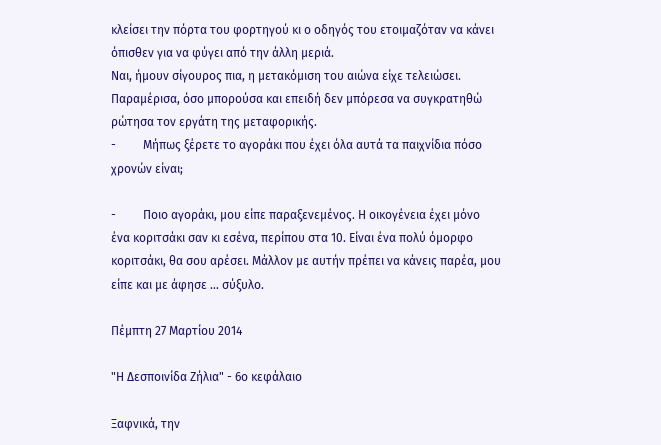κλείσει την πόρτα του φορτηγού κι ο οδηγός του ετοιμαζόταν να κάνει όπισθεν για να φύγει από την άλλη μεριά.
Ναι, ήμουν σίγουρος πια, η μετακόμιση του αιώνα είχε τελειώσει. Παραμέρισα, όσο μπορούσα και επειδή δεν μπόρεσα να συγκρατηθώ ρώτησα τον εργάτη της μεταφορικής.
-         Μήπως ξέρετε το αγοράκι που έχει όλα αυτά τα παιχνίδια πόσο χρονών είναι;

-         Ποιο αγοράκι, μου είπε παραξενεμένος. Η οικογένεια έχει μόνο ένα κοριτσάκι σαν κι εσένα, περίπου στα 10. Είναι ένα πολύ όμορφο κοριτσάκι, θα σου αρέσει. Μάλλον με αυτήν πρέπει να κάνεις παρέα, μου είπε και με άφησε … σύξυλο.

Πέμπτη 27 Μαρτίου 2014

"Η Δεσποινίδα Ζήλια" - 6ο κεφάλαιο

Ξαφνικά, την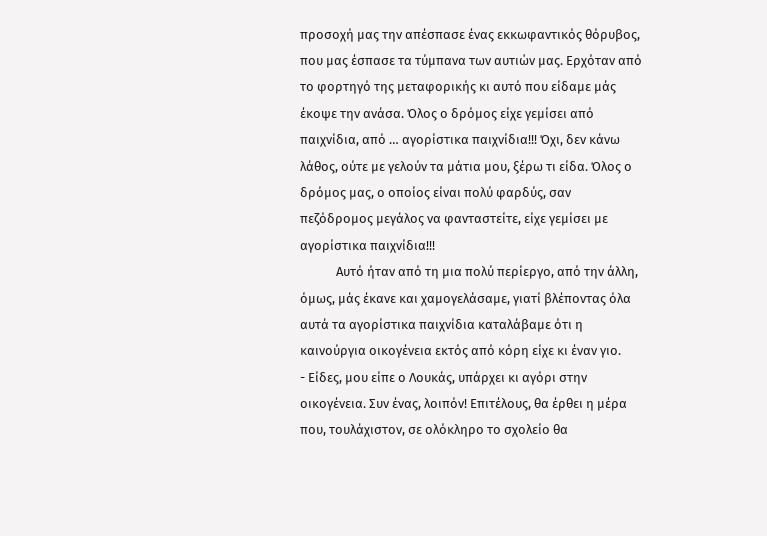προσοχή μας την απέσπασε ένας εκκωφαντικός θόρυβος, που μας έσπασε τα τύμπανα των αυτιών μας. Ερχόταν από το φορτηγό της μεταφορικής κι αυτό που είδαμε μάς έκοψε την ανάσα. Όλος ο δρόμος είχε γεμίσει από παιχνίδια, από … αγορίστικα παιχνίδια!!! Όχι, δεν κάνω λάθος, ούτε με γελούν τα μάτια μου, ξέρω τι είδα. Όλος ο δρόμος μας, ο οποίος είναι πολύ φαρδύς, σαν πεζόδρομος μεγάλος να φανταστείτε, είχε γεμίσει με αγορίστικα παιχνίδια!!!
            Αυτό ήταν από τη μια πολύ περίεργο, από την άλλη, όμως, μάς έκανε και χαμογελάσαμε, γιατί βλέποντας όλα αυτά τα αγορίστικα παιχνίδια καταλάβαμε ότι η καινούργια οικογένεια εκτός από κόρη είχε κι έναν γιο.
- Είδες, μου είπε ο Λουκάς, υπάρχει κι αγόρι στην οικογένεια. Συν ένας, λοιπόν! Επιτέλους, θα έρθει η μέρα που, τουλάχιστον, σε ολόκληρο το σχολείο θα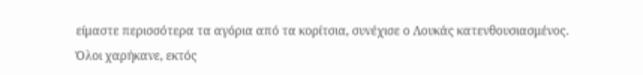είμαστε περισσότερα τα αγόρια από τα κορίτσια, συνέχισε ο Λουκάς κατενθουσιασμένος.
Όλοι χαρήκανε, εκτός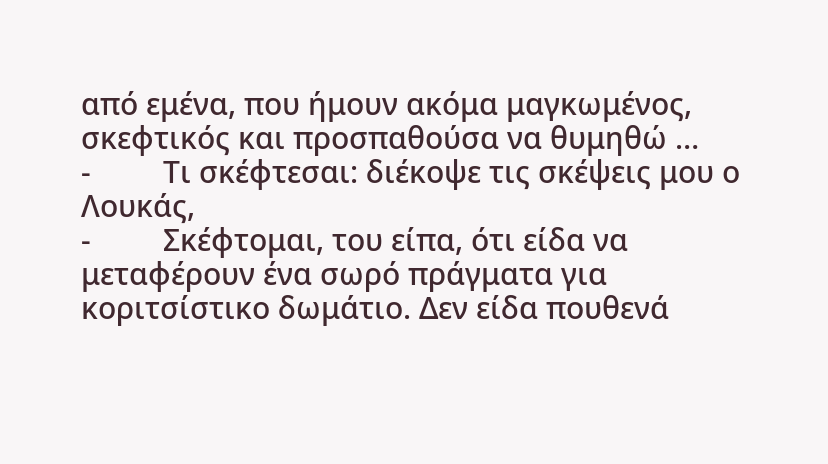από εμένα, που ήμουν ακόμα μαγκωμένος, σκεφτικός και προσπαθούσα να θυμηθώ …
-         Τι σκέφτεσαι: διέκοψε τις σκέψεις μου ο Λουκάς,
-         Σκέφτομαι, του είπα, ότι είδα να μεταφέρουν ένα σωρό πράγματα για κοριτσίστικο δωμάτιο. Δεν είδα πουθενά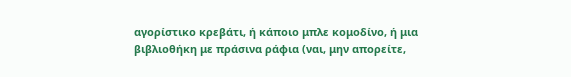αγορίστικο κρεβάτι, ή κάποιο μπλε κομοδίνο, ή μια βιβλιοθήκη με πράσινα ράφια (ναι, μην απορείτε,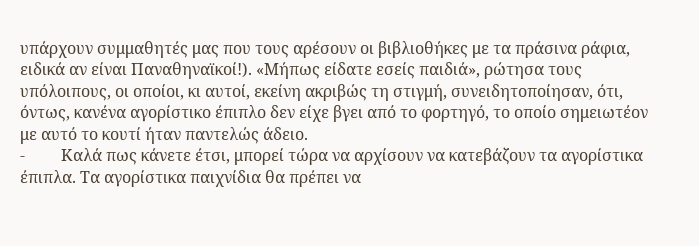υπάρχουν συμμαθητές μας που τους αρέσουν οι βιβλιοθήκες με τα πράσινα ράφια, ειδικά αν είναι Παναθηναϊκοί!). «Μήπως είδατε εσείς παιδιά», ρώτησα τους υπόλοιπους, οι οποίοι, κι αυτοί, εκείνη ακριβώς τη στιγμή, συνειδητοποίησαν, ότι, όντως, κανένα αγορίστικο έπιπλο δεν είχε βγει από το φορτηγό, το οποίο σημειωτέον με αυτό το κουτί ήταν παντελώς άδειο.
-         Καλά πως κάνετε έτσι, μπορεί τώρα να αρχίσουν να κατεβάζουν τα αγορίστικα έπιπλα. Τα αγορίστικα παιχνίδια θα πρέπει να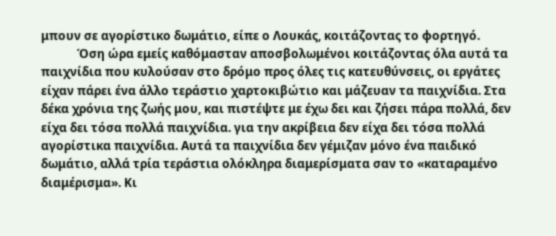μπουν σε αγορίστικο δωμάτιο, είπε ο Λουκάς, κοιτάζοντας το φορτηγό.
            Όση ώρα εμείς καθόμασταν αποσβολωμένοι κοιτάζοντας όλα αυτά τα παιχνίδια που κυλούσαν στο δρόμο προς όλες τις κατευθύνσεις, οι εργάτες είχαν πάρει ένα άλλο τεράστιο χαρτοκιβώτιο και μάζευαν τα παιχνίδια. Στα δέκα χρόνια της ζωής μου, και πιστέψτε με έχω δει και ζήσει πάρα πολλά, δεν είχα δει τόσα πολλά παιχνίδια. για την ακρίβεια δεν είχα δει τόσα πολλά αγορίστικα παιχνίδια. Αυτά τα παιχνίδια δεν γέμιζαν μόνο ένα παιδικό δωμάτιο, αλλά τρία τεράστια ολόκληρα διαμερίσματα σαν το «καταραμένο διαμέρισμα». Κι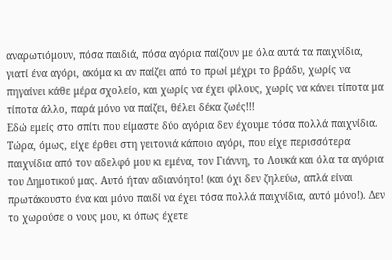αναρωτιόμουν, πόσα παιδιά, πόσα αγόρια παίζουν με όλα αυτά τα παιχνίδια, γιατί ένα αγόρι, ακόμα κι αν παίζει από το πρωί μέχρι το βράδυ, χωρίς να πηγαίνει κάθε μέρα σχολείο, και χωρίς να έχει φίλους, χωρίς να κάνει τίποτα μα τίποτα άλλο, παρά μόνο να παίζει, θέλει δέκα ζωές!!!
Εδώ εμείς στο σπίτι που είμαστε δύο αγόρια δεν έχουμε τόσα πολλά παιχνίδια. Τώρα, όμως, είχε έρθει στη γειτονιά κάποιο αγόρι, που είχε περισσότερα παιχνίδια από τον αδελφό μου κι εμένα, τον Γιάννη, το Λουκά και όλα τα αγόρια του Δημοτικού μας. Αυτό ήταν αδιανόητο! (και όχι δεν ζηλεύω, απλά είναι πρωτάκουστο ένα και μόνο παιδί να έχει τόσα πολλά παιχνίδια, αυτό μόνο!). Δεν το χωρούσε ο νους μου, κι όπως έχετε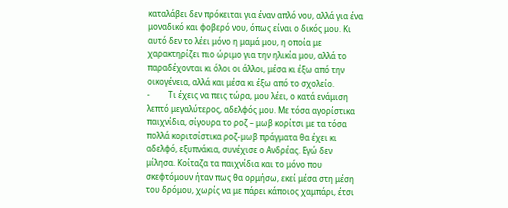καταλάβει δεν πρόκειται για έναν απλό νου, αλλά για ένα μοναδικό και φοβερό νου, όπως είναι ο δικός μου. Κι αυτό δεν το λέει μόνο η μαμά μου, η οποία με χαρακτηρίζει πιο ώριμο για την ηλικία μου, αλλά το παραδέχονται κι όλοι οι άλλοι, μέσα κι έξω από την οικογένεια, αλλά και μέσα κι έξω από το σχολείο.
-         Τι έχεις να πεις τώρα, μου λέει, ο κατά ενάμιση λεπτό μεγαλύτερος, αδελφός μου. Με τόσα αγορίστικα παιχνίδια, σίγουρα το ροζ – μωβ κορίτσι με τα τόσα πολλά κοριτσίστικα ροζ-μωβ πράγματα θα έχει κι αδελφό, εξυπνάκια, συνέχισε ο Ανδρέας. Εγώ δεν μίλησα. Κοίταζα τα παιχνίδια και το μόνο που σκεφτόμουν ήταν πως θα ορμήσω, εκεί μέσα στη μέση του δρόμου, χωρίς να με πάρει κάποιος χαμπάρι, έτσι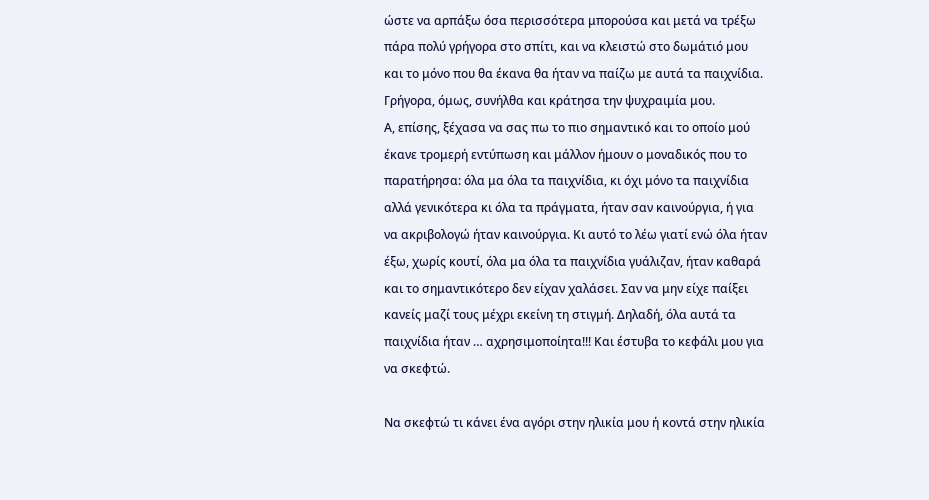ώστε να αρπάξω όσα περισσότερα μπορούσα και μετά να τρέξω πάρα πολύ γρήγορα στο σπίτι, και να κλειστώ στο δωμάτιό μου και το μόνο που θα έκανα θα ήταν να παίζω με αυτά τα παιχνίδια. Γρήγορα, όμως, συνήλθα και κράτησα την ψυχραιμία μου.
Α, επίσης, ξέχασα να σας πω το πιο σημαντικό και το οποίο μού έκανε τρομερή εντύπωση και μάλλον ήμουν ο μοναδικός που το παρατήρησα: όλα μα όλα τα παιχνίδια, κι όχι μόνο τα παιχνίδια αλλά γενικότερα κι όλα τα πράγματα, ήταν σαν καινούργια, ή για να ακριβολογώ ήταν καινούργια. Κι αυτό το λέω γιατί ενώ όλα ήταν έξω, χωρίς κουτί, όλα μα όλα τα παιχνίδια γυάλιζαν, ήταν καθαρά και το σημαντικότερο δεν είχαν χαλάσει. Σαν να μην είχε παίξει κανείς μαζί τους μέχρι εκείνη τη στιγμή. Δηλαδή, όλα αυτά τα παιχνίδια ήταν … αχρησιμοποίητα!!! Και έστυβα το κεφάλι μου για να σκεφτώ.

Να σκεφτώ τι κάνει ένα αγόρι στην ηλικία μου ή κοντά στην ηλικία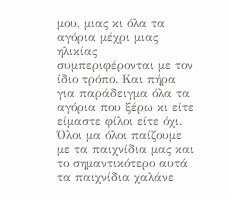μου, μιας κι όλα τα αγόρια μέχρι μιας ηλικίας συμπεριφέρονται με τον ίδιο τρόπο. Και πήρα για παράδειγμα όλα τα αγόρια που ξέρω κι είτε είμαστε φίλοι είτε όχι. Όλοι μα όλοι παίζουμε με τα παιχνίδια μας και το σημαντικότερο αυτά τα παιχνίδια χαλάνε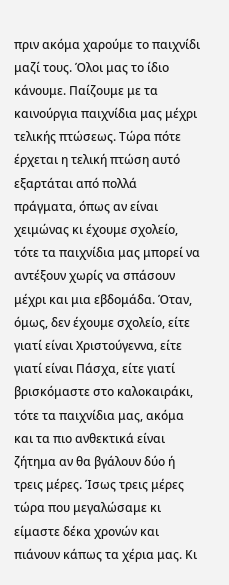πριν ακόμα χαρούμε το παιχνίδι μαζί τους. Όλοι μας το ίδιο κάνουμε. Παίζουμε με τα καινούργια παιχνίδια μας μέχρι τελικής πτώσεως. Τώρα πότε έρχεται η τελική πτώση αυτό εξαρτάται από πολλά πράγματα, όπως αν είναι χειμώνας κι έχουμε σχολείο, τότε τα παιχνίδια μας μπορεί να αντέξουν χωρίς να σπάσουν μέχρι και μια εβδομάδα. Όταν, όμως, δεν έχουμε σχολείο, είτε γιατί είναι Χριστούγεννα, είτε γιατί είναι Πάσχα, είτε γιατί βρισκόμαστε στο καλοκαιράκι, τότε τα παιχνίδια μας, ακόμα και τα πιο ανθεκτικά είναι ζήτημα αν θα βγάλουν δύο ή τρεις μέρες. Ίσως τρεις μέρες τώρα που μεγαλώσαμε κι είμαστε δέκα χρονών και πιάνουν κάπως τα χέρια μας. Κι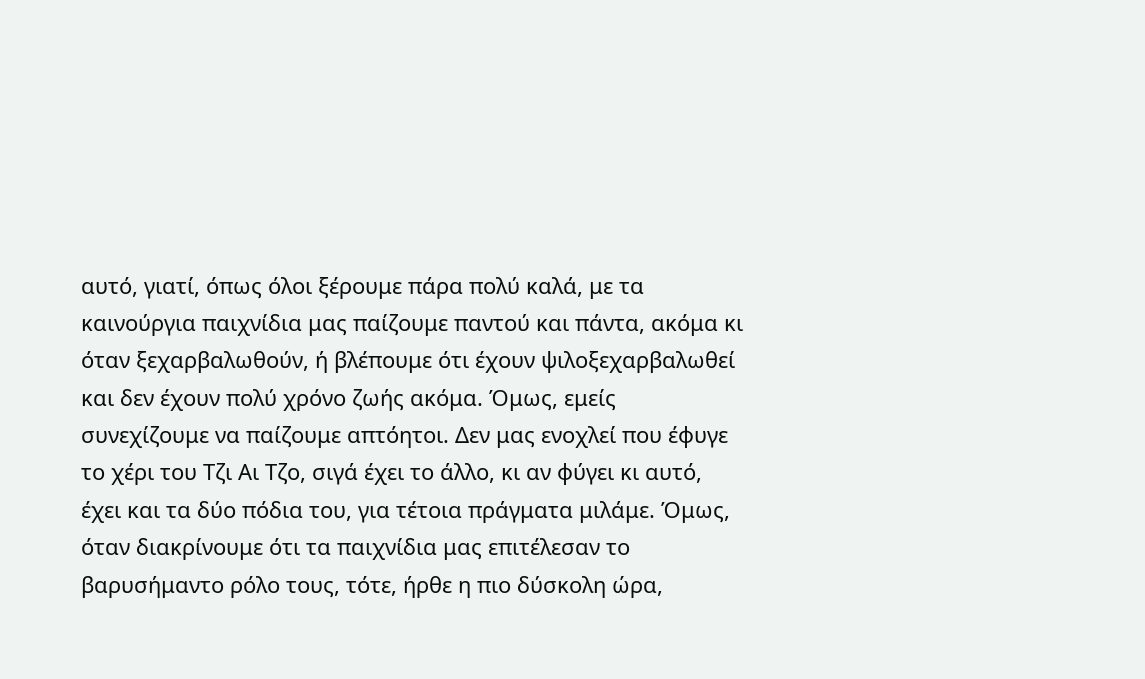αυτό, γιατί, όπως όλοι ξέρουμε πάρα πολύ καλά, με τα καινούργια παιχνίδια μας παίζουμε παντού και πάντα, ακόμα κι όταν ξεχαρβαλωθούν, ή βλέπουμε ότι έχουν ψιλοξεχαρβαλωθεί και δεν έχουν πολύ χρόνο ζωής ακόμα. Όμως, εμείς συνεχίζουμε να παίζουμε απτόητοι. Δεν μας ενοχλεί που έφυγε το χέρι του Τζι Αι Τζο, σιγά έχει το άλλο, κι αν φύγει κι αυτό, έχει και τα δύο πόδια του, για τέτοια πράγματα μιλάμε. Όμως, όταν διακρίνουμε ότι τα παιχνίδια μας επιτέλεσαν το βαρυσήμαντο ρόλο τους, τότε, ήρθε η πιο δύσκολη ώρα,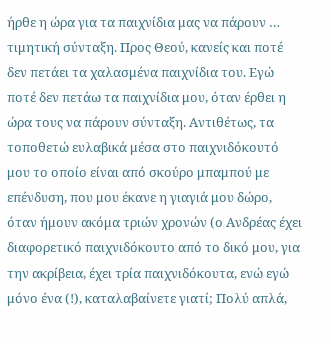ήρθε η ώρα για τα παιχνίδια μας να πάρουν … τιμητική σύνταξη. Προς Θεού, κανείς και ποτέ δεν πετάει τα χαλασμένα παιχνίδια του. Εγώ ποτέ δεν πετάω τα παιχνίδια μου, όταν έρθει η ώρα τους να πάρουν σύνταξη. Αντιθέτως, τα τοποθετώ ευλαβικά μέσα στο παιχνιδόκουτό μου το οποίο είναι από σκούρο μπαμπού με επένδυση, που μου έκανε η γιαγιά μου δώρο, όταν ήμουν ακόμα τριών χρονών (ο Ανδρέας έχει διαφορετικό παιχνιδόκουτο από το δικό μου, για την ακρίβεια, έχει τρία παιχνιδόκουτα, ενώ εγώ μόνο ένα (!), καταλαβαίνετε γιατί; Πολύ απλά,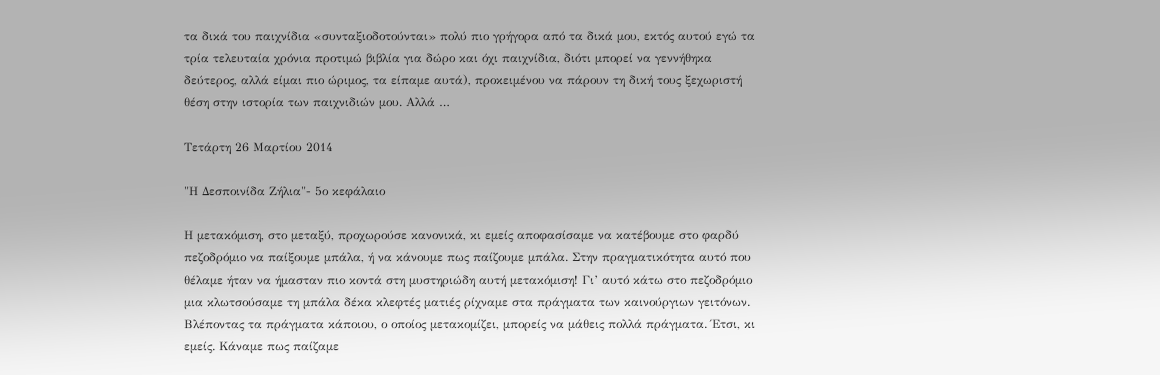τα δικά του παιχνίδια «συνταξιοδοτούνται» πολύ πιο γρήγορα από τα δικά μου, εκτός αυτού εγώ τα τρία τελευταία χρόνια προτιμώ βιβλία για δώρο και όχι παιχνίδια, διότι μπορεί να γεννήθηκα δεύτερος, αλλά είμαι πιο ώριμος, τα είπαμε αυτά), προκειμένου να πάρουν τη δική τους ξεχωριστή θέση στην ιστορία των παιχνιδιών μου. Αλλά …

Τετάρτη 26 Μαρτίου 2014

"Η Δεσποινίδα Ζήλια"- 5ο κεφάλαιο

Η μετακόμιση, στο μεταξύ, προχωρούσε κανονικά, κι εμείς αποφασίσαμε να κατέβουμε στο φαρδύ πεζοδρόμιο να παίξουμε μπάλα, ή να κάνουμε πως παίζουμε μπάλα. Στην πραγματικότητα αυτό που θέλαμε ήταν να ήμασταν πιο κοντά στη μυστηριώδη αυτή μετακόμιση! Γι’ αυτό κάτω στο πεζοδρόμιο μια κλωτσούσαμε τη μπάλα δέκα κλεφτές ματιές ρίχναμε στα πράγματα των καινούργιων γειτόνων. Βλέποντας τα πράγματα κάποιου, ο οποίος μετακομίζει, μπορείς να μάθεις πολλά πράγματα. Έτσι, κι εμείς. Κάναμε πως παίζαμε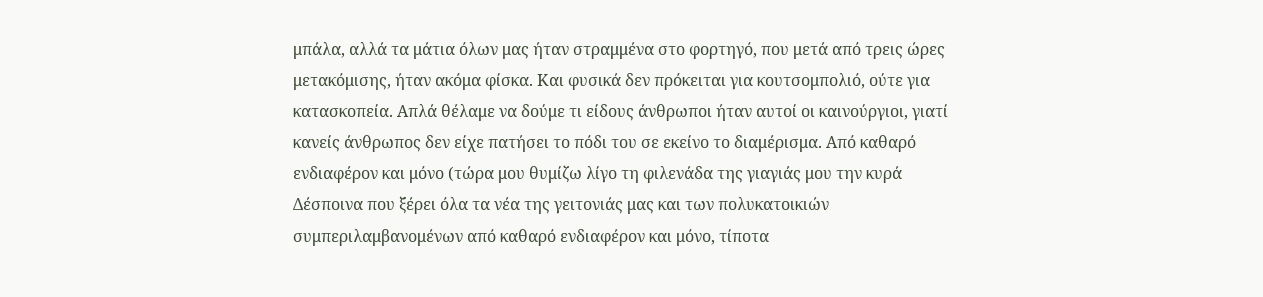μπάλα, αλλά τα μάτια όλων μας ήταν στραμμένα στο φορτηγό, που μετά από τρεις ώρες μετακόμισης, ήταν ακόμα φίσκα. Και φυσικά δεν πρόκειται για κουτσομπολιό, ούτε για κατασκοπεία. Απλά θέλαμε να δούμε τι είδους άνθρωποι ήταν αυτοί οι καινούργιοι, γιατί κανείς άνθρωπος δεν είχε πατήσει το πόδι του σε εκείνο το διαμέρισμα. Από καθαρό ενδιαφέρον και μόνο (τώρα μου θυμίζω λίγο τη φιλενάδα της γιαγιάς μου την κυρά Δέσποινα που ξέρει όλα τα νέα της γειτονιάς μας και των πολυκατοικιών συμπεριλαμβανομένων από καθαρό ενδιαφέρον και μόνο, τίποτα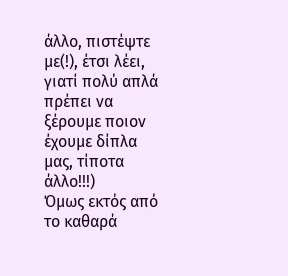άλλο, πιστέψτε με(!), έτσι λέει, γιατί πολύ απλά πρέπει να ξέρουμε ποιον έχουμε δίπλα μας, τίποτα άλλο!!!)
Όμως εκτός από το καθαρά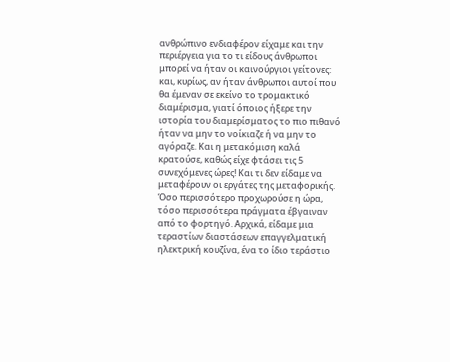ανθρώπινο ενδιαφέρον είχαμε και την περιέργεια για το τι είδους άνθρωποι μπορεί να ήταν οι καινούργιοι γείτονες: και, κυρίως, αν ήταν άνθρωποι αυτοί που θα έμεναν σε εκείνο το τρομακτικό διαμέρισμα, γιατί όποιος ήξερε την ιστορία του διαμερίσματος το πιο πιθανό ήταν να μην το νοίκιαζε ή να μην το αγόραζε. Και η μετακόμιση καλά κρατούσε, καθώς είχε φτάσει τις 5 συνεχόμενες ώρες! Και τι δεν είδαμε να μεταφέρουν οι εργάτες της μεταφορικής. Όσο περισσότερο προχωρούσε η ώρα, τόσο περισσότερα πράγματα έβγαιναν από το φορτηγό. Αρχικά, είδαμε μια τεραστίων διαστάσεων επαγγελματική ηλεκτρική κουζίνα, ένα το ίδιο τεράστιο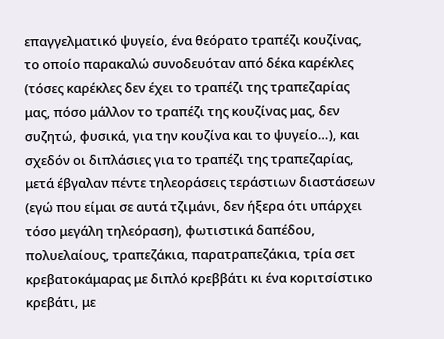επαγγελματικό ψυγείο, ένα θεόρατο τραπέζι κουζίνας, το οποίο παρακαλώ συνοδευόταν από δέκα καρέκλες (τόσες καρέκλες δεν έχει το τραπέζι της τραπεζαρίας μας, πόσο μάλλον το τραπέζι της κουζίνας μας, δεν συζητώ, φυσικά, για την κουζίνα και το ψυγείο…), και σχεδόν οι διπλάσιες για το τραπέζι της τραπεζαρίας, μετά έβγαλαν πέντε τηλεοράσεις τεράστιων διαστάσεων (εγώ που είμαι σε αυτά τζιμάνι, δεν ήξερα ότι υπάρχει τόσο μεγάλη τηλεόραση), φωτιστικά δαπέδου, πολυελαίους, τραπεζάκια, παρατραπεζάκια, τρία σετ κρεβατοκάμαρας με διπλό κρεββάτι κι ένα κοριτσίστικο κρεβάτι, με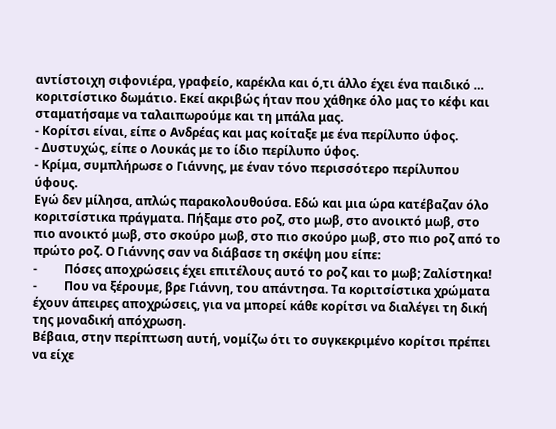αντίστοιχη σιφονιέρα, γραφείο, καρέκλα και ό,τι άλλο έχει ένα παιδικό … κοριτσίστικο δωμάτιο. Εκεί ακριβώς ήταν που χάθηκε όλο μας το κέφι και σταματήσαμε να ταλαιπωρούμε και τη μπάλα μας.
- Κορίτσι είναι, είπε ο Ανδρέας και μας κοίταξε με ένα περίλυπο ύφος.
- Δυστυχώς, είπε ο Λουκάς με το ίδιο περίλυπο ύφος.
- Κρίμα, συμπλήρωσε ο Γιάννης, με έναν τόνο περισσότερο περίλυπου ύφους.
Εγώ δεν μίλησα, απλώς παρακολουθούσα. Εδώ και μια ώρα κατέβαζαν όλο κοριτσίστικα πράγματα. Πήξαμε στο ροζ, στο μωβ, στο ανοικτό μωβ, στο πιο ανοικτό μωβ, στο σκούρο μωβ, στο πιο σκούρο μωβ, στο πιο ροζ από το πρώτο ροζ. Ο Γιάννης σαν να διάβασε τη σκέψη μου είπε:
-         Πόσες αποχρώσεις έχει επιτέλους αυτό το ροζ και το μωβ; Ζαλίστηκα!
-         Που να ξέρουμε, βρε Γιάννη, του απάντησα. Τα κοριτσίστικα χρώματα έχουν άπειρες αποχρώσεις, για να μπορεί κάθε κορίτσι να διαλέγει τη δική της μοναδική απόχρωση.
Βέβαια, στην περίπτωση αυτή, νομίζω ότι το συγκεκριμένο κορίτσι πρέπει να είχε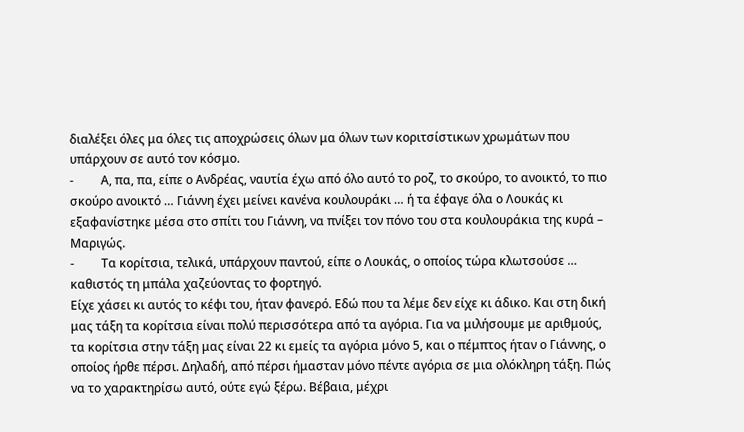διαλέξει όλες μα όλες τις αποχρώσεις όλων μα όλων των κοριτσίστικων χρωμάτων που υπάρχουν σε αυτό τον κόσμο.
-         Α, πα, πα, είπε ο Ανδρέας, ναυτία έχω από όλο αυτό το ροζ, το σκούρο, το ανοικτό, το πιο σκούρο ανοικτό … Γιάννη έχει μείνει κανένα κουλουράκι … ή τα έφαγε όλα ο Λουκάς κι εξαφανίστηκε μέσα στο σπίτι του Γιάννη, να πνίξει τον πόνο του στα κουλουράκια της κυρά – Μαριγώς.
-         Τα κορίτσια, τελικά, υπάρχουν παντού, είπε ο Λουκάς, ο οποίος τώρα κλωτσούσε … καθιστός τη μπάλα χαζεύοντας το φορτηγό.
Είχε χάσει κι αυτός το κέφι του, ήταν φανερό. Εδώ που τα λέμε δεν είχε κι άδικο. Και στη δική μας τάξη τα κορίτσια είναι πολύ περισσότερα από τα αγόρια. Για να μιλήσουμε με αριθμούς, τα κορίτσια στην τάξη μας είναι 22 κι εμείς τα αγόρια μόνο 5, και ο πέμπτος ήταν ο Γιάννης, ο οποίος ήρθε πέρσι. Δηλαδή, από πέρσι ήμασταν μόνο πέντε αγόρια σε μια ολόκληρη τάξη. Πώς να το χαρακτηρίσω αυτό, ούτε εγώ ξέρω. Βέβαια, μέχρι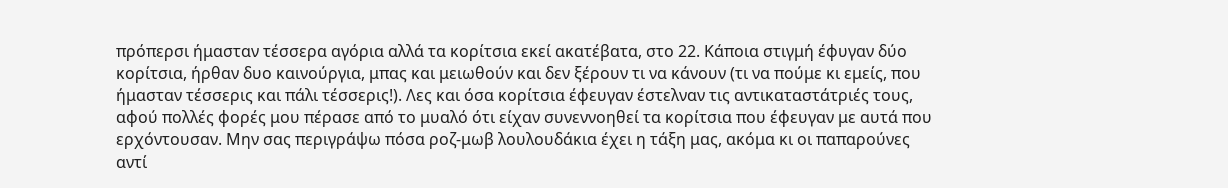πρόπερσι ήμασταν τέσσερα αγόρια αλλά τα κορίτσια εκεί ακατέβατα, στο 22. Κάποια στιγμή έφυγαν δύο κορίτσια, ήρθαν δυο καινούργια, μπας και μειωθούν και δεν ξέρουν τι να κάνουν (τι να πούμε κι εμείς, που ήμασταν τέσσερις και πάλι τέσσερις!). Λες και όσα κορίτσια έφευγαν έστελναν τις αντικαταστάτριές τους, αφού πολλές φορές μου πέρασε από το μυαλό ότι είχαν συνεννοηθεί τα κορίτσια που έφευγαν με αυτά που ερχόντουσαν. Μην σας περιγράψω πόσα ροζ-μωβ λουλουδάκια έχει η τάξη μας, ακόμα κι οι παπαρούνες αντί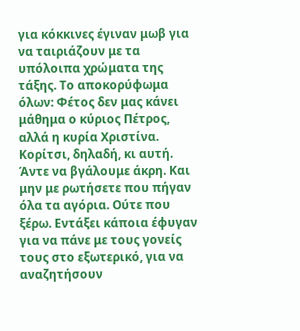για κόκκινες έγιναν μωβ για να ταιριάζουν με τα υπόλοιπα χρώματα της τάξης. Το αποκορύφωμα όλων: Φέτος δεν μας κάνει μάθημα ο κύριος Πέτρος, αλλά η κυρία Χριστίνα. Κορίτσι, δηλαδή, κι αυτή. Άντε να βγάλουμε άκρη. Και μην με ρωτήσετε που πήγαν όλα τα αγόρια. Ούτε που ξέρω. Εντάξει κάποια έφυγαν για να πάνε με τους γονείς τους στο εξωτερικό, για να αναζητήσουν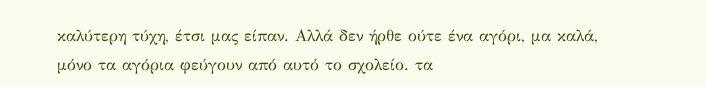καλύτερη τύχη, έτσι μας είπαν. Αλλά δεν ήρθε ούτε ένα αγόρι, μα καλά, μόνο τα αγόρια φεύγουν από αυτό το σχολείο. τα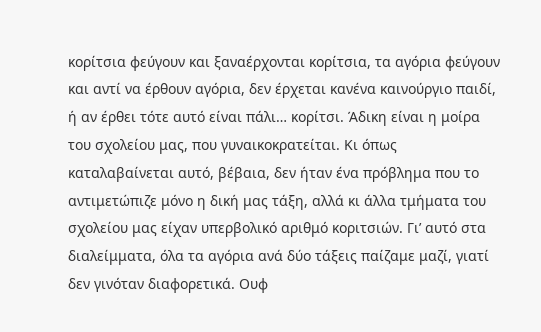κορίτσια φεύγουν και ξαναέρχονται κορίτσια, τα αγόρια φεύγουν και αντί να έρθουν αγόρια, δεν έρχεται κανένα καινούργιο παιδί, ή αν έρθει τότε αυτό είναι πάλι… κορίτσι. Άδικη είναι η μοίρα του σχολείου μας, που γυναικοκρατείται. Κι όπως καταλαβαίνεται αυτό, βέβαια, δεν ήταν ένα πρόβλημα που το αντιμετώπιζε μόνο η δική μας τάξη, αλλά κι άλλα τμήματα του σχολείου μας είχαν υπερβολικό αριθμό κοριτσιών. Γι’ αυτό στα διαλείμματα, όλα τα αγόρια ανά δύο τάξεις παίζαμε μαζί, γιατί δεν γινόταν διαφορετικά. Ουφ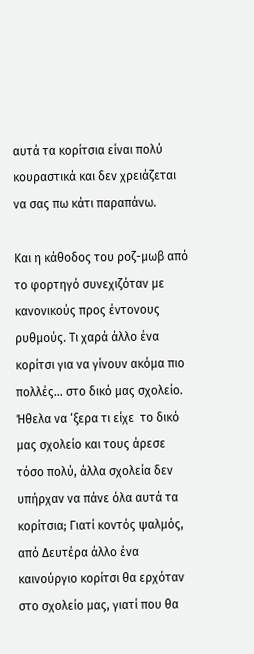αυτά τα κορίτσια είναι πολύ κουραστικά και δεν χρειάζεται να σας πω κάτι παραπάνω.

Και η κάθοδος του ροζ-μωβ από το φορτηγό συνεχιζόταν με κανονικούς προς έντονους ρυθμούς. Τι χαρά άλλο ένα κορίτσι για να γίνουν ακόμα πιο πολλές… στο δικό μας σχολείο. Ήθελα να ‘ξερα τι είχε  το δικό μας σχολείο και τους άρεσε τόσο πολύ, άλλα σχολεία δεν υπήρχαν να πάνε όλα αυτά τα κορίτσια; Γιατί κοντός ψαλμός, από Δευτέρα άλλο ένα καινούργιο κορίτσι θα ερχόταν στο σχολείο μας, γιατί που θα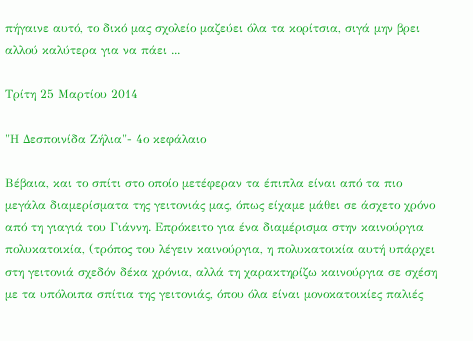πήγαινε αυτό, το δικό μας σχολείο μαζεύει όλα τα κορίτσια, σιγά μην βρει αλλού καλύτερα για να πάει ...

Τρίτη 25 Μαρτίου 2014

"Η Δεσποινίδα Ζήλια"- 4ο κεφάλαιο

Βέβαια, και το σπίτι στο οποίο μετέφεραν τα έπιπλα είναι από τα πιο μεγάλα διαμερίσματα της γειτονιάς μας, όπως είχαμε μάθει σε άσχετο χρόνο από τη γιαγιά του Γιάννη. Επρόκειτο για ένα διαμέρισμα στην καινούργια πολυκατοικία, (τρόπος του λέγειν καινούργια, η πολυκατοικία αυτή υπάρχει στη γειτονιά σχεδόν δέκα χρόνια, αλλά τη χαρακτηρίζω καινούργια σε σχέση με τα υπόλοιπα σπίτια της γειτονιάς, όπου όλα είναι μονοκατοικίες παλιές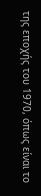της εποχής του 1970, όπως είναι το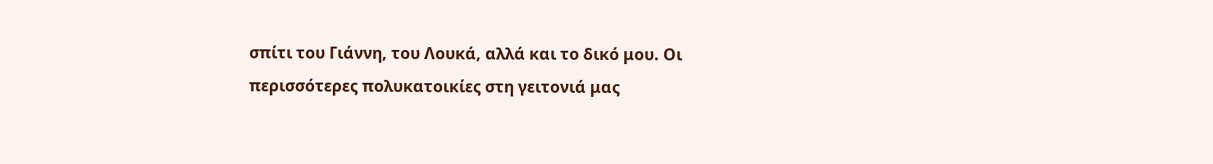σπίτι του Γιάννη, του Λουκά, αλλά και το δικό μου. Οι περισσότερες πολυκατοικίες στη γειτονιά μας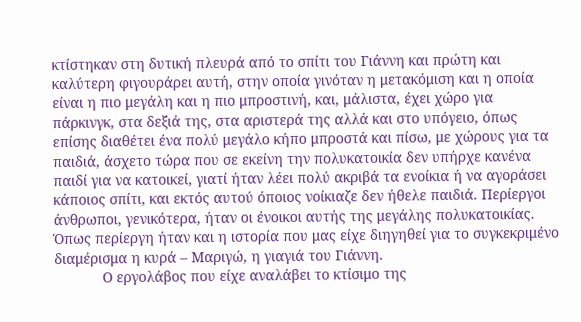κτίστηκαν στη δυτική πλευρά από το σπίτι του Γιάννη και πρώτη και καλύτερη φιγουράρει αυτή, στην οποία γινόταν η μετακόμιση και η οποία είναι η πιο μεγάλη και η πιο μπροστινή, και, μάλιστα, έχει χώρο για πάρκινγκ, στα δεξιά της, στα αριστερά της αλλά και στο υπόγειο, όπως επίσης διαθέτει ένα πολύ μεγάλο κήπο μπροστά και πίσω, με χώρους για τα παιδιά, άσχετο τώρα που σε εκείνη την πολυκατοικία δεν υπήρχε κανένα παιδί για να κατοικεί, γιατί ήταν λέει πολύ ακριβά τα ενοίκια ή να αγοράσει κάποιος σπίτι, και εκτός αυτού όποιος νοίκιαζε δεν ήθελε παιδιά. Περίεργοι άνθρωποι, γενικότερα, ήταν οι ένοικοι αυτής της μεγάλης πολυκατοικίας. Όπως περίεργη ήταν και η ιστορία που μας είχε διηγηθεί για το συγκεκριμένο διαμέρισμα η κυρά – Μαριγώ, η γιαγιά του Γιάννη.
            Ο εργολάβος που είχε αναλάβει το κτίσιμο της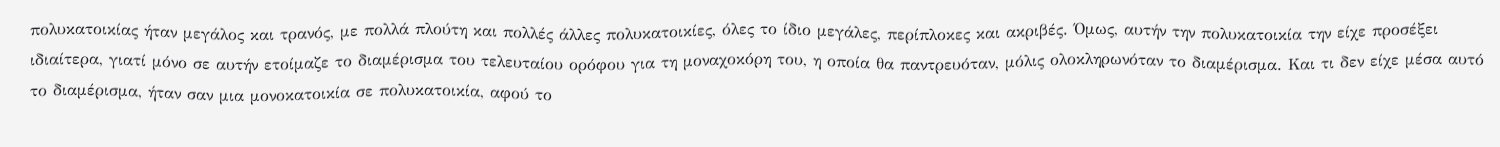πολυκατοικίας ήταν μεγάλος και τρανός, με πολλά πλούτη και πολλές άλλες πολυκατοικίες, όλες το ίδιο μεγάλες, περίπλοκες και ακριβές. Όμως, αυτήν την πολυκατοικία την είχε προσέξει ιδιαίτερα, γιατί μόνο σε αυτήν ετοίμαζε το διαμέρισμα του τελευταίου ορόφου για τη μοναχοκόρη του, η οποία θα παντρευόταν, μόλις ολοκληρωνόταν το διαμέρισμα. Και τι δεν είχε μέσα αυτό το διαμέρισμα, ήταν σαν μια μονοκατοικία σε πολυκατοικία, αφού το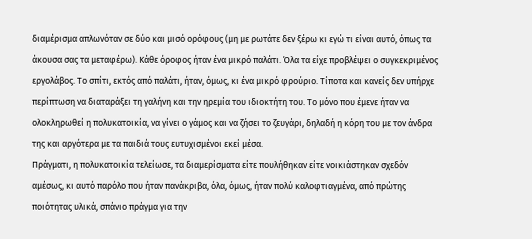διαμέρισμα απλωνόταν σε δύο και μισό ορόφους (μη με ρωτάτε δεν ξέρω κι εγώ τι είναι αυτό, όπως τα άκουσα σας τα μεταφέρω). Κάθε όροφος ήταν ένα μικρό παλάτι. Όλα τα είχε προβλέψει ο συγκεκριμένος εργολάβος. Το σπίτι, εκτός από παλάτι, ήταν, όμως, κι ένα μικρό φρούριο. Τίποτα και κανείς δεν υπήρχε περίπτωση να διαταράξει τη γαλήνη και την ηρεμία του ιδιοκτήτη του. Το μόνο που έμενε ήταν να ολοκληρωθεί η πολυκατοικία, να γίνει ο γάμος και να ζήσει το ζευγάρι, δηλαδή η κόρη του με τον άνδρα της και αργότερα με τα παιδιά τους ευτυχισμένοι εκεί μέσα.
Πράγματι, η πολυκατοικία τελείωσε, τα διαμερίσματα είτε πουλήθηκαν είτε νοικιάστηκαν σχεδόν αμέσως, κι αυτό παρόλο που ήταν πανάκριβα, όλα, όμως, ήταν πολύ καλοφτιαγμένα, από πρώτης ποιότητας υλικά, σπάνιο πράγμα για την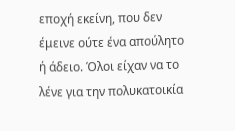εποχή εκείνη, που δεν έμεινε ούτε ένα απούλητο ή άδειο. Όλοι είχαν να το λένε για την πολυκατοικία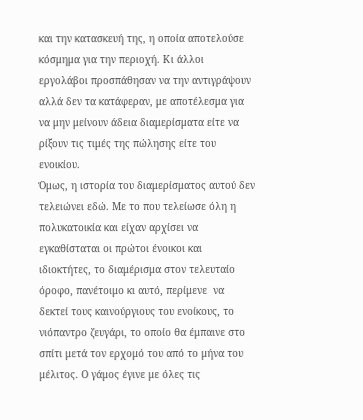και την κατασκευή της, η οποία αποτελούσε κόσμημα για την περιοχή. Κι άλλοι εργολάβοι προσπάθησαν να την αντιγράψουν αλλά δεν τα κατάφεραν, με αποτέλεσμα για να μην μείνουν άδεια διαμερίσματα είτε να ρίξουν τις τιμές της πώλησης είτε του ενοικίου.
Όμως, η ιστορία του διαμερίσματος αυτού δεν τελειώνει εδώ. Με το που τελείωσε όλη η πολυκατοικία και είχαν αρχίσει να εγκαθίσταται οι πρώτοι ένοικοι και ιδιοκτήτες, το διαμέρισμα στον τελευταίο όροφο, πανέτοιμο κι αυτό, περίμενε  να δεκτεί τους καινούργιους του ενοίκους, το νιόπαντρο ζευγάρι, το οποίο θα έμπαινε στο σπίτι μετά τον ερχομό του από το μήνα του μέλιτος. Ο γάμος έγινε με όλες τις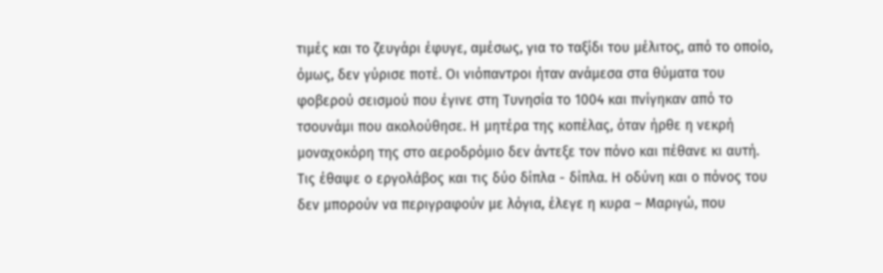τιμές και το ζευγάρι έφυγε, αμέσως, για το ταξίδι του μέλιτος, από το οποίο, όμως, δεν γύρισε ποτέ. Οι νιόπαντροι ήταν ανάμεσα στα θύματα του φοβερού σεισμού που έγινε στη Τυνησία το 1004 και πνίγηκαν από το τσουνάμι που ακολούθησε. Η μητέρα της κοπέλας, όταν ήρθε η νεκρή μοναχοκόρη της στο αεροδρόμιο δεν άντεξε τον πόνο και πέθανε κι αυτή. Τις έθαψε ο εργολάβος και τις δύο δίπλα - δίπλα. Η οδύνη και ο πόνος του δεν μπορούν να περιγραφούν με λόγια, έλεγε η κυρα – Μαριγώ, που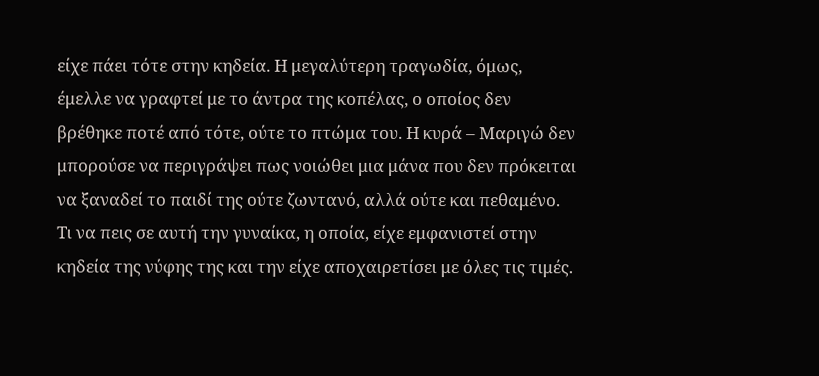είχε πάει τότε στην κηδεία. Η μεγαλύτερη τραγωδία, όμως, έμελλε να γραφτεί με το άντρα της κοπέλας, ο οποίος δεν βρέθηκε ποτέ από τότε, ούτε το πτώμα του. Η κυρά – Μαριγώ δεν μπορούσε να περιγράψει πως νοιώθει μια μάνα που δεν πρόκειται να ξαναδεί το παιδί της ούτε ζωντανό, αλλά ούτε και πεθαμένο. Τι να πεις σε αυτή την γυναίκα, η οποία, είχε εμφανιστεί στην κηδεία της νύφης της και την είχε αποχαιρετίσει με όλες τις τιμές.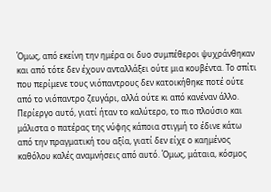Όμως, από εκείνη την ημέρα οι δυο συμπέθεροι ψυχράνθηκαν και από τότε δεν έχουν ανταλλάξει ούτε μια κουβέντα. Το σπίτι που περίμενε τους νιόπαντρους δεν κατοικήθηκε ποτέ ούτε από το νιόπαντρο ζευγάρι, αλλά ούτε κι από κανέναν άλλο. Περίεργο αυτό, γιατί ήταν το καλύτερο, το πιο πλούσιο και μάλιστα ο πατέρας της νύφης κάποια στιγμή το έδινε κάτω από την πραγματική του αξία, γιατί δεν είχε ο καημένος καθόλου καλές αναμνήσεις από αυτό. Όμως, μάταια, κόσμος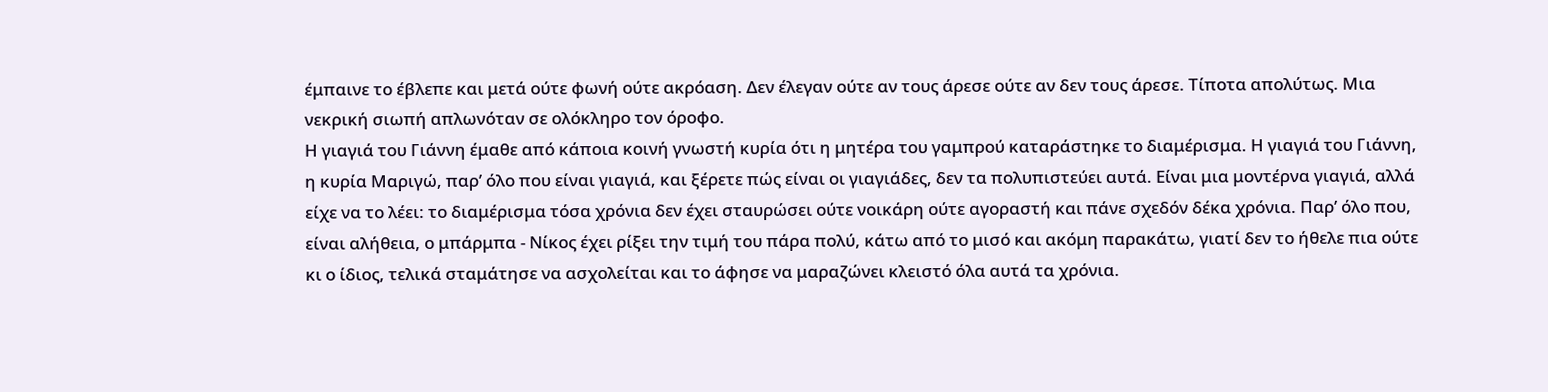έμπαινε το έβλεπε και μετά ούτε φωνή ούτε ακρόαση. Δεν έλεγαν ούτε αν τους άρεσε ούτε αν δεν τους άρεσε. Τίποτα απολύτως. Μια νεκρική σιωπή απλωνόταν σε ολόκληρο τον όροφο.
Η γιαγιά του Γιάννη έμαθε από κάποια κοινή γνωστή κυρία ότι η μητέρα του γαμπρού καταράστηκε το διαμέρισμα. Η γιαγιά του Γιάννη, η κυρία Μαριγώ, παρ’ όλο που είναι γιαγιά, και ξέρετε πώς είναι οι γιαγιάδες, δεν τα πολυπιστεύει αυτά. Είναι μια μοντέρνα γιαγιά, αλλά είχε να το λέει: το διαμέρισμα τόσα χρόνια δεν έχει σταυρώσει ούτε νοικάρη ούτε αγοραστή και πάνε σχεδόν δέκα χρόνια. Παρ’ όλο που, είναι αλήθεια, ο μπάρμπα - Νίκος έχει ρίξει την τιμή του πάρα πολύ, κάτω από το μισό και ακόμη παρακάτω, γιατί δεν το ήθελε πια ούτε κι ο ίδιος, τελικά σταμάτησε να ασχολείται και το άφησε να μαραζώνει κλειστό όλα αυτά τα χρόνια.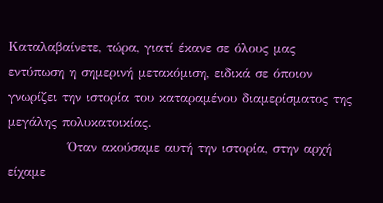Καταλαβαίνετε, τώρα, γιατί έκανε σε όλους μας εντύπωση η σημερινή μετακόμιση, ειδικά σε όποιον γνωρίζει την ιστορία του καταραμένου διαμερίσματος της μεγάλης πολυκατοικίας.
            Όταν ακούσαμε αυτή την ιστορία, στην αρχή είχαμε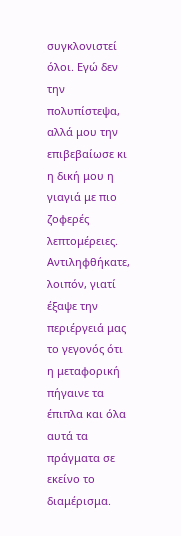συγκλονιστεί όλοι. Εγώ δεν την πολυπίστεψα, αλλά μου την επιβεβαίωσε κι η δική μου η γιαγιά με πιο ζοφερές λεπτομέρειες. Αντιληφθήκατε, λοιπόν, γιατί έξαψε την περιέργειά μας το γεγονός ότι η μεταφορική πήγαινε τα έπιπλα και όλα αυτά τα πράγματα σε εκείνο το διαμέρισμα.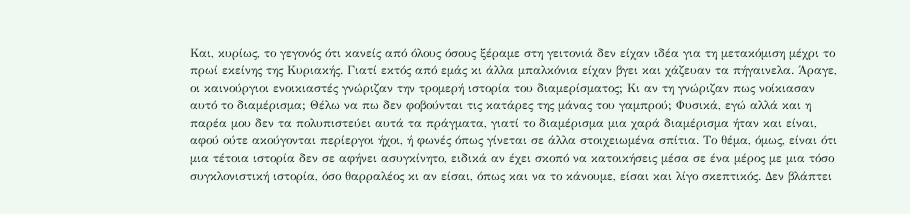Και, κυρίως, το γεγονός ότι κανείς από όλους όσους ξέραμε στη γειτονιά δεν είχαν ιδέα για τη μετακόμιση μέχρι το πρωί εκείνης της Κυριακής. Γιατί εκτός από εμάς κι άλλα μπαλκόνια είχαν βγει και χάζευαν τα πήγαινελα. Άραγε, οι καινούργιοι ενοικιαστές γνώριζαν την τρομερή ιστορία του διαμερίσματος; Κι αν τη γνώριζαν πως νοίκιασαν αυτό το διαμέρισμα; Θέλω να πω δεν φοβούνται τις κατάρες της μάνας του γαμπρού; Φυσικά, εγώ αλλά και η παρέα μου δεν τα πολυπιστεύει αυτά τα πράγματα, γιατί το διαμέρισμα μια χαρά διαμέρισμα ήταν και είναι, αφού ούτε ακούγονται περίεργοι ήχοι, ή φωνές όπως γίνεται σε άλλα στοιχειωμένα σπίτια. Το θέμα, όμως, είναι ότι μια τέτοια ιστορία δεν σε αφήνει ασυγκίνητο, ειδικά αν έχει σκοπό να κατοικήσεις μέσα σε ένα μέρος με μια τόσο συγκλονιστική ιστορία, όσο θαρραλέος κι αν είσαι, όπως και να το κάνουμε, είσαι και λίγο σκεπτικός. Δεν βλάπτει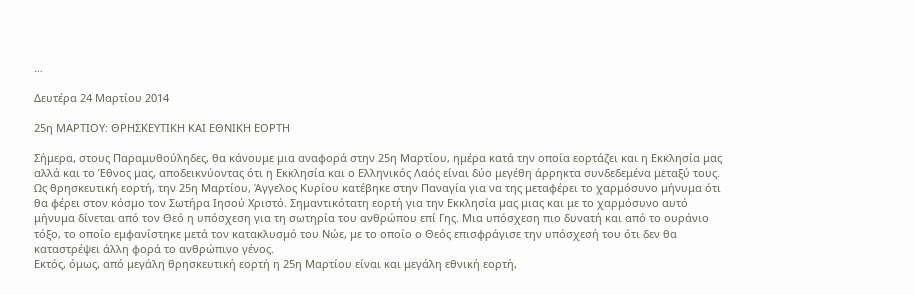…

Δευτέρα 24 Μαρτίου 2014

25η ΜΑΡΤΙΟΥ: ΘΡΗΣΚΕΥΤΙΚΗ ΚΑΙ ΕΘΝΙΚΗ ΕΟΡΤΗ

Σήμερα, στους Παραμυθούληδες, θα κάνουμε μια αναφορά στην 25η Μαρτίου, ημέρα κατά την οποία εορτάζει και η Εκκλησία μας αλλά και το Έθνος μας, αποδεικνύοντας ότι η Εκκλησία και ο Ελληνικός Λαός είναι δύο μεγέθη άρρηκτα συνδεδεμένα μεταξύ τους. Ως θρησκευτική εορτή, την 25η Μαρτίου, Άγγελος Κυρίου κατέβηκε στην Παναγία για να της μεταφέρει το χαρμόσυνο μήνυμα ότι θα φέρει στον κόσμο τον Σωτήρα Ιησού Χριστό. Σημαντικότατη εορτή για την Εκκλησία μας μιας και με το χαρμόσυνο αυτό μήνυμα δίνεται από τον Θεό η υπόσχεση για τη σωτηρία του ανθρώπου επί Γης. Μια υπόσχεση πιο δυνατή και από το ουράνιο τόξο, το οποίο εμφανίστηκε μετά τον κατακλυσμό του Νώε, με το οποίο ο Θεός επισφράγισε την υπόσχεσή του ότι δεν θα καταστρέψει άλλη φορά το ανθρώπινο γένος.
Εκτός, όμως, από μεγάλη θρησκευτική εορτή η 25η Μαρτίου είναι και μεγάλη εθνική εορτή,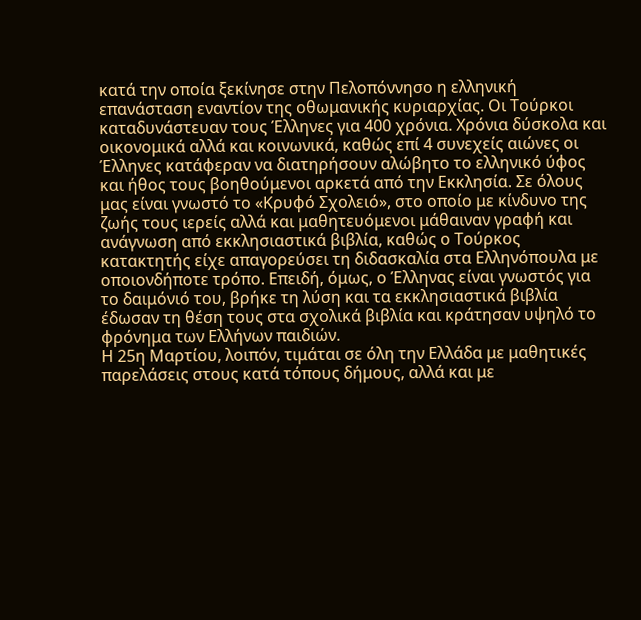κατά την οποία ξεκίνησε στην Πελοπόννησο η ελληνική επανάσταση εναντίον της οθωμανικής κυριαρχίας. Οι Τούρκοι καταδυνάστευαν τους Έλληνες για 400 χρόνια. Χρόνια δύσκολα και οικονομικά αλλά και κοινωνικά, καθώς επί 4 συνεχείς αιώνες οι Έλληνες κατάφεραν να διατηρήσουν αλώβητο το ελληνικό ύφος και ήθος τους βοηθούμενοι αρκετά από την Εκκλησία. Σε όλους μας είναι γνωστό το «Κρυφό Σχολειό», στο οποίο με κίνδυνο της ζωής τους ιερείς αλλά και μαθητευόμενοι μάθαιναν γραφή και ανάγνωση από εκκλησιαστικά βιβλία, καθώς ο Τούρκος κατακτητής είχε απαγορεύσει τη διδασκαλία στα Ελληνόπουλα με οποιονδήποτε τρόπο. Επειδή, όμως, ο Έλληνας είναι γνωστός για το δαιμόνιό του, βρήκε τη λύση και τα εκκλησιαστικά βιβλία έδωσαν τη θέση τους στα σχολικά βιβλία και κράτησαν υψηλό το φρόνημα των Ελλήνων παιδιών.
Η 25η Μαρτίου, λοιπόν, τιμάται σε όλη την Ελλάδα με μαθητικές παρελάσεις στους κατά τόπους δήμους, αλλά και με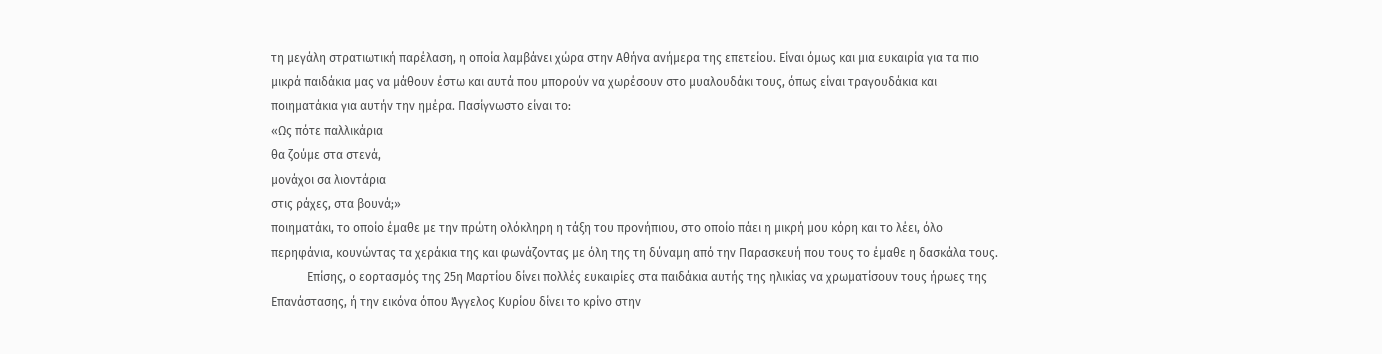τη μεγάλη στρατιωτική παρέλαση, η οποία λαμβάνει χώρα στην Αθήνα ανήμερα της επετείου. Είναι όμως και μια ευκαιρία για τα πιο μικρά παιδάκια μας να μάθουν έστω και αυτά που μπορούν να χωρέσουν στο μυαλουδάκι τους, όπως είναι τραγουδάκια και ποιηματάκια για αυτήν την ημέρα. Πασίγνωστο είναι το:
«Ως πότε παλλικάρια
θα ζούμε στα στενά,
μονάχοι σα λιοντάρια
στις ράχες, στα βουνά;»
ποιηματάκι, το οποίο έμαθε με την πρώτη ολόκληρη η τάξη του προνήπιου, στο οποίο πάει η μικρή μου κόρη και το λέει, όλο περηφάνια, κουνώντας τα χεράκια της και φωνάζοντας με όλη της τη δύναμη από την Παρασκευή που τους το έμαθε η δασκάλα τους.
            Επίσης, ο εορτασμός της 25η Μαρτίου δίνει πολλές ευκαιρίες στα παιδάκια αυτής της ηλικίας να χρωματίσουν τους ήρωες της Επανάστασης, ή την εικόνα όπου Άγγελος Κυρίου δίνει το κρίνο στην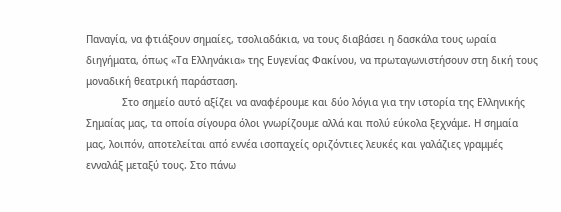Παναγία, να φτιάξουν σημαίες, τσολιαδάκια, να τους διαβάσει η δασκάλα τους ωραία διηγήματα, όπως «Τα Ελληνάκια» της Ευγενίας Φακίνου, να πρωταγωνιστήσουν στη δική τους μοναδική θεατρική παράσταση.
            Στο σημείο αυτό αξίζει να αναφέρουμε και δύο λόγια για την ιστορία της Ελληνικής Σημαίας μας, τα οποία σίγουρα όλοι γνωρίζουμε αλλά και πολύ εύκολα ξεχνάμε. Η σημαία μας, λοιπόν, αποτελείται από εννέα ισοπαχείς οριζόντιες λευκές και γαλάζιες γραμμές ενναλάξ μεταξύ τους. Στο πάνω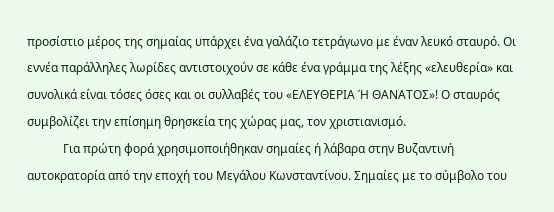προσίστιο μέρος της σημαίας υπάρχει ένα γαλάζιο τετράγωνο με έναν λευκό σταυρό. Οι εννέα παράλληλες λωρίδες αντιστοιχούν σε κάθε ένα γράμμα της λέξης «ελευθερία» και συνολικά είναι τόσες όσες και οι συλλαβές του «ΕΛΕΥΘΕΡΙΑ Ή ΘΑΝΑΤΟΣ»! Ο σταυρός συμβολίζει την επίσημη θρησκεία της χώρας μας, τον χριστιανισμό.
            Για πρώτη φορά χρησιμοποιήθηκαν σημαίες ή λάβαρα στην Βυζαντινή αυτοκρατορία από την εποχή του Μεγάλου Κωνσταντίνου. Σημαίες με το σύμβολο του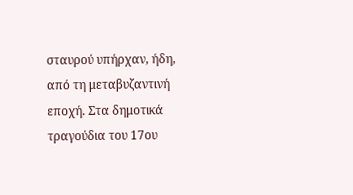σταυρού υπήρχαν, ήδη, από τη μεταβυζαντινή εποχή. Στα δημοτικά τραγούδια του 17ου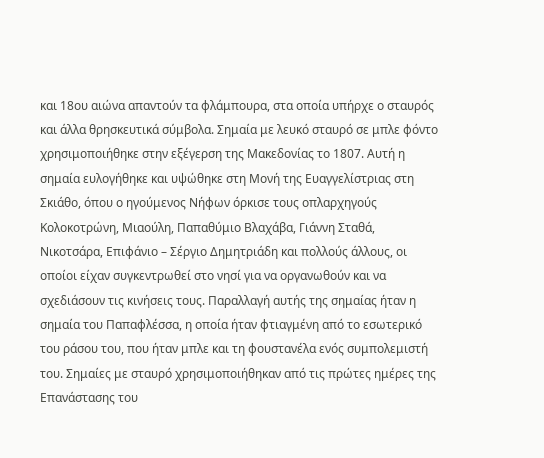και 18ου αιώνα απαντούν τα φλάμπουρα, στα οποία υπήρχε ο σταυρός και άλλα θρησκευτικά σύμβολα. Σημαία με λευκό σταυρό σε μπλε φόντο χρησιμοποιήθηκε στην εξέγερση της Μακεδονίας το 1807. Αυτή η σημαία ευλογήθηκε και υψώθηκε στη Μονή της Ευαγγελίστριας στη Σκιάθο, όπου ο ηγούμενος Νήφων όρκισε τους οπλαρχηγούς Κολοκοτρώνη, Μιαούλη, Παπαθύμιο Βλαχάβα, Γιάννη Σταθά, Νικοτσάρα, Επιφάνιο – Σέργιο Δημητριάδη και πολλούς άλλους, οι οποίοι είχαν συγκεντρωθεί στο νησί για να οργανωθούν και να σχεδιάσουν τις κινήσεις τους. Παραλλαγή αυτής της σημαίας ήταν η σημαία του Παπαφλέσσα, η οποία ήταν φτιαγμένη από το εσωτερικό του ράσου του, που ήταν μπλε και τη φουστανέλα ενός συμπολεμιστή του. Σημαίες με σταυρό χρησιμοποιήθηκαν από τις πρώτες ημέρες της Επανάστασης του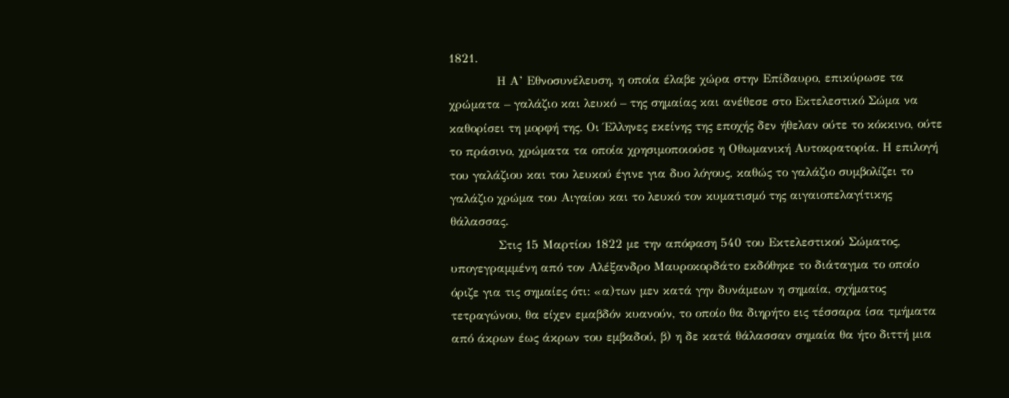1821.
            Η Α’ Εθνοσυνέλευση, η οποία έλαβε χώρα στην Επίδαυρο, επικύρωσε τα χρώματα – γαλάζιο και λευκό – της σημαίας και ανέθεσε στο Εκτελεστικό Σώμα να καθορίσει τη μορφή της. Οι Έλληνες εκείνης της εποχής δεν ήθελαν ούτε το κόκκινο, ούτε το πράσινο, χρώματα τα οποία χρησιμοποιούσε η Οθωμανική Αυτοκρατορία. Η επιλογή του γαλάζιου και του λευκού έγινε για δυο λόγους, καθώς το γαλάζιο συμβολίζει το γαλάζιο χρώμα του Αιγαίου και το λευκό τον κυματισμό της αιγαιοπελαγίτικης θάλασσας.
            Στις 15 Μαρτίου 1822 με την απόφαση 540 του Εκτελεστικού Σώματος, υπογεγραμμένη από τον Αλέξανδρο Μαυροκορδάτο εκδόθηκε το διάταγμα το οποίο όριζε για τις σημαίες ότι: «α)των μεν κατά γην δυνάμεων η σημαία, σχήματος τετραγώνου, θα είχεν εμαβδόν κυανούν, το οποίο θα διηρήτο εις τέσσαρα ίσα τμήματα από άκρων έως άκρων του εμβαδού, β) η δε κατά θάλασσαν σημαία θα ήτο διττή μια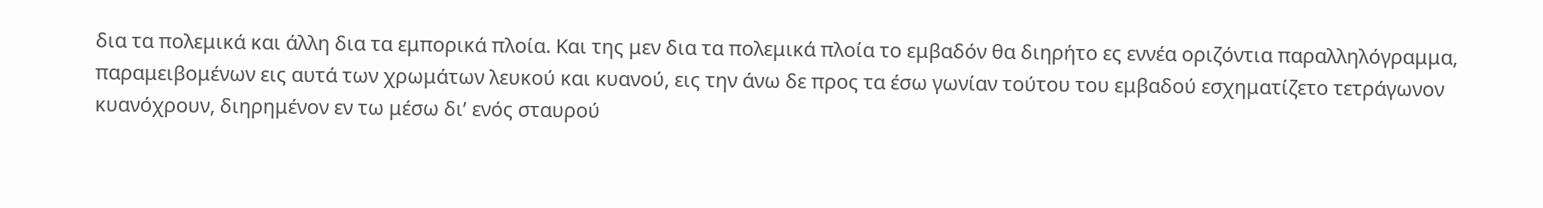δια τα πολεμικά και άλλη δια τα εμπορικά πλοία. Και της μεν δια τα πολεμικά πλοία το εμβαδόν θα διηρήτο ες εννέα οριζόντια παραλληλόγραμμα, παραμειβομένων εις αυτά των χρωμάτων λευκού και κυανού, εις την άνω δε προς τα έσω γωνίαν τούτου του εμβαδού εσχηματίζετο τετράγωνον κυανόχρουν, διηρημένον εν τω μέσω δι’ ενός σταυρού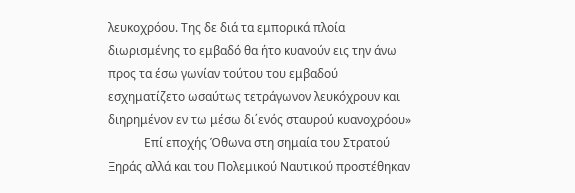λευκοχρόου. Της δε διά τα εμπορικά πλοία διωρισμένης το εμβαδό θα ήτο κυανούν εις την άνω προς τα έσω γωνίαν τούτου του εμβαδού εσχηματίζετο ωσαύτως τετράγωνον λευκόχρουν και διηρημένον εν τω μέσω δι΄ενός σταυρού κυανοχρόου»
            Επί εποχής Όθωνα στη σημαία του Στρατού Ξηράς αλλά και του Πολεμικού Ναυτικού προστέθηκαν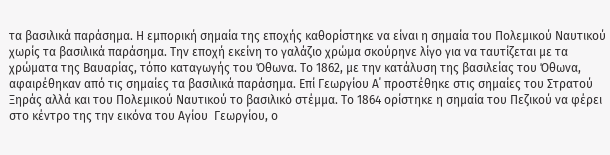τα βασιλικά παράσημα. Η εμπορική σημαία της εποχής καθορίστηκε να είναι η σημαία του Πολεμικού Ναυτικού χωρίς τα βασιλικά παράσημα. Την εποχή εκείνη το γαλάζιο χρώμα σκούρηνε λίγο για να ταυτίζεται με τα χρώματα της Βαυαρίας, τόπο καταγωγής του Όθωνα. Το 1862, με την κατάλυση της βασιλείας του Όθωνα, αφαιρέθηκαν από τις σημαίες τα βασιλικά παράσημα. Επί Γεωργίου Α΄ προστέθηκε στις σημαίες του Στρατού Ξηράς αλλά και του Πολεμικού Ναυτικού το βασιλικό στέμμα. Το 1864 ορίστηκε η σημαία του Πεζικού να φέρει στο κέντρο της την εικόνα του Αγίου  Γεωργίου, ο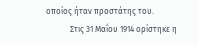οποίος ήταν προστάτης του.
            Στις 31 Μαΐου 1914 ορίστηκε η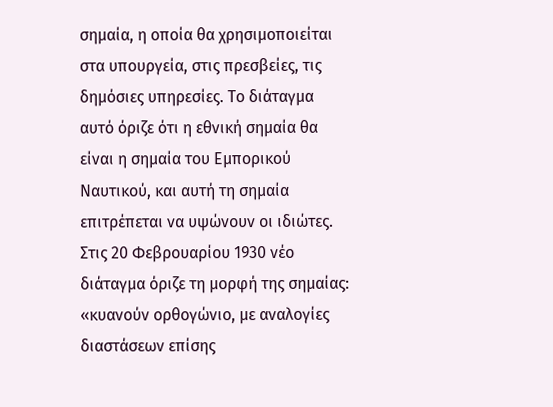σημαία, η οποία θα χρησιμοποιείται στα υπουργεία, στις πρεσβείες, τις δημόσιες υπηρεσίες. Το διάταγμα αυτό όριζε ότι η εθνική σημαία θα είναι η σημαία του Εμπορικού Ναυτικού, και αυτή τη σημαία επιτρέπεται να υψώνουν οι ιδιώτες. Στις 20 Φεβρουαρίου 1930 νέο διάταγμα όριζε τη μορφή της σημαίας: «κυανούν ορθογώνιο, με αναλογίες διαστάσεων επίσης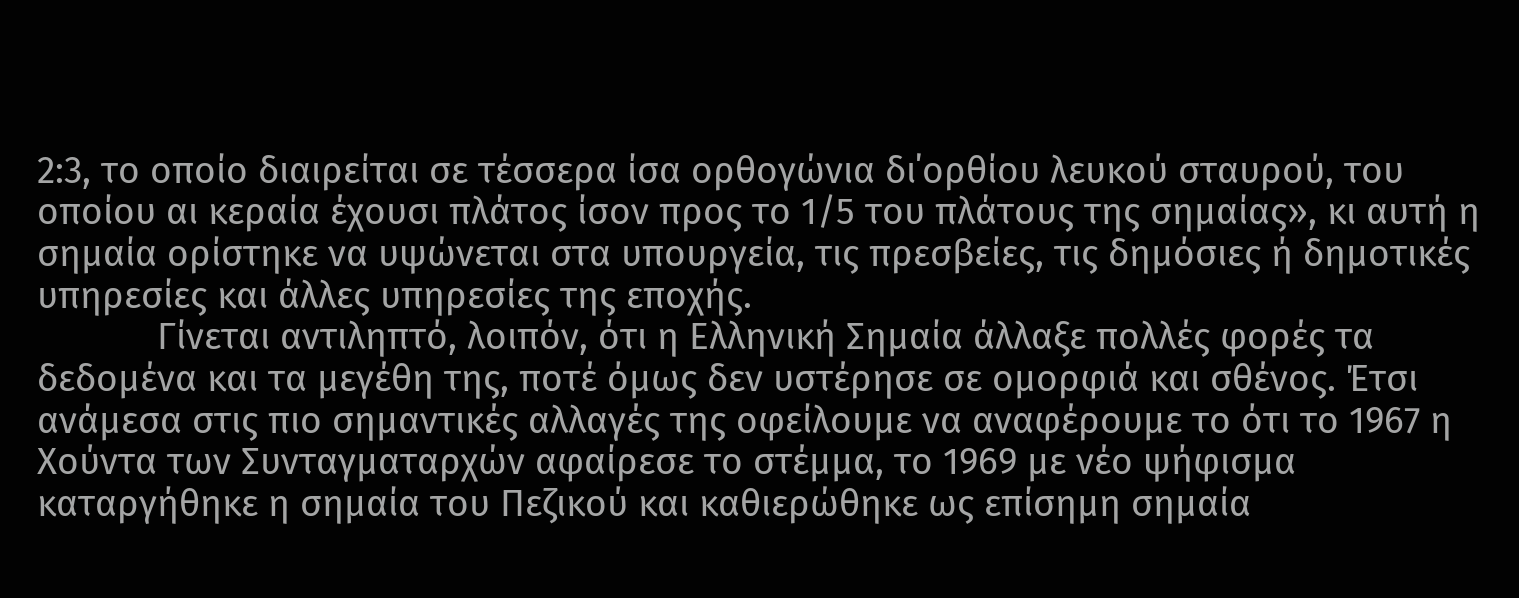2:3, το οποίο διαιρείται σε τέσσερα ίσα ορθογώνια δι΄ορθίου λευκού σταυρού, του οποίου αι κεραία έχουσι πλάτος ίσον προς το 1/5 του πλάτους της σημαίας», κι αυτή η σημαία ορίστηκε να υψώνεται στα υπουργεία, τις πρεσβείες, τις δημόσιες ή δημοτικές υπηρεσίες και άλλες υπηρεσίες της εποχής.
            Γίνεται αντιληπτό, λοιπόν, ότι η Ελληνική Σημαία άλλαξε πολλές φορές τα δεδομένα και τα μεγέθη της, ποτέ όμως δεν υστέρησε σε ομορφιά και σθένος. Έτσι ανάμεσα στις πιο σημαντικές αλλαγές της οφείλουμε να αναφέρουμε το ότι το 1967 η Χούντα των Συνταγματαρχών αφαίρεσε το στέμμα, το 1969 με νέο ψήφισμα καταργήθηκε η σημαία του Πεζικού και καθιερώθηκε ως επίσημη σημαία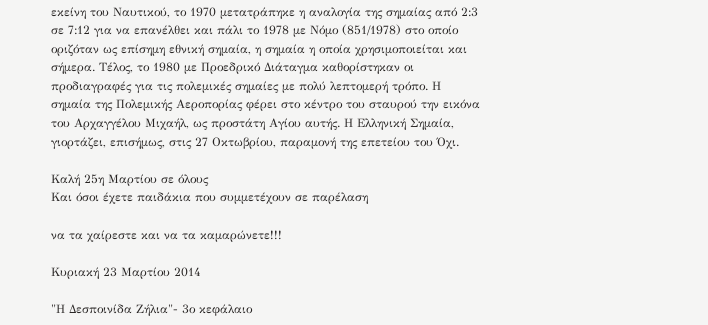εκείνη του Ναυτικού, το 1970 μετατράπηκε η αναλογία της σημαίας από 2:3 σε 7:12 για να επανέλθει και πάλι το 1978 με Νόμο (851/1978) στο οποίο οριζόταν ως επίσημη εθνική σημαία, η σημαία η οποία χρησιμοποιείται και σήμερα. Τέλος, το 1980 με Προεδρικό Διάταγμα καθορίστηκαν οι προδιαγραφές για τις πολεμικές σημαίες με πολύ λεπτομερή τρόπο. Η σημαία της Πολεμικής Αεροπορίας φέρει στο κέντρο του σταυρού την εικόνα του Αρχαγγέλου Μιχαήλ, ως προστάτη Αγίου αυτής. Η Ελληνική Σημαία, γιορτάζει, επισήμως, στις 27 Οκτωβρίου, παραμονή της επετείου του Όχι.

Καλή 25η Μαρτίου σε όλους
Και όσοι έχετε παιδάκια που συμμετέχουν σε παρέλαση

να τα χαίρεστε και να τα καμαρώνετε!!!

Κυριακή 23 Μαρτίου 2014

"Η Δεσποινίδα Ζήλια"- 3ο κεφάλαιο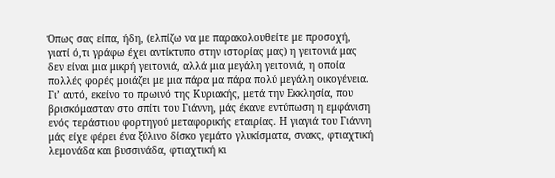Όπως σας είπα, ήδη, (ελπίζω να με παρακολουθείτε με προσοχή, γιατί ό,τι γράφω έχει αντίκτυπο στην ιστορίας μας) η γειτονιά μας δεν είναι μια μικρή γειτονιά, αλλά μια μεγάλη γειτονιά, η οποία πολλές φορές μοιάζει με μια πάρα μα πάρα πολύ μεγάλη οικογένεια. Γι’ αυτό, εκείνο το πρωινό της Κυριακής, μετά την Εκκλησία, που βρισκόμασταν στο σπίτι του Γιάννη, μάς έκανε εντύπωση η εμφάνιση ενός τεράστιου φορτηγού μεταφορικής εταιρίας. Η γιαγιά του Γιάννη μάς είχε φέρει ένα ξύλινο δίσκο γεμάτο γλυκίσματα, σνακς, φτιαχτική λεμονάδα και βυσσινάδα, φτιαχτική κι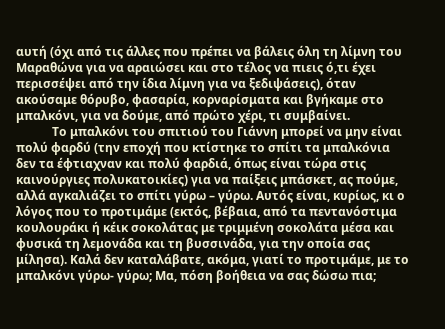αυτή (όχι από τις άλλες που πρέπει να βάλεις όλη τη λίμνη του Μαραθώνα για να αραιώσει και στο τέλος να πιεις ό,τι έχει περισσέψει από την ίδια λίμνη για να ξεδιψάσεις), όταν ακούσαμε θόρυβο, φασαρία, κορναρίσματα και βγήκαμε στο μπαλκόνι, για να δούμε, από πρώτο χέρι, τι συμβαίνει.
            Το μπαλκόνι του σπιτιού του Γιάννη μπορεί να μην είναι πολύ φαρδύ (την εποχή που κτίστηκε το σπίτι τα μπαλκόνια δεν τα έφτιαχναν και πολύ φαρδιά, όπως είναι τώρα στις καινούργιες πολυκατοικίες) για να παίξεις μπάσκετ, ας πούμε, αλλά αγκαλιάζει το σπίτι γύρω – γύρω. Αυτός είναι, κυρίως, κι ο λόγος που το προτιμάμε (εκτός, βέβαια, από τα πεντανόστιμα κουλουράκι ή κέικ σοκολάτας με τριμμένη σοκολάτα μέσα και φυσικά τη λεμονάδα και τη βυσσινάδα, για την οποία σας μίλησα). Καλά δεν καταλάβατε, ακόμα, γιατί το προτιμάμε, με το μπαλκόνι γύρω- γύρω; Μα, πόση βοήθεια να σας δώσω πια;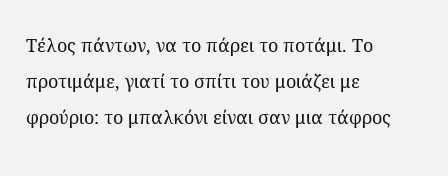Τέλος πάντων, να το πάρει το ποτάμι. Το προτιμάμε, γιατί το σπίτι του μοιάζει με φρούριο: το μπαλκόνι είναι σαν μια τάφρος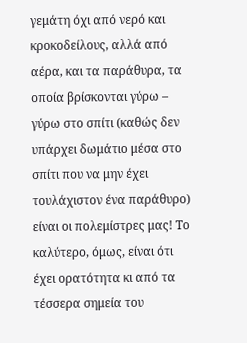γεμάτη όχι από νερό και κροκοδείλους, αλλά από αέρα, και τα παράθυρα, τα οποία βρίσκονται γύρω – γύρω στο σπίτι (καθώς δεν υπάρχει δωμάτιο μέσα στο σπίτι που να μην έχει τουλάχιστον ένα παράθυρο) είναι οι πολεμίστρες μας! Το καλύτερο, όμως, είναι ότι έχει ορατότητα κι από τα τέσσερα σημεία του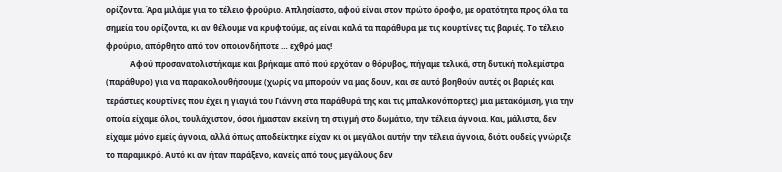ορίζοντα. Άρα μιλάμε για το τέλειο φρούριο. Απλησίαστο, αφού είναι στον πρώτο όροφο, με ορατότητα προς όλα τα σημεία του ορίζοντα, κι αν θέλουμε να κρυφτούμε, ας είναι καλά τα παράθυρα με τις κουρτίνες τις βαριές. Το τέλειο φρούριο, απόρθητο από τον οποιονδήποτε … εχθρό μας!
            Αφού προσανατολιστήκαμε και βρήκαμε από πού ερχόταν ο θόρυβος, πήγαμε τελικά, στη δυτική πολεμίστρα (παράθυρο) για να παρακολουθήσουμε (χωρίς να μπορούν να μας δουν, και σε αυτό βοηθούν αυτές οι βαριές και τεράστιες κουρτίνες που έχει η γιαγιά του Γιάννη στα παράθυρά της και τις μπαλκονόπορτες) μια μετακόμιση, για την οποία είχαμε όλοι, τουλάχιστον, όσοι ήμασταν εκείνη τη στιγμή στο δωμάτιο, την τέλεια άγνοια. Και, μάλιστα, δεν είχαμε μόνο εμείς άγνοια, αλλά όπως αποδείκτηκε είχαν κι οι μεγάλοι αυτήν την τέλεια άγνοια, διότι ουδείς γνώριζε το παραμικρό. Αυτό κι αν ήταν παράξενο, κανείς από τους μεγάλους δεν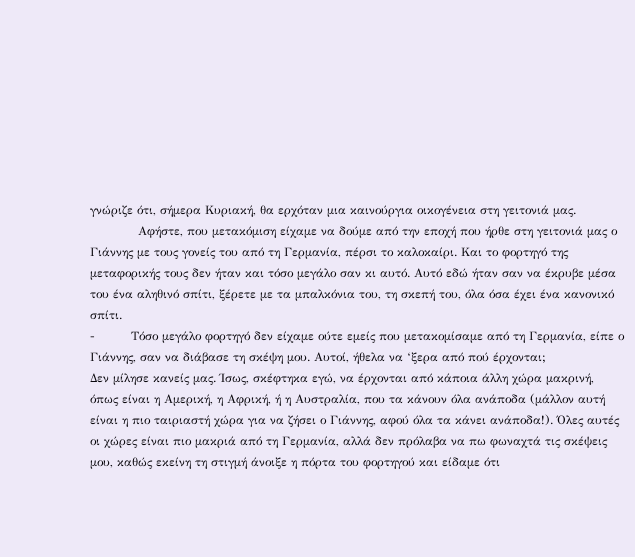γνώριζε ότι, σήμερα Κυριακή, θα ερχόταν μια καινούργια οικογένεια στη γειτονιά μας.
            Αφήστε, που μετακόμιση είχαμε να δούμε από την εποχή που ήρθε στη γειτονιά μας ο Γιάννης με τους γονείς του από τη Γερμανία, πέρσι το καλοκαίρι. Και το φορτηγό της μεταφορικής τους δεν ήταν και τόσο μεγάλο σαν κι αυτό. Αυτό εδώ ήταν σαν να έκρυβε μέσα του ένα αληθινό σπίτι, ξέρετε με τα μπαλκόνια του, τη σκεπή του, όλα όσα έχει ένα κανονικό σπίτι.
-         Τόσο μεγάλο φορτηγό δεν είχαμε ούτε εμείς που μετακομίσαμε από τη Γερμανία, είπε ο Γιάννης, σαν να διάβασε τη σκέψη μου. Αυτοί, ήθελα να ‘ξερα από πού έρχονται;
Δεν μίλησε κανείς μας. Ίσως, σκέφτηκα εγώ, να έρχονται από κάποια άλλη χώρα μακρινή, όπως είναι η Αμερική, η Αφρική, ή η Αυστραλία, που τα κάνουν όλα ανάποδα (μάλλον αυτή είναι η πιο ταιριαστή χώρα για να ζήσει ο Γιάννης, αφού όλα τα κάνει ανάποδα!). Όλες αυτές οι χώρες είναι πιο μακριά από τη Γερμανία, αλλά δεν πρόλαβα να πω φωναχτά τις σκέψεις μου, καθώς εκείνη τη στιγμή άνοιξε η πόρτα του φορτηγού και είδαμε ότι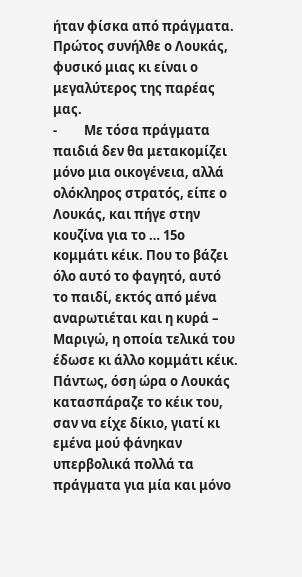ήταν φίσκα από πράγματα. Πρώτος συνήλθε ο Λουκάς, φυσικό μιας κι είναι ο μεγαλύτερος της παρέας μας.
-         Με τόσα πράγματα παιδιά δεν θα μετακομίζει μόνο μια οικογένεια, αλλά ολόκληρος στρατός, είπε ο Λουκάς, και πήγε στην κουζίνα για το … 15ο κομμάτι κέικ. Που το βάζει όλο αυτό το φαγητό, αυτό το παιδί, εκτός από μένα αναρωτιέται και η κυρά – Μαριγώ, η οποία τελικά του έδωσε κι άλλο κομμάτι κέικ.
Πάντως, όση ώρα ο Λουκάς κατασπάραζε το κέικ του, σαν να είχε δίκιο, γιατί κι εμένα μού φάνηκαν υπερβολικά πολλά τα πράγματα για μία και μόνο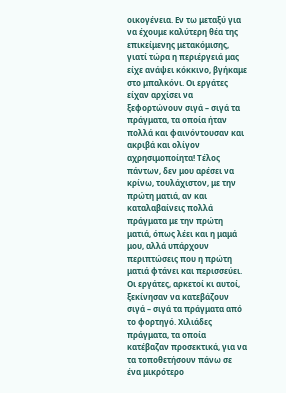οικογένεια. Εν τω μεταξύ για να έχουμε καλύτερη θέα της επικείμενης μετακόμισης, γιατί τώρα η περιέργειά μας είχε ανάψει κόκκινο, βγήκαμε στο μπαλκόνι. Οι εργάτες είχαν αρχίσει να ξεφορτώνουν σιγά – σιγά τα πράγματα, τα οποία ήταν πολλά και φαινόντουσαν και ακριβά και ολίγον αχρησιμοποίητα! Τέλος πάντων, δεν μου αρέσει να κρίνω, τουλάχιστον, με την πρώτη ματιά, αν και καταλαβαίνεις πολλά πράγματα με την πρώτη ματιά, όπως λέει και η μαμά μου, αλλά υπάρχουν περιπτώσεις που η πρώτη ματιά φτάνει και περισσεύει. Οι εργάτες, αρκετοί κι αυτοί, ξεκίνησαν να κατεβάζουν σιγά – σιγά τα πράγματα από το φορτηγό. Χιλιάδες πράγματα, τα οποία κατέβαζαν προσεκτικά, για να τα τοποθετήσουν πάνω σε ένα μικρότερο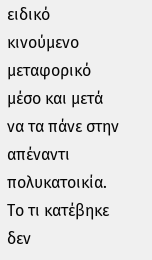ειδικό κινούμενο μεταφορικό μέσο και μετά να τα πάνε στην απέναντι πολυκατοικία. Το τι κατέβηκε δεν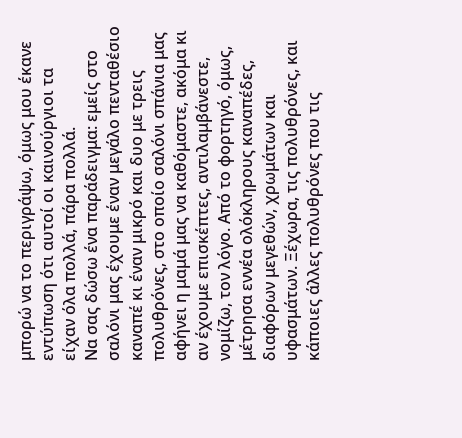μπορώ να το περιγράψω, όμως μου έκανε εντύπωση ότι αυτοί οι καινούργιοι τα είχαν όλα πολλά, πάρα πολλά.
Να σας δώσω ένα παράδειγμα: εμείς στο σαλόνι μας έχουμε έναν μεγάλο πενταθέσιο καναπέ κι έναν μικρό και δυο με τρεις πολυθρόνες, στο οποίο σαλόνι σπάνια μας αφήνει η μαμά μας να καθόμαστε, ακόμα κι αν έχουμε επισκέπτες, αντιλαμβάνεστε, νομίζω, τον λόγο. Από το φορτηγό, όμως, μέτρησα εννέα ολόκληρους καναπέδες, διαφόρων μεγεθών, χρωμάτων και υφασμάτων. Ξέχωρα, τις πολυθρόνες, και κάποιες άλλες πολυθρόνες που τις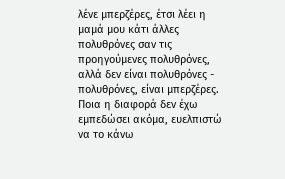λένε μπερζέρες, έτσι λέει η μαμά μου κάτι άλλες πολυθρόνες σαν τις προηγούμενες πολυθρόνες, αλλά δεν είναι πολυθρόνες - πολυθρόνες, είναι μπερζέρες. Ποια η διαφορά δεν έχω εμπεδώσει ακόμα, ευελπιστώ να το κάνω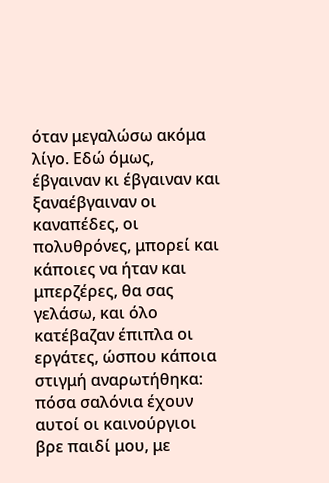όταν μεγαλώσω ακόμα λίγο. Εδώ όμως, έβγαιναν κι έβγαιναν και ξαναέβγαιναν οι καναπέδες, οι πολυθρόνες, μπορεί και κάποιες να ήταν και μπερζέρες, θα σας γελάσω, και όλο κατέβαζαν έπιπλα οι εργάτες, ώσπου κάποια στιγμή αναρωτήθηκα: πόσα σαλόνια έχουν αυτοί οι καινούργιοι βρε παιδί μου, με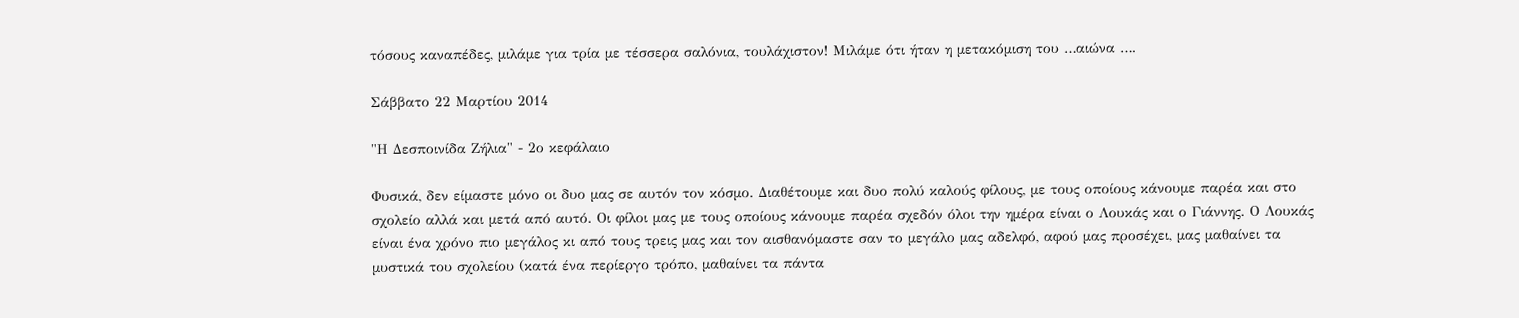τόσους καναπέδες, μιλάμε για τρία με τέσσερα σαλόνια, τουλάχιστον! Μιλάμε ότι ήταν η μετακόμιση του …αιώνα ….

Σάββατο 22 Μαρτίου 2014

"Η Δεσποινίδα Ζήλια" - 2ο κεφάλαιο

Φυσικά, δεν είμαστε μόνο οι δυο μας σε αυτόν τον κόσμο. Διαθέτουμε και δυο πολύ καλούς φίλους, με τους οποίους κάνουμε παρέα και στο σχολείο αλλά και μετά από αυτό. Οι φίλοι μας με τους οποίους κάνουμε παρέα σχεδόν όλοι την ημέρα είναι ο Λουκάς και ο Γιάννης. Ο Λουκάς είναι ένα χρόνο πιο μεγάλος κι από τους τρεις μας και τον αισθανόμαστε σαν το μεγάλο μας αδελφό, αφού μας προσέχει, μας μαθαίνει τα μυστικά του σχολείου (κατά ένα περίεργο τρόπο, μαθαίνει τα πάντα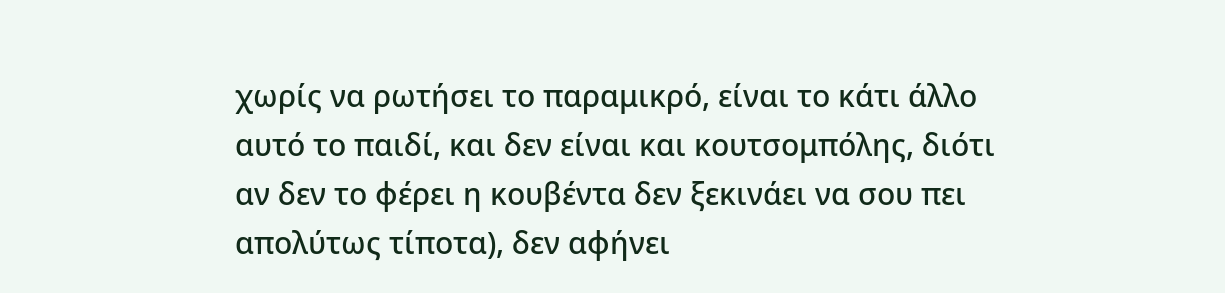χωρίς να ρωτήσει το παραμικρό, είναι το κάτι άλλο αυτό το παιδί, και δεν είναι και κουτσομπόλης, διότι αν δεν το φέρει η κουβέντα δεν ξεκινάει να σου πει απολύτως τίποτα), δεν αφήνει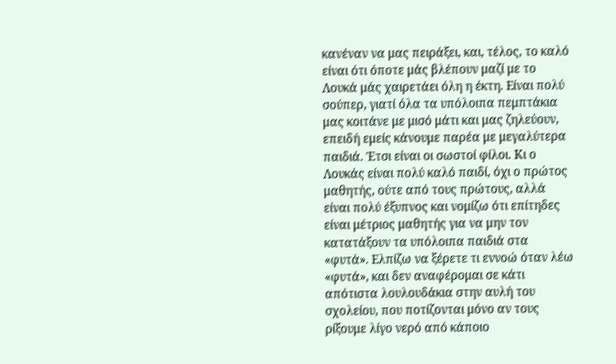κανέναν να μας πειράξει, και, τέλος, το καλό είναι ότι όποτε μάς βλέπουν μαζί με το Λουκά μάς χαιρετάει όλη η έκτη. Είναι πολύ σούπερ, γιατί όλα τα υπόλοιπα πεμπτάκια μας κοιτάνε με μισό μάτι και μας ζηλεύουν, επειδή εμείς κάνουμε παρέα με μεγαλύτερα παιδιά. Έτσι είναι οι σωστοί φίλοι. Κι ο Λουκάς είναι πολύ καλό παιδί, όχι ο πρώτος μαθητής, ούτε από τους πρώτους, αλλά είναι πολύ έξυπνος και νομίζω ότι επίτηδες είναι μέτριος μαθητής για να μην τον κατατάξουν τα υπόλοιπα παιδιά στα «φυτά». Ελπίζω να ξέρετε τι εννοώ όταν λέω «φυτά», και δεν αναφέρομαι σε κάτι απότιστα λουλουδάκια στην αυλή του σχολείου, που ποτίζονται μόνο αν τους ρίξουμε λίγο νερό από κάποιο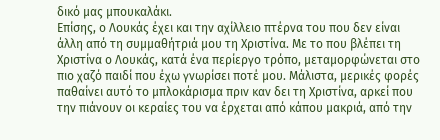δικό μας μπουκαλάκι.
Επίσης, ο Λουκάς έχει και την αχίλλειο πτέρνα του που δεν είναι άλλη από τη συμμαθήτριά μου τη Χριστίνα. Με το που βλέπει τη Χριστίνα ο Λουκάς, κατά ένα περίεργο τρόπο, μεταμορφώνεται στο πιο χαζό παιδί που έχω γνωρίσει ποτέ μου. Μάλιστα, μερικές φορές παθαίνει αυτό το μπλοκάρισμα πριν καν δει τη Χριστίνα, αρκεί που την πιάνουν οι κεραίες του να έρχεται από κάπου μακριά, από την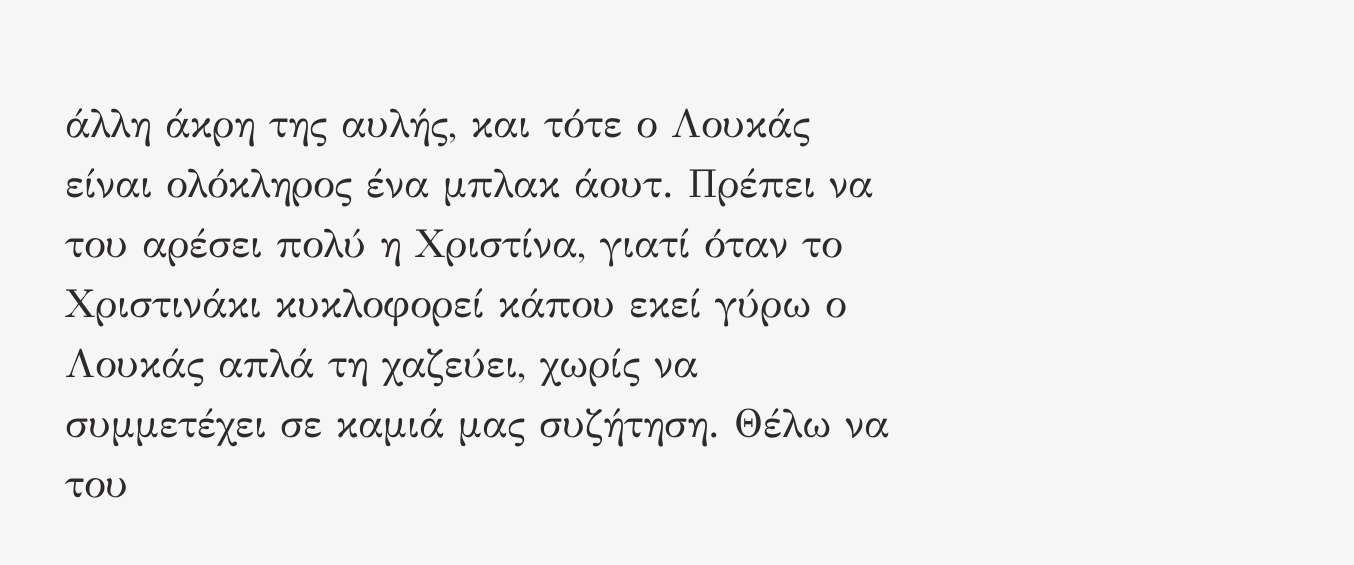άλλη άκρη της αυλής, και τότε ο Λουκάς είναι ολόκληρος ένα μπλακ άουτ. Πρέπει να του αρέσει πολύ η Χριστίνα, γιατί όταν το Χριστινάκι κυκλοφορεί κάπου εκεί γύρω ο Λουκάς απλά τη χαζεύει, χωρίς να συμμετέχει σε καμιά μας συζήτηση. Θέλω να του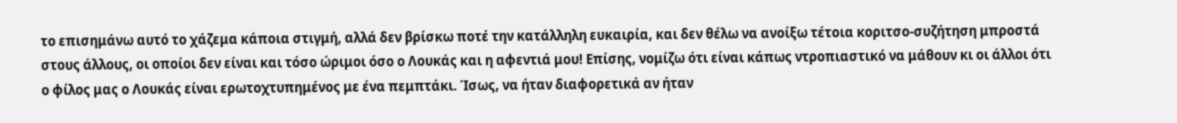το επισημάνω αυτό το χάζεμα κάποια στιγμή, αλλά δεν βρίσκω ποτέ την κατάλληλη ευκαιρία, και δεν θέλω να ανοίξω τέτοια κοριτσο-συζήτηση μπροστά στους άλλους, οι οποίοι δεν είναι και τόσο ώριμοι όσο ο Λουκάς και η αφεντιά μου! Επίσης, νομίζω ότι είναι κάπως ντροπιαστικό να μάθουν κι οι άλλοι ότι ο φίλος μας ο Λουκάς είναι ερωτοχτυπημένος με ένα πεμπτάκι. Ίσως, να ήταν διαφορετικά αν ήταν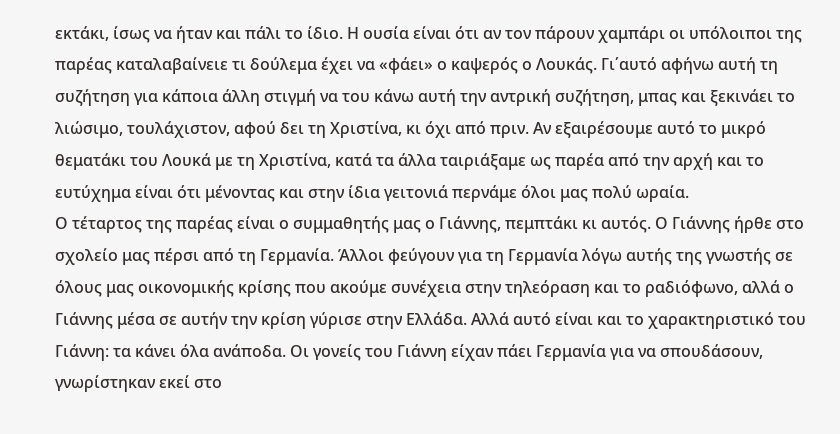εκτάκι, ίσως να ήταν και πάλι το ίδιο. Η ουσία είναι ότι αν τον πάρουν χαμπάρι οι υπόλοιποι της παρέας καταλαβαίνειε τι δούλεμα έχει να «φάει» ο καψερός ο Λουκάς. Γι΄αυτό αφήνω αυτή τη συζήτηση για κάποια άλλη στιγμή να του κάνω αυτή την αντρική συζήτηση, μπας και ξεκινάει το λιώσιμο, τουλάχιστον, αφού δει τη Χριστίνα, κι όχι από πριν. Αν εξαιρέσουμε αυτό το μικρό θεματάκι του Λουκά με τη Χριστίνα, κατά τα άλλα ταιριάξαμε ως παρέα από την αρχή και το ευτύχημα είναι ότι μένοντας και στην ίδια γειτονιά περνάμε όλοι μας πολύ ωραία.
Ο τέταρτος της παρέας είναι ο συμμαθητής μας ο Γιάννης, πεμπτάκι κι αυτός. Ο Γιάννης ήρθε στο σχολείο μας πέρσι από τη Γερμανία. Άλλοι φεύγουν για τη Γερμανία λόγω αυτής της γνωστής σε όλους μας οικονομικής κρίσης που ακούμε συνέχεια στην τηλεόραση και το ραδιόφωνο, αλλά ο Γιάννης μέσα σε αυτήν την κρίση γύρισε στην Ελλάδα. Αλλά αυτό είναι και το χαρακτηριστικό του Γιάννη: τα κάνει όλα ανάποδα. Οι γονείς του Γιάννη είχαν πάει Γερμανία για να σπουδάσουν, γνωρίστηκαν εκεί στο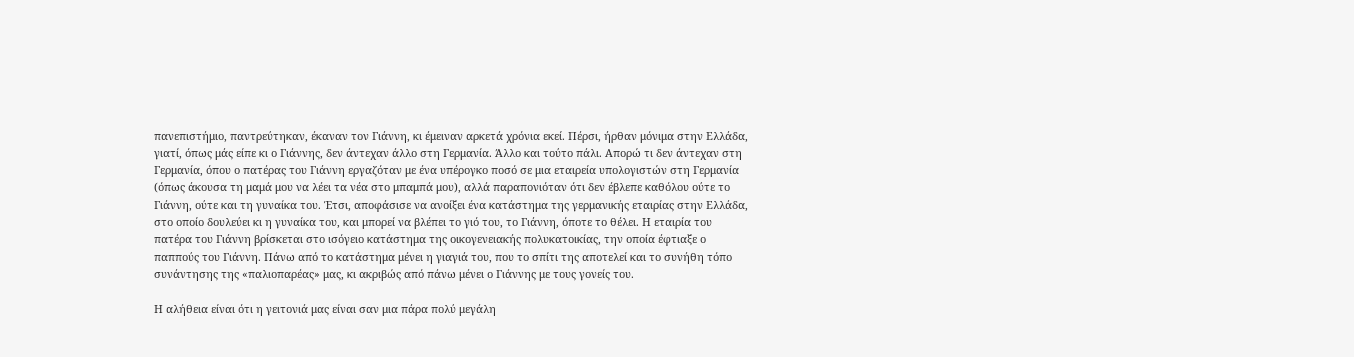πανεπιστήμιο, παντρεύτηκαν, έκαναν τον Γιάννη, κι έμειναν αρκετά χρόνια εκεί. Πέρσι, ήρθαν μόνιμα στην Ελλάδα, γιατί, όπως μάς είπε κι ο Γιάννης, δεν άντεχαν άλλο στη Γερμανία. Άλλο και τούτο πάλι. Απορώ τι δεν άντεχαν στη Γερμανία, όπου ο πατέρας του Γιάννη εργαζόταν με ένα υπέρογκο ποσό σε μια εταιρεία υπολογιστών στη Γερμανία (όπως άκουσα τη μαμά μου να λέει τα νέα στο μπαμπά μου), αλλά παραπονιόταν ότι δεν έβλεπε καθόλου ούτε το Γιάννη, ούτε και τη γυναίκα του. Έτσι, αποφάσισε να ανοίξει ένα κατάστημα της γερμανικής εταιρίας στην Ελλάδα, στο οποίο δουλεύει κι η γυναίκα του, και μπορεί να βλέπει το γιό του, το Γιάννη, όποτε το θέλει. Η εταιρία του πατέρα του Γιάννη βρίσκεται στο ισόγειο κατάστημα της οικογενειακής πολυκατοικίας, την οποία έφτιαξε ο παππούς του Γιάννη. Πάνω από το κατάστημα μένει η γιαγιά του, που το σπίτι της αποτελεί και το συνήθη τόπο συνάντησης της «παλιοπαρέας» μας, κι ακριβώς από πάνω μένει ο Γιάννης με τους γονείς του.

Η αλήθεια είναι ότι η γειτονιά μας είναι σαν μια πάρα πολύ μεγάλη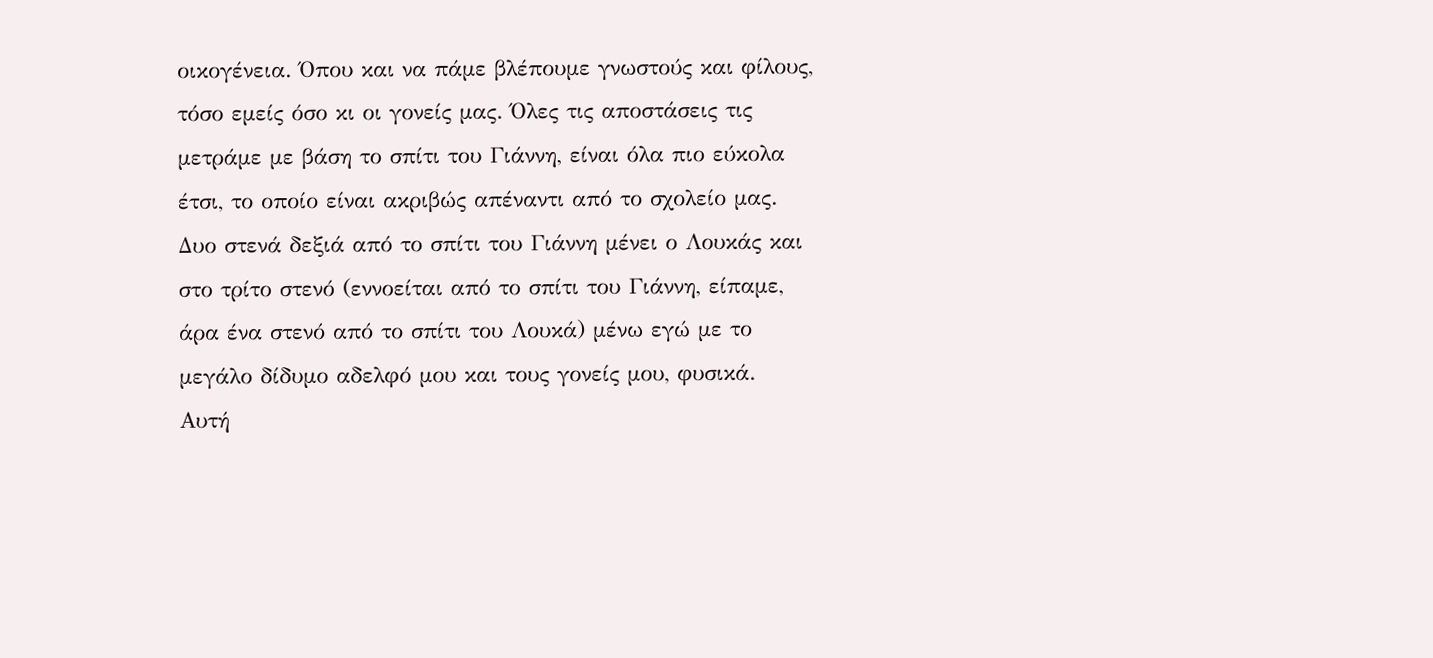οικογένεια. Όπου και να πάμε βλέπουμε γνωστούς και φίλους, τόσο εμείς όσο κι οι γονείς μας. Όλες τις αποστάσεις τις μετράμε με βάση το σπίτι του Γιάννη, είναι όλα πιο εύκολα έτσι, το οποίο είναι ακριβώς απέναντι από το σχολείο μας. Δυο στενά δεξιά από το σπίτι του Γιάννη μένει ο Λουκάς και στο τρίτο στενό (εννοείται από το σπίτι του Γιάννη, είπαμε, άρα ένα στενό από το σπίτι του Λουκά) μένω εγώ με το μεγάλο δίδυμο αδελφό μου και τους γονείς μου, φυσικά.
Αυτή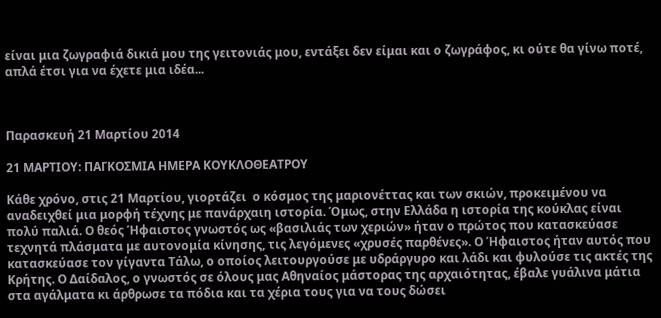είναι μια ζωγραφιά δικιά μου της γειτονιάς μου, εντάξει δεν είμαι και ο ζωγράφος, κι ούτε θα γίνω ποτέ, απλά έτσι για να έχετε μια ιδέα...



Παρασκευή 21 Μαρτίου 2014

21 ΜΑΡΤΙΟΥ: ΠΑΓΚΟΣΜΙΑ ΗΜΕΡΑ ΚΟΥΚΛΟΘΕΑΤΡΟΥ

Κάθε χρόνο, στις 21 Μαρτίου, γιορτάζει  ο κόσμος της μαριονέττας και των σκιών, προκειμένου να αναδειχθεί μια μορφή τέχνης με πανάρχαιη ιστορία. Όμως, στην Ελλάδα η ιστορία της κούκλας είναι πολύ παλιά. Ο θεός Ήφαιστος γνωστός ως «βασιλιάς των χεριών» ήταν ο πρώτος που κατασκεύασε τεχνητά πλάσματα με αυτονομία κίνησης, τις λεγόμενες «χρυσές παρθένες». Ο Ήφαιστος ήταν αυτός που κατασκεύασε τον γίγαντα Τάλω, ο οποίος λειτουργούσε με υδράργυρο και λάδι και φυλούσε τις ακτές της Κρήτης. Ο Δαίδαλος, ο γνωστός σε όλους μας Αθηναίος μάστορας της αρχαιότητας, έβαλε γυάλινα μάτια στα αγάλματα κι άρθρωσε τα πόδια και τα χέρια τους για να τους δώσει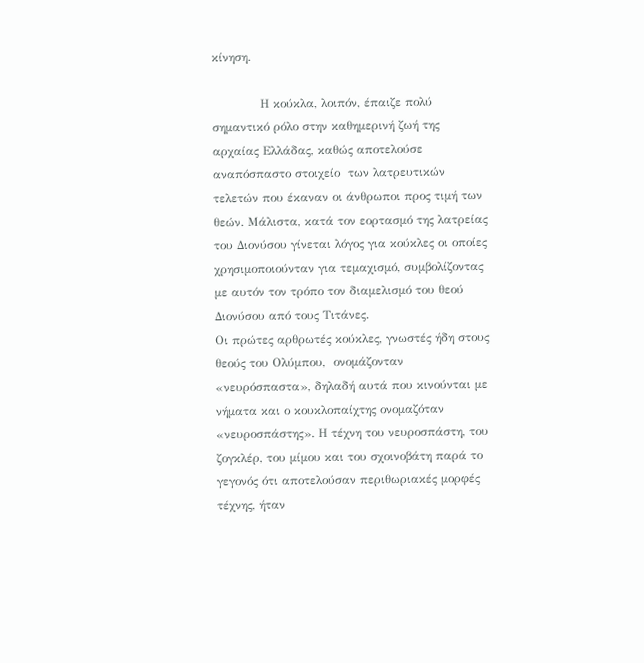κίνηση.

            Η κούκλα, λοιπόν, έπαιζε πολύ σημαντικό ρόλο στην καθημερινή ζωή της αρχαίας Ελλάδας, καθώς αποτελούσε αναπόσπαστο στοιχείο  των λατρευτικών τελετών που έκαναν οι άνθρωποι προς τιμή των θεών. Μάλιστα, κατά τον εορτασμό της λατρείας του Διονύσου γίνεται λόγος για κούκλες οι οποίες χρησιμοποιούνταν για τεμαχισμό, συμβολίζοντας με αυτόν τον τρόπο τον διαμελισμό του θεού Διονύσου από τους Τιτάνες.
Οι πρώτες αρθρωτές κούκλες, γνωστές ήδη στους θεούς του Ολύμπου,  ονομάζονταν «νευρόσπαστα», δηλαδή αυτά που κινούνται με νήματα και ο κουκλοπαίχτης ονομαζόταν «νευροσπάστης». Η τέχνη του νευροσπάστη, του ζογκλέρ, του μίμου και του σχοινοβάτη παρά το γεγονός ότι αποτελούσαν περιθωριακές μορφές τέχνης, ήταν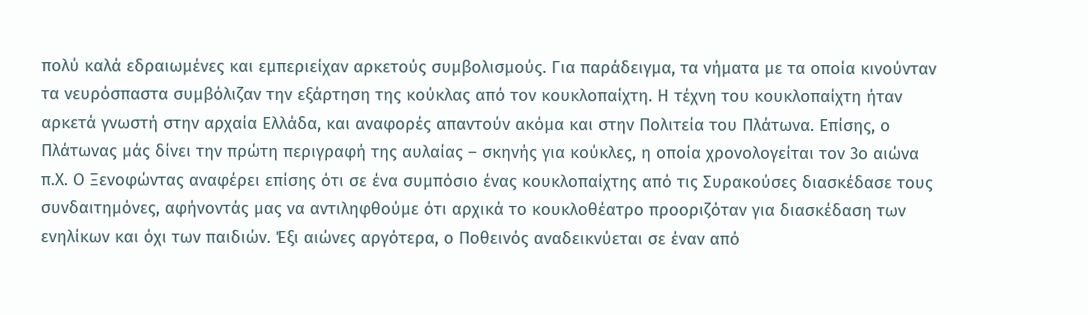πολύ καλά εδραιωμένες και εμπεριείχαν αρκετούς συμβολισμούς. Για παράδειγμα, τα νήματα με τα οποία κινούνταν τα νευρόσπαστα συμβόλιζαν την εξάρτηση της κούκλας από τον κουκλοπαίχτη. Η τέχνη του κουκλοπαίχτη ήταν αρκετά γνωστή στην αρχαία Ελλάδα, και αναφορές απαντούν ακόμα και στην Πολιτεία του Πλάτωνα. Επίσης, ο Πλάτωνας μάς δίνει την πρώτη περιγραφή της αυλαίας – σκηνής για κούκλες, η οποία χρονολογείται τον 3ο αιώνα π.Χ. Ο Ξενοφώντας αναφέρει επίσης ότι σε ένα συμπόσιο ένας κουκλοπαίχτης από τις Συρακούσες διασκέδασε τους συνδαιτημόνες, αφήνοντάς μας να αντιληφθούμε ότι αρχικά το κουκλοθέατρο προοριζόταν για διασκέδαση των ενηλίκων και όχι των παιδιών. Έξι αιώνες αργότερα, ο Ποθεινός αναδεικνύεται σε έναν από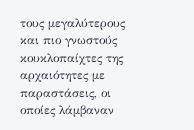τους μεγαλύτερους και πιο γνωστούς κουκλοπαίχτες της αρχαιότητες με παραστάσεις, οι οποίες λάμβαναν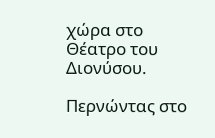χώρα στο Θέατρο του Διονύσου.

Περνώντας στο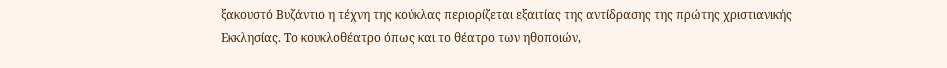ξακουστό Βυζάντιο η τέχνη της κούκλας περιορίζεται εξαιτίας της αντίδρασης της πρώτης χριστιανικής Εκκλησίας. Το κουκλοθέατρο όπως και το θέατρο των ηθοποιών,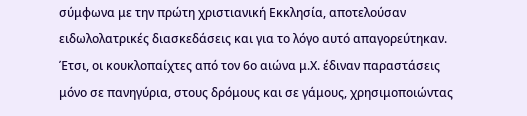σύμφωνα με την πρώτη χριστιανική Εκκλησία, αποτελούσαν ειδωλολατρικές διασκεδάσεις και για το λόγο αυτό απαγορεύτηκαν. Έτσι, οι κουκλοπαίχτες από τον 6ο αιώνα μ.Χ. έδιναν παραστάσεις μόνο σε πανηγύρια, στους δρόμους και σε γάμους, χρησιμοποιώντας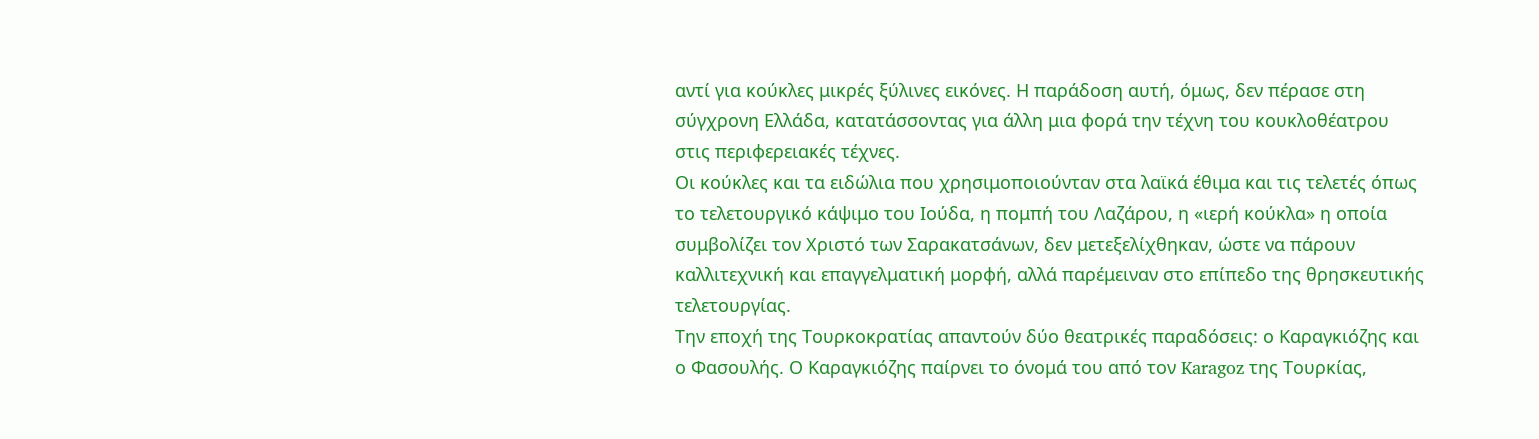αντί για κούκλες μικρές ξύλινες εικόνες. Η παράδοση αυτή, όμως, δεν πέρασε στη σύγχρονη Ελλάδα, κατατάσσοντας για άλλη μια φορά την τέχνη του κουκλοθέατρου στις περιφερειακές τέχνες.
Οι κούκλες και τα ειδώλια που χρησιμοποιούνταν στα λαϊκά έθιμα και τις τελετές όπως το τελετουργικό κάψιμο του Ιούδα, η πομπή του Λαζάρου, η «ιερή κούκλα» η οποία συμβολίζει τον Χριστό των Σαρακατσάνων, δεν μετεξελίχθηκαν, ώστε να πάρουν καλλιτεχνική και επαγγελματική μορφή, αλλά παρέμειναν στο επίπεδο της θρησκευτικής τελετουργίας.
Την εποχή της Τουρκοκρατίας απαντούν δύο θεατρικές παραδόσεις: ο Καραγκιόζης και ο Φασουλής. Ο Καραγκιόζης παίρνει το όνομά του από τον Karagoz της Τουρκίας,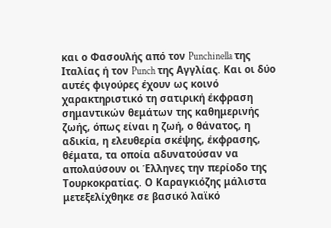και ο Φασουλής από τον Punchinella της Ιταλίας ή τον Punch της Αγγλίας. Και οι δύο αυτές φιγούρες έχουν ως κοινό χαρακτηριστικό τη σατιρική έκφραση σημαντικών θεμάτων της καθημερινής ζωής, όπως είναι η ζωή, ο θάνατος, η αδικία, η ελευθερία σκέψης, έκφρασης, θέματα, τα οποία αδυνατούσαν να απολαύσουν οι Έλληνες την περίοδο της Τουρκοκρατίας. Ο Καραγκιόζης μάλιστα μετεξελίχθηκε σε βασικό λαϊκό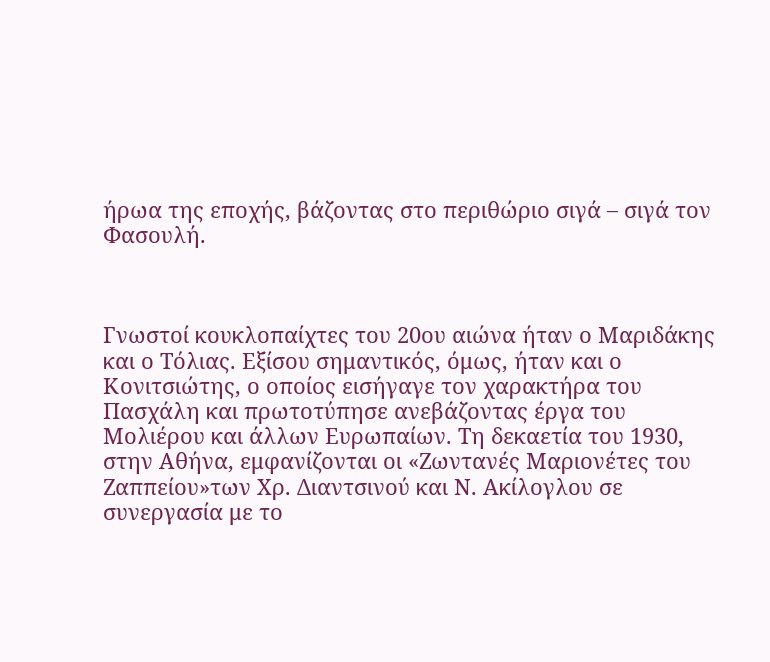ήρωα της εποχής, βάζοντας στο περιθώριο σιγά – σιγά τον Φασουλή.



Γνωστοί κουκλοπαίχτες του 20ου αιώνα ήταν ο Μαριδάκης και ο Τόλιας. Εξίσου σημαντικός, όμως, ήταν και ο Κονιτσιώτης, ο οποίος εισήγαγε τον χαρακτήρα του Πασχάλη και πρωτοτύπησε ανεβάζοντας έργα του Μολιέρου και άλλων Ευρωπαίων. Τη δεκαετία του 1930, στην Αθήνα, εμφανίζονται οι «Ζωντανές Μαριονέτες του Ζαππείου»των Χρ. Διαντσινού και Ν. Ακίλογλου σε συνεργασία με το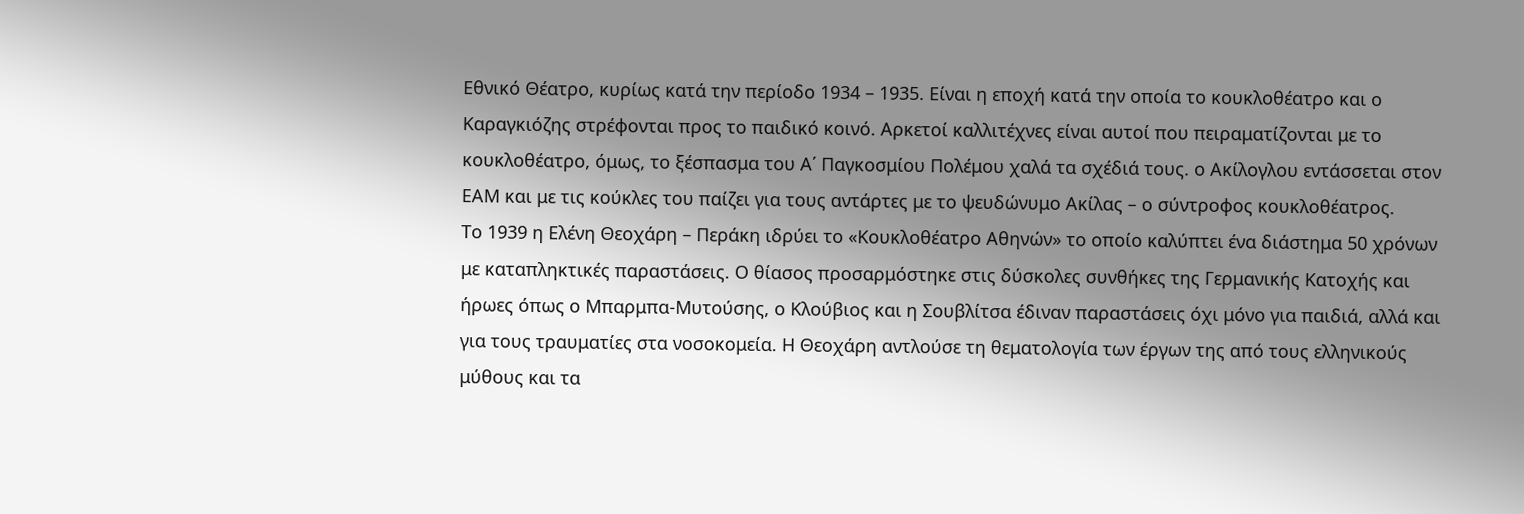Εθνικό Θέατρο, κυρίως κατά την περίοδο 1934 – 1935. Είναι η εποχή κατά την οποία το κουκλοθέατρο και ο Καραγκιόζης στρέφονται προς το παιδικό κοινό. Αρκετοί καλλιτέχνες είναι αυτοί που πειραματίζονται με το κουκλοθέατρο, όμως, το ξέσπασμα του Α΄ Παγκοσμίου Πολέμου χαλά τα σχέδιά τους. ο Ακίλογλου εντάσσεται στον ΕΑΜ και με τις κούκλες του παίζει για τους αντάρτες με το ψευδώνυμο Ακίλας – ο σύντροφος κουκλοθέατρος.
Το 1939 η Ελένη Θεοχάρη – Περάκη ιδρύει το «Κουκλοθέατρο Αθηνών» το οποίο καλύπτει ένα διάστημα 50 χρόνων με καταπληκτικές παραστάσεις. Ο θίασος προσαρμόστηκε στις δύσκολες συνθήκες της Γερμανικής Κατοχής και ήρωες όπως ο Μπαρμπα-Μυτούσης, ο Κλούβιος και η Σουβλίτσα έδιναν παραστάσεις όχι μόνο για παιδιά, αλλά και για τους τραυματίες στα νοσοκομεία. Η Θεοχάρη αντλούσε τη θεματολογία των έργων της από τους ελληνικούς μύθους και τα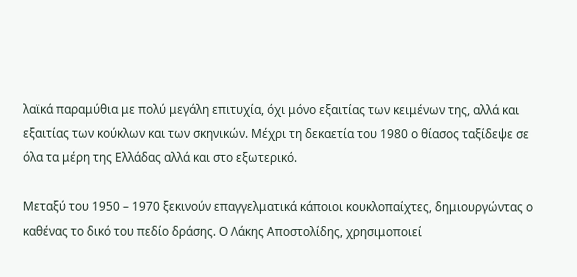λαϊκά παραμύθια με πολύ μεγάλη επιτυχία, όχι μόνο εξαιτίας των κειμένων της, αλλά και εξαιτίας των κούκλων και των σκηνικών. Μέχρι τη δεκαετία του 1980 ο θίασος ταξίδεψε σε όλα τα μέρη της Ελλάδας αλλά και στο εξωτερικό.

Μεταξύ του 1950 – 1970 ξεκινούν επαγγελματικά κάποιοι κουκλοπαίχτες, δημιουργώντας ο καθένας το δικό του πεδίο δράσης. Ο Λάκης Αποστολίδης, χρησιμοποιεί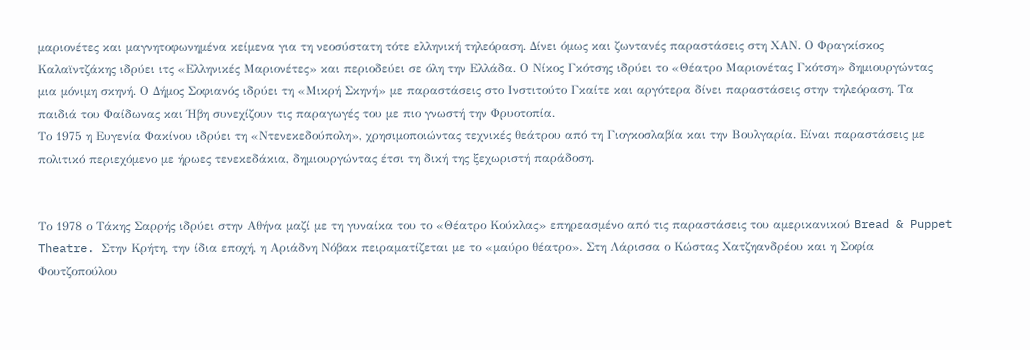μαριονέτες και μαγνητοφωνημένα κείμενα για τη νεοσύστατη τότε ελληνική τηλεόραση. Δίνει όμως και ζωντανές παραστάσεις στη ΧΑΝ. Ο Φραγκίσκος Καλαϊντζάκης ιδρύει ιτς «Ελληνικές Μαριονέτες» και περιοδεύει σε όλη την Ελλάδα. Ο Νίκος Γκότσης ιδρύει το «Θέατρο Μαριονέτας Γκότση» δημιουργώντας μια μόνιμη σκηνή. Ο Δήμος Σοφιανός ιδρύει τη «Μικρή Σκηνή» με παραστάσεις στο Ινστιτούτο Γκαίτε και αργότερα δίνει παραστάσεις στην τηλεόραση. Τα παιδιά του Φαίδωνας και Ήβη συνεχίζουν τις παραγωγές του με πιο γνωστή την Φρυοτοπία.
Το 1975 η Ευγενία Φακίνου ιδρύει τη «Ντενεκεδούπολη», χρησιμοποιώντας τεχνικές θεάτρου από τη Γιογκοσλαβία και την Βουλγαρία. Είναι παραστάσεις με πολιτικό περιεχόμενο με ήρωες τενεκεδάκια, δημιουργώντας έτσι τη δική της ξεχωριστή παράδοση.


Το 1978 ο Τάκης Σαρρής ιδρύει στην Αθήνα μαζί με τη γυναίκα του το «Θέατρο Κούκλας» επηρεασμένο από τις παραστάσεις του αμερικανικού Bread & Puppet Theatre. Στην Κρήτη, την ίδια εποχή, η Αριάδνη Νόβακ πειραματίζεται με το «μαύρο θέατρο». Στη Λάρισσα ο Κώστας Χατζηανδρέου και η Σοφία Φουτζοπούλου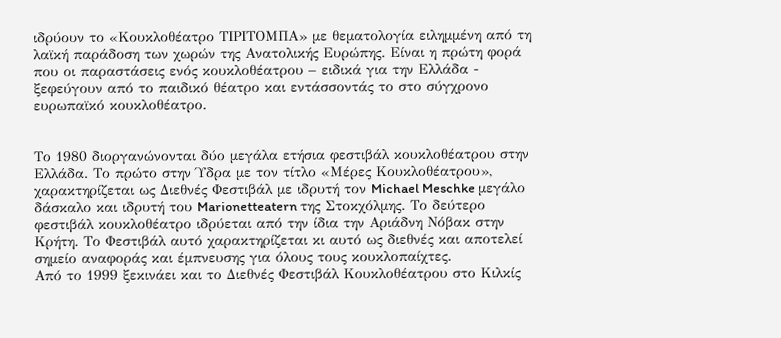ιδρύουν το «Κουκλοθέατρο ΤΙΡΙΤΟΜΠΑ» με θεματολογία ειλημμένη από τη λαϊκή παράδοση των χωρών της Ανατολικής Ευρώπης. Είναι η πρώτη φορά που οι παραστάσεις ενός κουκλοθέατρου – ειδικά για την Ελλάδα - ξεφεύγουν από το παιδικό θέατρο και εντάσσοντάς το στο σύγχρονο ευρωπαϊκό κουκλοθέατρο.


Το 1980 διοργανώνονται δύο μεγάλα ετήσια φεστιβάλ κουκλοθέατρου στην Ελλάδα. Το πρώτο στην Ύδρα με τον τίτλο «Μέρες Κουκλοθέατρου», χαρακτηρίζεται ως Διεθνές Φεστιβάλ με ιδρυτή τον Michael Meschke μεγάλο δάσκαλο και ιδρυτή του Marionetteatern της Στοκχόλμης. Το δεύτερο φεστιβάλ κουκλοθέατρο ιδρύεται από την ίδια την Αριάδνη Νόβακ στην Κρήτη. Το Φεστιβάλ αυτό χαρακτηρίζεται κι αυτό ως διεθνές και αποτελεί σημείο αναφοράς και έμπνευσης για όλους τους κουκλοπαίχτες.
Από το 1999 ξεκινάει και το Διεθνές Φεστιβάλ Κουκλοθέατρου στο Κιλκίς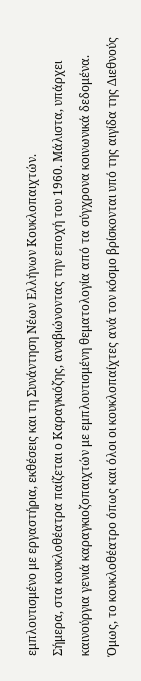εμπλουτισμένο με εργαστήρια, εκθέσεις και τη Συνάντηση Νέων Ελλήνων Κουκλοπαιχτών.
Σήμερα, στα κουκλοθέατρα παίζεται ο Καραγκιόζης, αναβιώνοντας την εποχή του 1960. Μάλιστα, υπάρχει καινούργια γενιά καραγκιοζοπαιχτών με εμπλουτισμένη θεματολογία από τα σύγχρονα κοινωνικά δεδομένα.
Όμως, το κουκλοθέατρο όπως και όλοι οι κουκλοπαίχτες ανά τον κόσμο βρίσκονται υπό της αιγίδα της Διεθνούς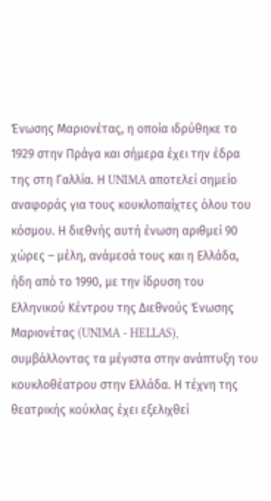Ένωσης Μαριονέτας, η οποία ιδρύθηκε το 1929 στην Πράγα και σήμερα έχει την έδρα της στη Γαλλία. Η UNIMA αποτελεί σημείο αναφοράς για τους κουκλοπαίχτες όλου του κόσμου. Η διεθνής αυτή ένωση αριθμεί 90 χώρες – μέλη, ανάμεσά τους και η Ελλάδα, ήδη από το 1990, με την ίδρυση του Ελληνικού Κέντρου της Διεθνούς Ένωσης Μαριονέτας (UNIMA - HELLAS), συμβάλλοντας τα μέγιστα στην ανάπτυξη του κουκλοθέατρου στην Ελλάδα. Η τέχνη της θεατρικής κούκλας έχει εξελιχθεί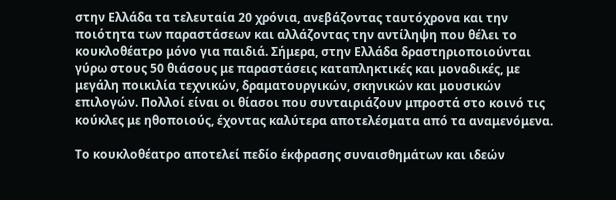στην Ελλάδα τα τελευταία 20 χρόνια, ανεβάζοντας ταυτόχρονα και την ποιότητα των παραστάσεων και αλλάζοντας την αντίληψη που θέλει το κουκλοθέατρο μόνο για παιδιά. Σήμερα, στην Ελλάδα δραστηριοποιούνται γύρω στους 50 θιάσους με παραστάσεις καταπληκτικές και μοναδικές, με μεγάλη ποικιλία τεχνικών, δραματουργικών, σκηνικών και μουσικών επιλογών. Πολλοί είναι οι θίασοι που συνταιριάζουν μπροστά στο κοινό τις κούκλες με ηθοποιούς, έχοντας καλύτερα αποτελέσματα από τα αναμενόμενα.

Το κουκλοθέατρο αποτελεί πεδίο έκφρασης συναισθημάτων και ιδεών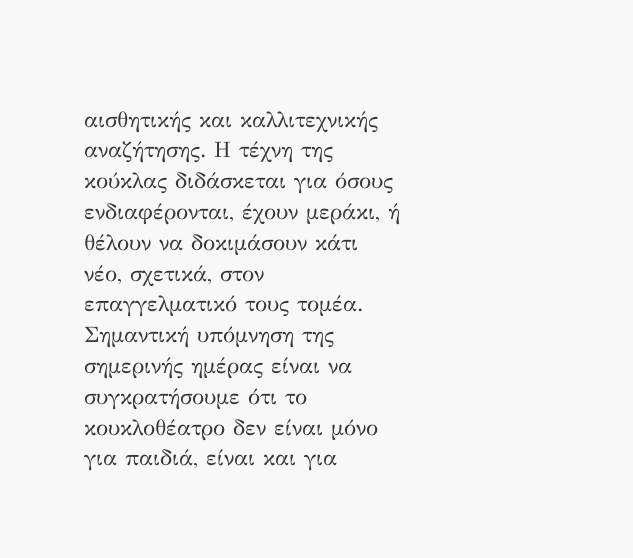αισθητικής και καλλιτεχνικής αναζήτησης. Η τέχνη της κούκλας διδάσκεται για όσους ενδιαφέρονται, έχουν μεράκι, ή θέλουν να δοκιμάσουν κάτι νέο, σχετικά, στον επαγγελματικό τους τομέα. Σημαντική υπόμνηση της σημερινής ημέρας είναι να συγκρατήσουμε ότι το κουκλοθέατρο δεν είναι μόνο για παιδιά, είναι και για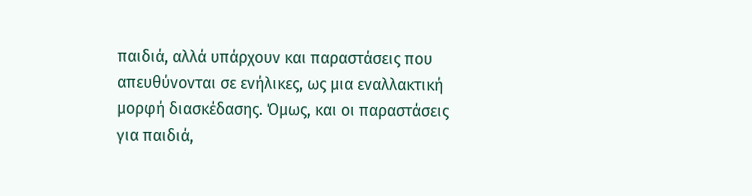παιδιά, αλλά υπάρχουν και παραστάσεις που απευθύνονται σε ενήλικες, ως μια εναλλακτική μορφή διασκέδασης. Όμως, και οι παραστάσεις για παιδιά,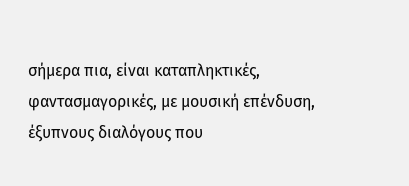σήμερα πια, είναι καταπληκτικές, φαντασμαγορικές, με μουσική επένδυση, έξυπνους διαλόγους που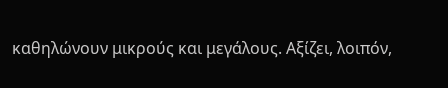καθηλώνουν μικρούς και μεγάλους. Αξίζει, λοιπόν,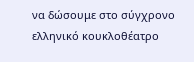να δώσουμε στο σύγχρονο ελληνικό κουκλοθέατρο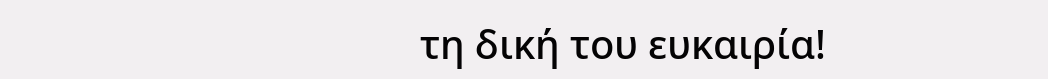τη δική του ευκαιρία!